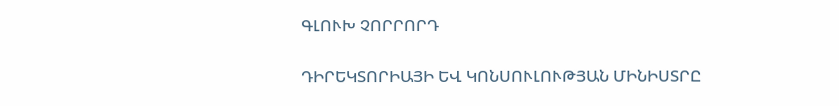ԳԼՈՒԽ ՉՈՐՐՈՐԴ

ԴԻՐԵԿՏՈՐԻԱՅԻ ԵՎ ԿՈՆՍՈՒԼՈՒԹՅԱՆ ՄԻՆԻՍՏՐԸ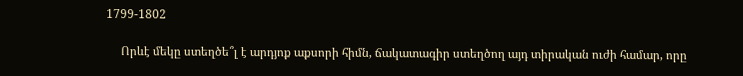1799-1802

     Որևէ մեկը ստեղծե՞լ է արդյոք աքսորի հիմն, ճակատագիր ստեղծող այդ տիրական ուժի համար, որը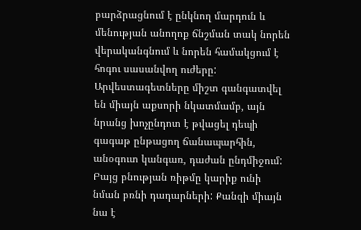բարձրացնում է ընկնող մարդուն և մենության անողոք ճնշման տակ նորեն վերականգնում և նորեն համակցում է հոգու սասանվող ուժերը: Արվեստագետները միշտ գանգատվել են միայն աքսորի նկատմամբ, այն նրանց խոչընդոտ է թվացել դեպի գագաթ ընթացող ճանապարհին, անօգուտ կանգառ, դաժան ընդմիջում: Բայց բնության ռիթմը կարիք ունի նման բռնի դադարների: Քանզի միայն նա է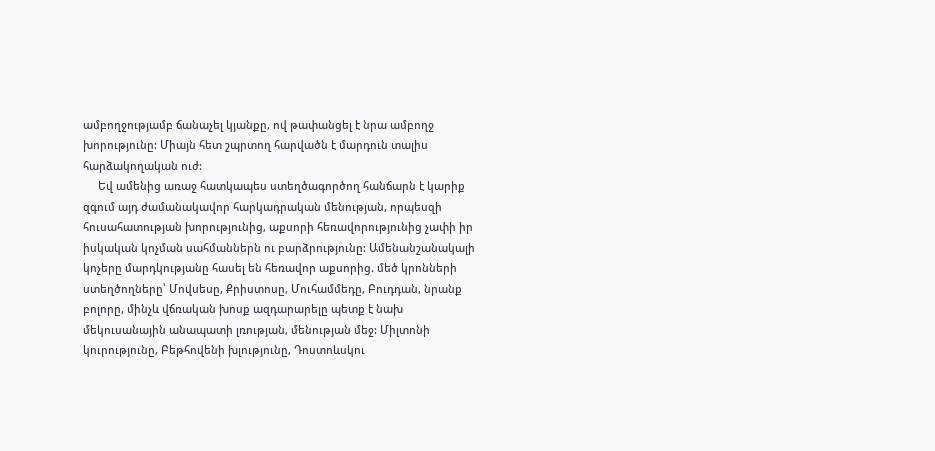ամբողջությամբ ճանաչել կյանքը, ով թափանցել է նրա ամբողջ խորությունը: Միայն հետ շպրտող հարվածն է մարդուն տալիս հարձակողական ուժ:
     Եվ ամենից առաջ հատկապես ստեղծագործող հանճարն է կարիք զգում այդ ժամանակավոր հարկադրական մենության, որպեսզի հուսահատության խորությունից, աքսորի հեռավորությունից չափի իր իսկական կոչման սահմաններն ու բարձրությունը: Ամենանշանակալի կոչերը մարդկությանը հասել են հեռավոր աքսորից. մեծ կրոնների ստեղծողները՝ Մովսեսը, Քրիստոսը, Մուհամմեդը, Բուդդան, նրանք բոլորը, մինչև վճռական խոսք ազդարարելը պետք է նախ մեկուսանային անապատի լռության, մենության մեջ: Միլտոնի կուրությունը, Բեթհովենի խլությունը, Դոստոևսկու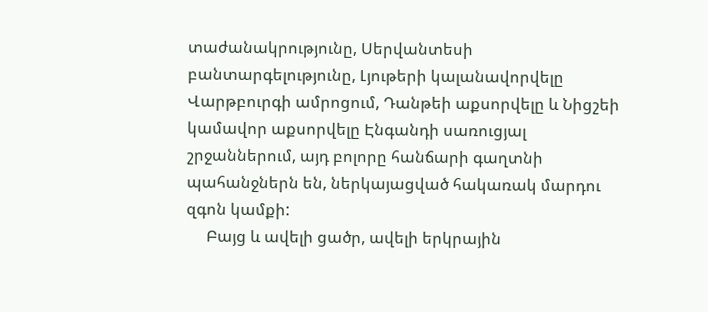տաժանակրությունը, Սերվանտեսի բանտարգելությունը, Լյութերի կալանավորվելը Վարթբուրգի ամրոցում, Դանթեի աքսորվելը և Նիցշեի կամավոր աքսորվելը Էնգանդի սառուցյալ շրջաններում, այդ բոլորը հանճարի գաղտնի պահանջներն են, ներկայացված հակառակ մարդու զգոն կամքի:
     Բայց և ավելի ցածր, ավելի երկրային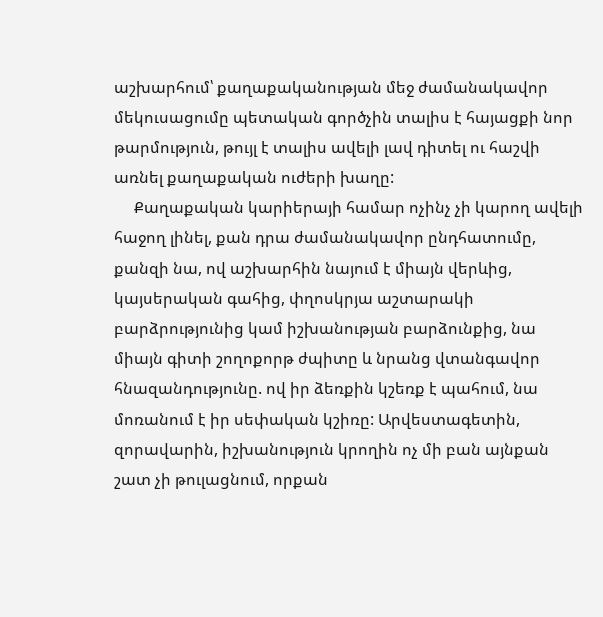աշխարհում՝ քաղաքականության մեջ ժամանակավոր մեկուսացումը պետական գործչին տալիս է հայացքի նոր թարմություն, թույլ է տալիս ավելի լավ դիտել ու հաշվի առնել քաղաքական ուժերի խաղը:
     Քաղաքական կարիերայի համար ոչինչ չի կարող ավելի հաջող լինել, քան դրա ժամանակավոր ընդհատումը, քանզի նա, ով աշխարհին նայում է միայն վերևից, կայսերական գահից, փղոսկրյա աշտարակի բարձրությունից կամ իշխանության բարձունքից, նա միայն գիտի շողոքորթ ժպիտը և նրանց վտանգավոր հնազանդությունը. ով իր ձեռքին կշեռք է պահում, նա մոռանում է իր սեփական կշիռը: Արվեստագետին, զորավարին, իշխանություն կրողին ոչ մի բան այնքան շատ չի թուլացնում, որքան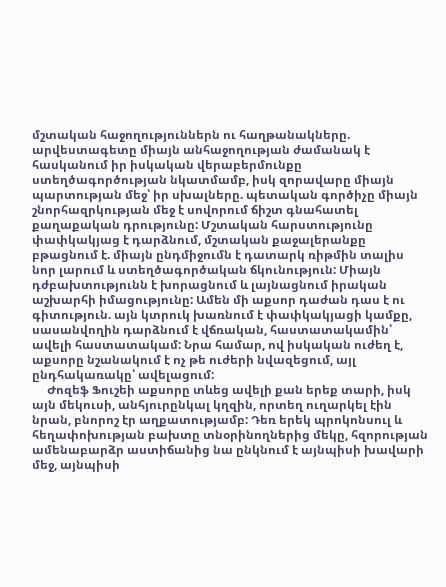մշտական հաջողություններն ու հաղթանակները. արվեստագետը միայն անհաջողության ժամանակ է հասկանում իր իսկական վերաբերմունքը ստեղծագործության նկատմամբ, իսկ զորավարը միայն պարտության մեջ՝ իր սխալները. պետական գործիչը միայն շնորհազրկության մեջ է սովորում ճիշտ գնահատել քաղաքական դրությունը: Մշտական հարստությունը փափկակյաց է դարձնում, մշտական քաջալերանքը բթացնում է. միայն ընդմիջումն է դատարկ ռիթմին տալիս նոր լարում և ստեղծագործական ճկունություն: Միայն դժբախտությունն է խորացնում և լայնացնում իրական աշխարհի իմացությունը: Ամեն մի աքսոր դաժան դաս է ու գիտություն. այն կտրուկ խառնում է փափկակյացի կամքը, սասանվողին դարձնում է վճռական, հաստատակամին՝ ավելի հաստատակամ: Նրա համար, ով իսկական ուժեղ է, աքսորը նշանակում է ոչ թե ուժերի նվազեցում, այլ ընդհակառակը՝ ավելացում:
     Ժոզեֆ Ֆուշեի աքսորը տևեց ավելի քան երեք տարի, իսկ այն մեկուսի, անհյուրընկալ կղզին, որտեղ ուղարկել էին նրան, բնորոշ էր աղքատությամբ: Դեռ երեկ պրոկոնսուլ և հեղափոխության բախտը տնօրինողներից մեկը, հզորության ամենաբարձր աստիճանից նա ընկնում է այնպիսի խավարի մեջ, այնպիսի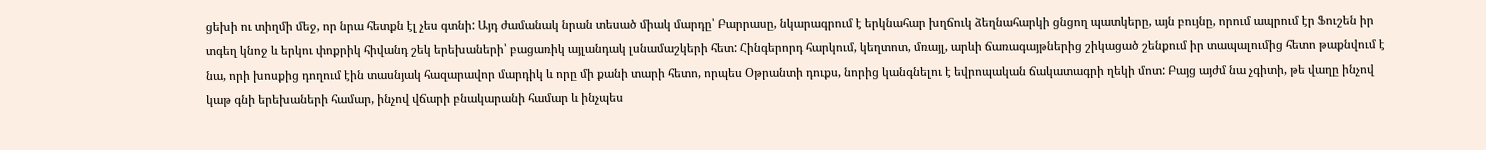ցեխի ու տիղմի մեջ, որ նրա հետքն էլ չես գտնի: Այդ ժամանակ նրան տեսած միակ մարդը՝ Բարրասը, նկարագրում է երկնահար խղճուկ ձեղնահարկի ցնցող պատկերը, այն բույնը, որում ապրում էր Ֆուշեն իր տգեղ կնոջ և երկու փոքրիկ հիվանդ շեկ երեխաների՝ բացառիկ այլանդակ լսնամաշկերի հետ: Հինգերորդ հարկում, կեղտոտ, մռայլ, արևի ճառագայթներից շիկացած շենքում իր տապալումից հետո թաքնվում է նա, որի խոսքից դողում էին տասնյակ հազարավոր մարդիկ և որը մի քանի տարի հետո, որպես Օթրանտի դուքս, նորից կանգնելու է եվրոպական ճակատագրի ղեկի մոտ: Բայց այժմ նա չգիտի, թե վաղը ինչով կաթ գնի երեխաների համար, ինչով վճարի բնակարանի համար և ինչպես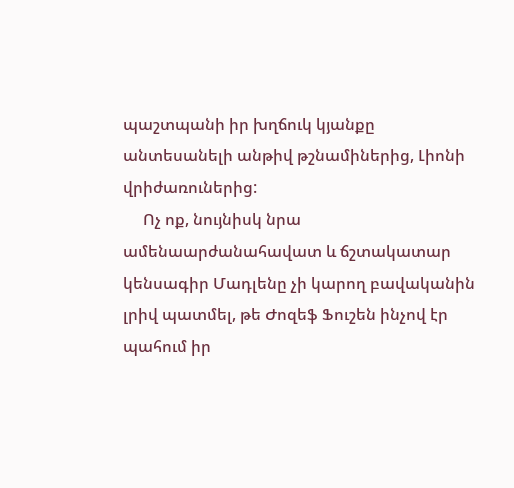պաշտպանի իր խղճուկ կյանքը անտեսանելի անթիվ թշնամիներից, Լիոնի վրիժառուներից:
     Ոչ ոք, նույնիսկ նրա ամենաարժանահավատ և ճշտակատար կենսագիր Մադլենը չի կարող բավականին լրիվ պատմել, թե Ժոզեֆ Ֆուշեն ինչով էր պահում իր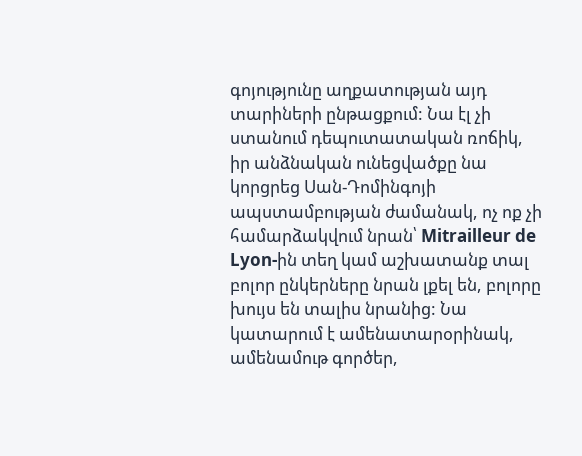գոյությունը աղքատության այդ տարիների ընթացքում: Նա էլ չի ստանում դեպուտատական ռոճիկ, իր անձնական ունեցվածքը նա կորցրեց Սան-Դոմինգոյի ապստամբության ժամանակ, ոչ ոք չի համարձակվում նրան՝ Mitrailleur de Lyon-ին տեղ կամ աշխատանք տալ բոլոր ընկերները նրան լքել են, բոլորը խույս են տալիս նրանից: Նա կատարում է ամենատարօրինակ, ամենամութ գործեր,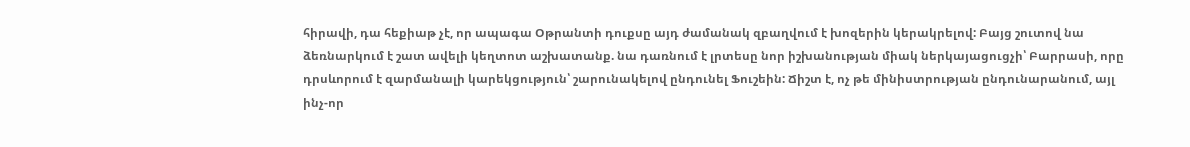հիրավի, դա հեքիաթ չէ, որ ապագա Օթրանտի դուքսը այդ ժամանակ զբաղվում է խոզերին կերակրելով: Բայց շուտով նա ձեռնարկում է շատ ավելի կեղտոտ աշխատանք. նա դառնում է լրտեսը նոր իշխանության միակ ներկայացուցչի՝ Բարրասի, որը դրսևորում է զարմանալի կարեկցություն՝ շարունակելով ընդունել Ֆուշեին: Ճիշտ է, ոչ թե մինիստրության ընդունարանում, այլ ինչ-որ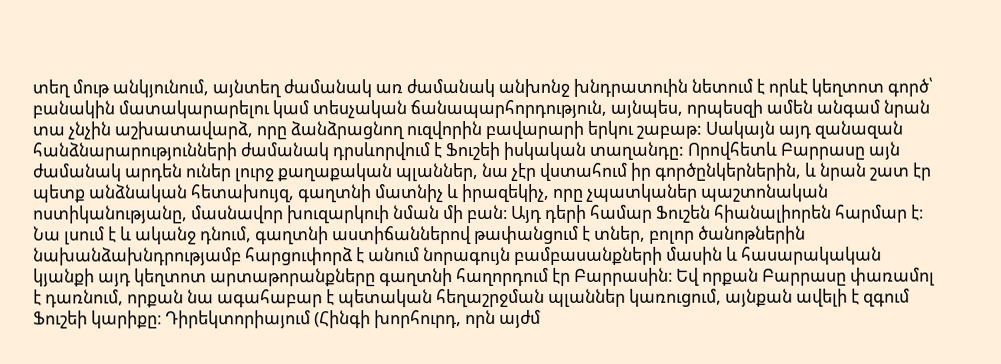տեղ մութ անկյունում, այնտեղ ժամանակ առ ժամանակ անխոնջ խնդրատուին նետում է որևէ կեղտոտ գործ՝ բանակին մատակարարելու կամ տեսչական ճանապարհորդություն, այնպես, որպեսզի ամեն անգամ նրան տա չնչին աշխատավարձ, որը ձանձրացնող ուզվորին բավարարի երկու շաբաթ: Սակայն այդ զանազան հանձնարարությունների ժամանակ դրսևորվում է Ֆուշեի իսկական տաղանդը: Որովհետև Բարրասը այն ժամանակ արդեն ուներ լուրջ քաղաքական պլաններ, նա չէր վստահում իր գործընկերներին, և նրան շատ էր պետք անձնական հետախույզ, գաղտնի մատնիչ և իրազեկիչ, որը չպատկաներ պաշտոնական ոստիկանությանը, մասնավոր խուզարկուի նման մի բան։ Այդ դերի համար Ֆուշեն հիանալիորեն հարմար է։ Նա լսում է և ականջ դնում, գաղտնի աստիճաններով թափանցում է տներ, բոլոր ծանոթներին նախանձախնդրությամբ հարցուփորձ է անում նորագույն բամբասանքների մասին և հասարակական կյանքի այդ կեղտոտ արտաթորանքները գաղտնի հաղորդում էր Բարրասին։ Եվ որքան Բարրասը փառամոլ է դառնում, որքան նա ագահաբար է պետական հեղաշրջման պլաններ կառուցում, այնքան ավելի է զգում Ֆուշեի կարիքը։ Դիրեկտորիայում (Հինգի խորհուրդ, որն այժմ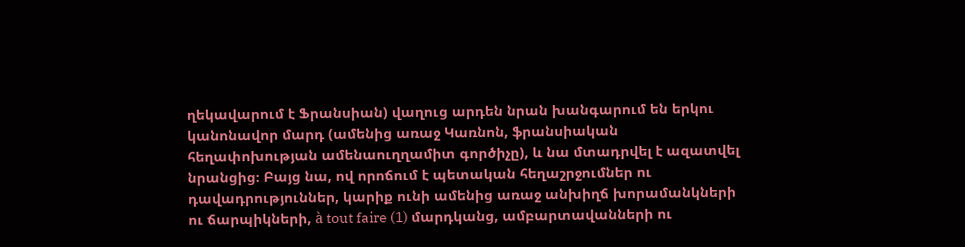ղեկավարում է Ֆրանսիան) վաղուց արդեն նրան խանգարում են երկու կանոնավոր մարդ (ամենից առաջ Կառնոն, ֆրանսիական հեղափոխության ամենաուղղամիտ գործիչը), և նա մտադրվել է ազատվել նրանցից։ Բայց նա, ով որոճում է պետական հեղաշրջումներ ու դավադրություններ, կարիք ունի ամենից առաջ անխիղճ խորամանկների ու ճարպիկների, à tout faire (1) մարդկանց, ամբարտավանների ու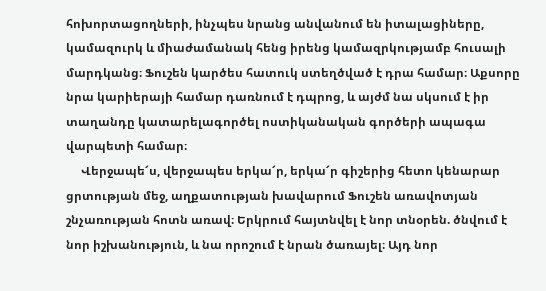հոխորտացողների, ինչպես նրանց անվանում են իտալացիները, կամազուրկ և միաժամանակ հենց իրենց կամազրկությամբ հուսալի մարդկանց։ Ֆուշեն կարծես հատուկ ստեղծված է դրա համար։ Աքսորը նրա կարիերայի համար դառնում է դպրոց, և այժմ նա սկսում է իր տաղանդը կատարելագործել ոստիկանական գործերի ապագա վարպետի համար։
     Վերջապե՜ս, վերջապես երկա՜ր, երկա՜ր գիշերից հետո կենարար ցրտության մեջ, աղքատության խավարում Ֆուշեն առավոտյան շնչառության հոտն առավ։ Երկրում հայտնվել է նոր տնօրեն. ծնվում է նոր իշխանություն, և նա որոշում է նրան ծառայել։ Այդ նոր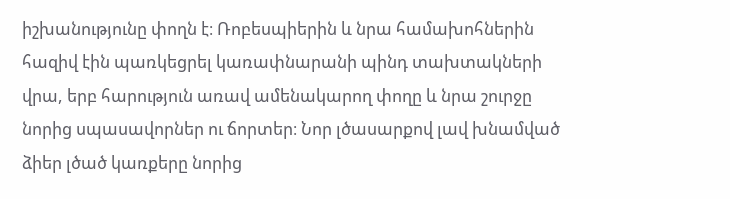իշխանությունը փողն է։ Ռոբեսպիերին և նրա համախոհներին հազիվ էին պառկեցրել կառափնարանի պինդ տախտակների վրա, երբ հարություն առավ ամենակարող փողը և նրա շուրջը նորից սպասավորներ ու ճորտեր։ Նոր լծասարքով լավ խնամված ձիեր լծած կառքերը նորից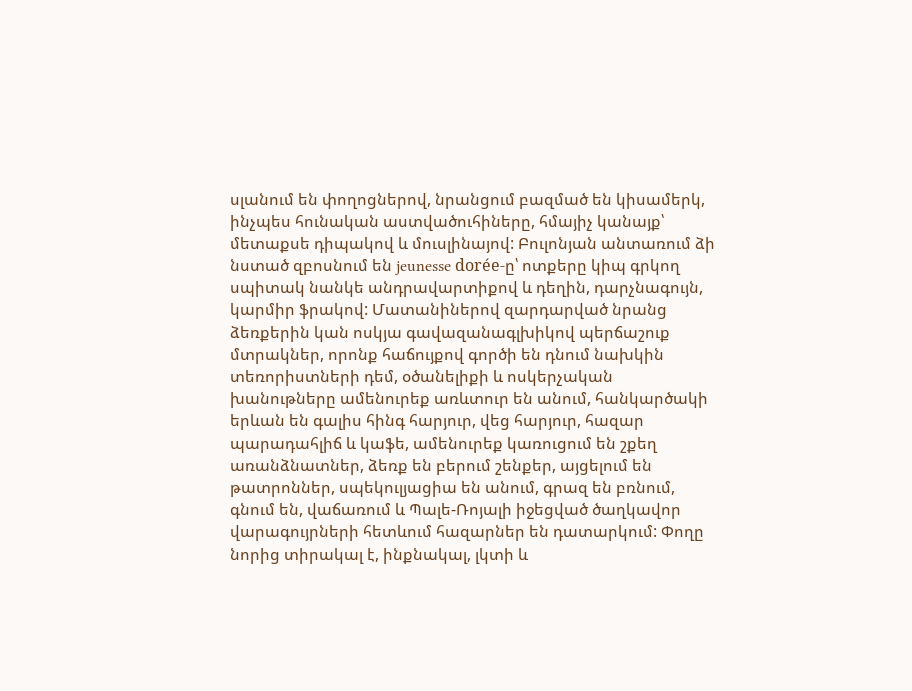սլանում են փողոցներով, նրանցում բազմած են կիսամերկ, ինչպես հունական աստվածուհիները, հմայիչ կանայք՝ մետաքսե դիպակով և մուսլինայով: Բուլոնյան անտառում ձի նստած զբոսնում են jeunesse dorée-ը՝ ոտքերը կիպ գրկող սպիտակ նանկե անդրավարտիքով և դեղին, դարչնագույն, կարմիր ֆրակով: Մատանիներով զարդարված նրանց ձեռքերին կան ոսկյա գավազանագլխիկով պերճաշուք մտրակներ, որոնք հաճույքով գործի են դնում նախկին տեռորիստների դեմ, օծանելիքի և ոսկերչական խանութները ամենուրեք առևտուր են անում, հանկարծակի երևան են գալիս հինգ հարյուր, վեց հարյուր, հազար պարադահլիճ և կաֆե, ամենուրեք կառուցում են շքեղ առանձնատներ, ձեռք են բերում շենքեր, այցելում են թատրոններ, սպեկուլյացիա են անում, գրազ են բռնում, գնում են, վաճառում և Պալե-Ռոյալի իջեցված ծաղկավոր վարագույրների հետևում հազարներ են դատարկում: Փողը նորից տիրակալ է, ինքնակալ, լկտի և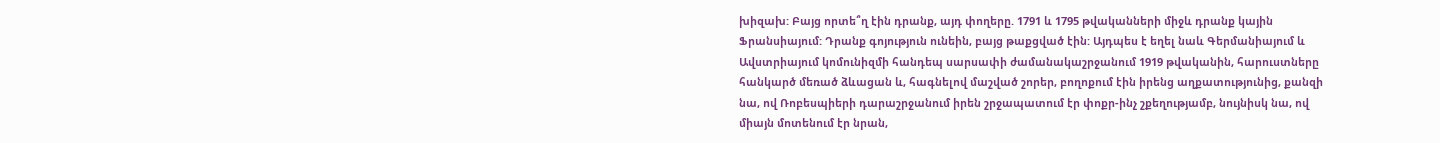խիզախ: Բայց որտե՞ղ էին դրանք, այդ փողերը. 1791 և 1795 թվականների միջև դրանք կային Ֆրանսիայում: Դրանք գոյություն ունեին, բայց թաքցված էին: Այդպես է եղել նաև Գերմանիայում և Ավստրիայում կոմունիզմի հանդեպ սարսափի ժամանակաշրջանում 1919 թվականին, հարուստները հանկարծ մեռած ձևացան և, հագնելով մաշված շորեր, բողոքում էին իրենց աղքատությունից, քանզի նա, ով Ռոբեսպիերի դարաշրջանում իրեն շրջապատում էր փոքր-ինչ շքեղությամբ, նույնիսկ նա, ով միայն մոտենում էր նրան,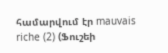համարվում էր mauvais riche (2) (Ֆուշեի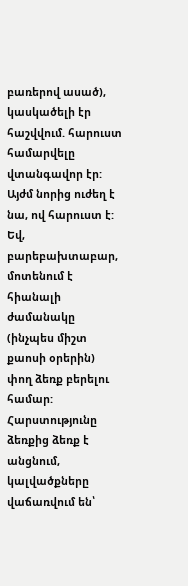բառերով ասած), կասկածելի էր հաշվվում. հարուստ համարվելը վտանգավոր էր: Այժմ նորից ուժեղ է նա, ով հարուստ է: Եվ, բարեբախտաբար, մոտենում է հիանալի ժամանակը (ինչպես միշտ քաոսի օրերին) փող ձեռք բերելու համար: Հարստությունը ձեռքից ձեռք է անցնում, կալվածքները վաճառվում են՝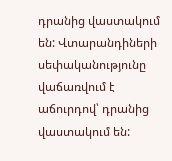դրանից վաստակում են: Վտարանդիների սեփականությունը վաճառվում է աճուրդով՝ դրանից վաստակում են: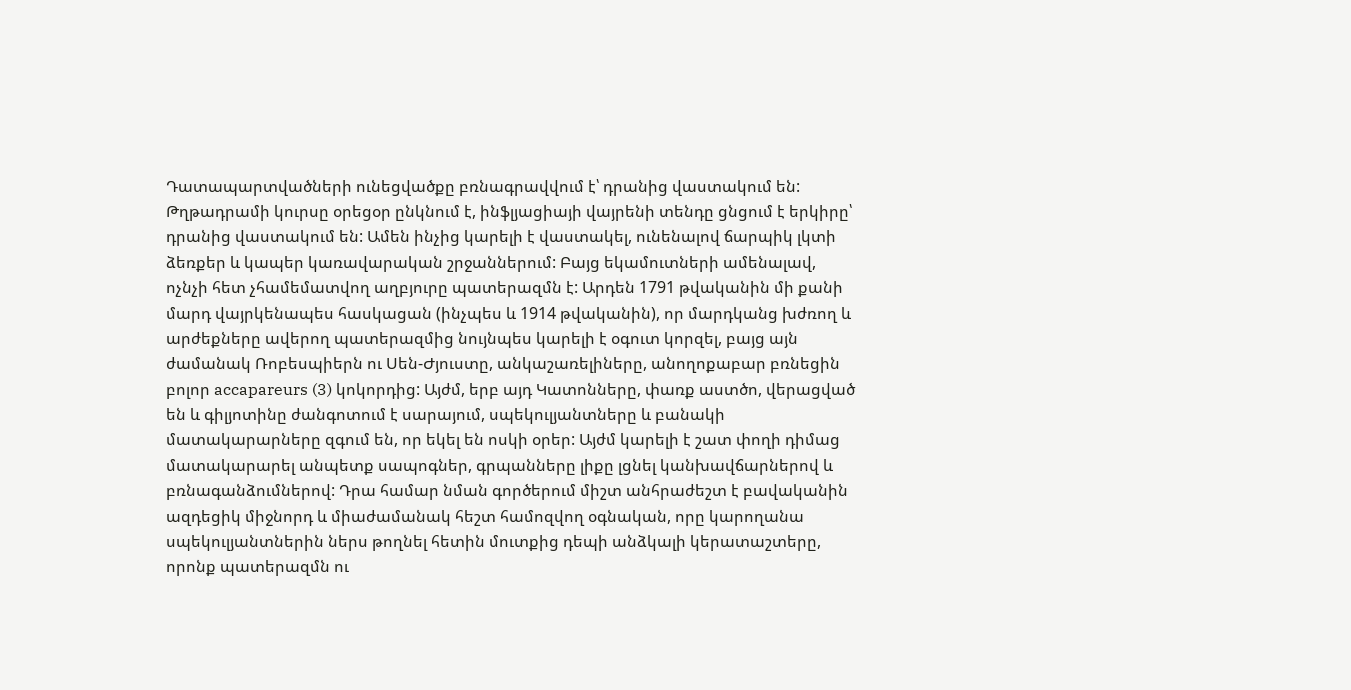Դատապարտվածների ունեցվածքը բռնագրավվում է՝ դրանից վաստակում են: Թղթադրամի կուրսը օրեցօր ընկնում է, ինֆլյացիայի վայրենի տենդը ցնցում է երկիրը՝ դրանից վաստակում են: Ամեն ինչից կարելի է վաստակել, ունենալով ճարպիկ լկտի ձեռքեր և կապեր կառավարական շրջաններում: Բայց եկամուտների ամենալավ, ոչնչի հետ չհամեմատվող աղբյուրը պատերազմն է: Արդեն 1791 թվականին մի քանի մարդ վայրկենապես հասկացան (ինչպես և 1914 թվականին), որ մարդկանց խժռող և արժեքները ավերող պատերազմից նույնպես կարելի է օգուտ կորզել, բայց այն ժամանակ Ռոբեսպիերն ու Սեն-Ժյուստը, անկաշառելիները, անողոքաբար բռնեցին բոլոր accapareurs (3) կոկորդից: Այժմ, երբ այդ Կատոնները, փառք աստծո, վերացված են և գիլյոտինը ժանգոտում է սարայում, սպեկուլյանտները և բանակի մատակարարները զգում են, որ եկել են ոսկի օրեր: Այժմ կարելի է շատ փողի դիմաց մատակարարել անպետք սապոգներ, գրպանները լիքը լցնել կանխավճարներով և բռնագանձումներով: Դրա համար նման գործերում միշտ անհրաժեշտ է բավականին ազդեցիկ միջնորդ և միաժամանակ հեշտ համոզվող օգնական, որը կարողանա սպեկուլյանտներին ներս թողնել հետին մուտքից դեպի անձկալի կերատաշտերը, որոնք պատերազմն ու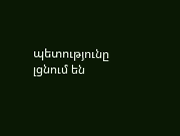պետությունը լցնում են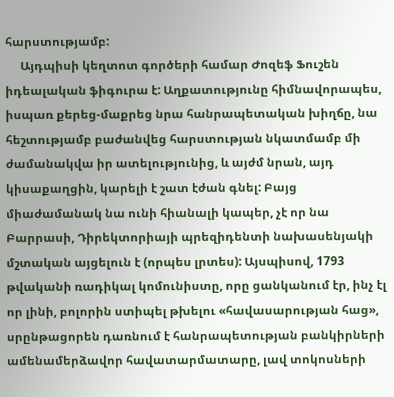հարստությամբ:
     Այդպիսի կեղտոտ գործերի համար Ժոզեֆ Ֆուշեն իդեալական ֆիգուրա է: Աղքատությունը հիմնավորապես, իսպառ քերեց-մաքրեց նրա հանրապետական խիղճը, նա հեշտությամբ բաժանվեց հարստության նկատմամբ մի ժամանակվա իր ատելությունից, և այժմ նրան, այդ կիսաքաղցին, կարելի է շատ էժան գնել: Բայց միաժամանակ նա ունի հիանալի կապեր, չէ որ նա Բարրասի, Դիրեկտորիայի պրեզիդենտի նախասենյակի մշտական այցելուն է (որպես լրտես): Այսպիսով, 1793 թվականի ռադիկալ կոմունիստը, որը ցանկանում էր, ինչ էլ որ լինի, բոլորին ստիպել թխելու «հավասարության հաց», սրընթացորեն դառնում է հանրապետության բանկիրների ամենամերձավոր հավատարմատարը, լավ տոկոսների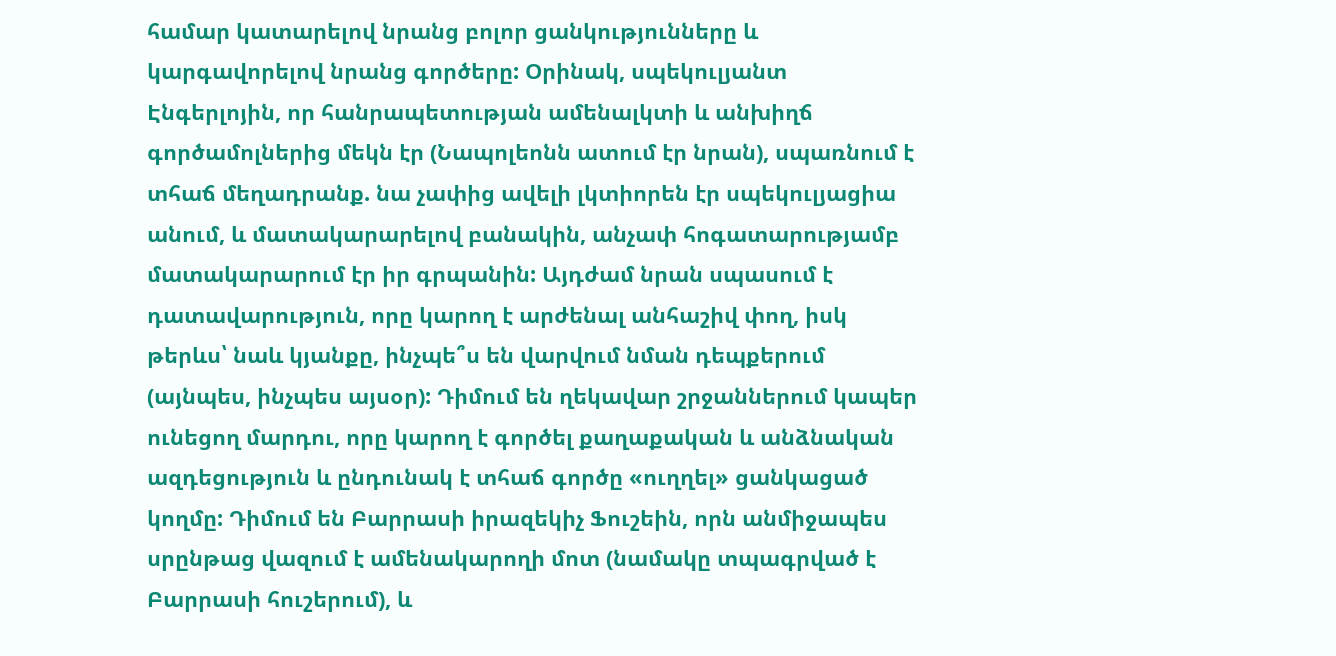համար կատարելով նրանց բոլոր ցանկությունները և կարգավորելով նրանց գործերը: Օրինակ, սպեկուլյանտ Էնգերլոյին, որ հանրապետության ամենալկտի և անխիղճ գործամոլներից մեկն էր (Նապոլեոնն ատում էր նրան), սպառնում է տհաճ մեղադրանք. նա չափից ավելի լկտիորեն էր սպեկուլյացիա անում, և մատակարարելով բանակին, անչափ հոգատարությամբ մատակարարում էր իր գրպանին: Այդժամ նրան սպասում է դատավարություն, որը կարող է արժենալ անհաշիվ փող, իսկ թերևս՝ նաև կյանքը, ինչպե՞ս են վարվում նման դեպքերում (այնպես, ինչպես այսօր): Դիմում են ղեկավար շրջաններում կապեր ունեցող մարդու, որը կարող է գործել քաղաքական և անձնական ազդեցություն և ընդունակ է տհաճ գործը «ուղղել» ցանկացած կողմը: Դիմում են Բարրասի իրազեկիչ Ֆուշեին, որն անմիջապես սրընթաց վազում է ամենակարողի մոտ (նամակը տպագրված է Բարրասի հուշերում), և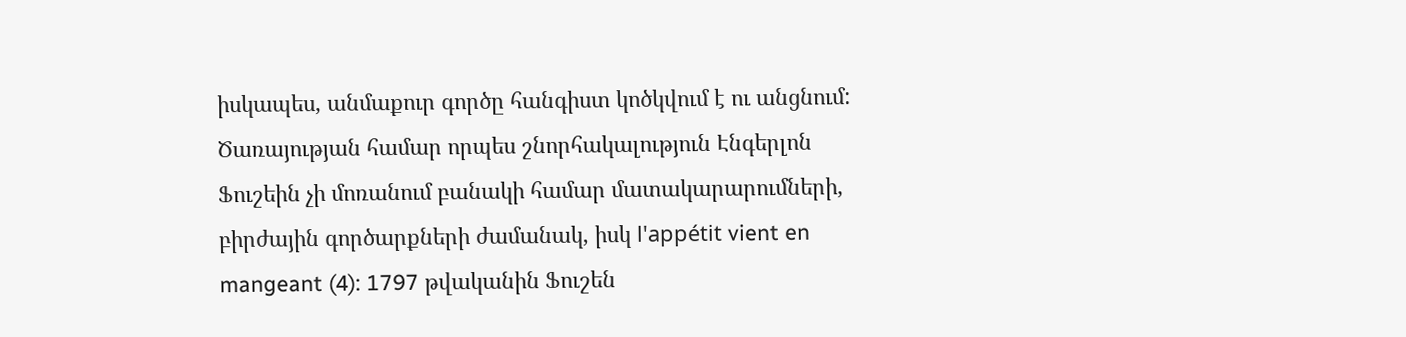իսկապես, անմաքուր գործը հանգիստ կոծկվում է ու անցնում: Ծառայության համար որպես շնորհակալություն Էնգերլոն Ֆուշեին չի մոռանում բանակի համար մատակարարումների, բիրժային գործարքների ժամանակ, իսկ l'appétit vient en mangeant (4): 1797 թվականին Ֆուշեն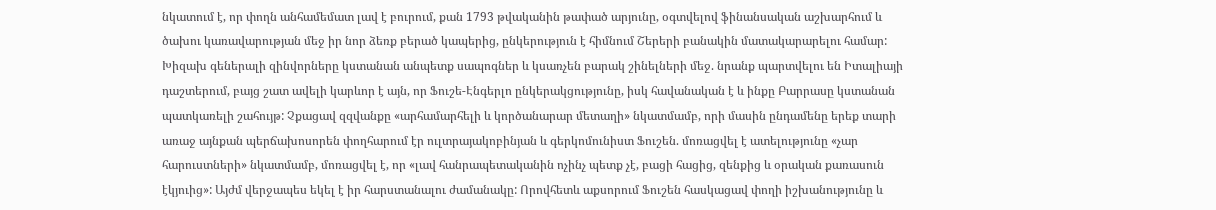նկատում է, որ փողն անհամեմատ լավ է բուրում, քան 1793 թվականին թափած արյունը, օգտվելով ֆինանսական աշխարհում և ծախու կառավարության մեջ իր նոր ձեռք բերած կապերից, ընկերություն է հիմնում Շերերի բանակին մատակարարելու համար: Խիզախ գեներալի զինվորները կստանան անպետք սապոգներ և կսառչեն բարակ շինելների մեջ. նրանք պարտվելու են Իտալիայի դաշտերում, բայց շատ ավելի կարևոր է այն, որ Ֆուշե-Էնգերլո ընկերակցությունը, իսկ հավանական է և ինքը Բարրասը կստանան պատկառելի շահույթ: Չքացավ զզվանքը «արհամարհելի և կործանարար մետաղի» նկատմամբ, որի մասին ընդամենը երեք տարի առաջ այնքան պերճախոսորեն փողհարում էր ուլտրայակոբինյան և գերկոմունիստ Ֆուշեն. մոռացվել է ատելությունը «չար հարուստների» նկատմամբ, մոռացվել է, որ «լավ հանրապետականին ոչինչ պետք չէ, բացի հացից, զենքից և օրական քառասուն էկյուից»: Այժմ վերջապես եկել է իր հարստանալու ժամանակը: Որովհետև աքսորում Ֆուշեն հասկացավ փողի իշխանությունը և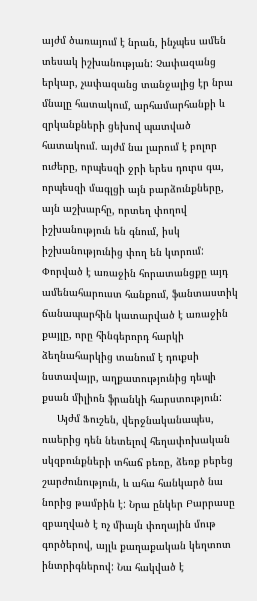այժմ ծառայում է նրան, ինչպես ամեն տեսակ իշխանության: Չափազանց երկար, չափազանց տանջալից էր նրա մնալը հատակում, արհամարհանքի և զրկանքների ցեխով պատված հատակում. այժմ նա լարում է բոլոր ուժերը, որպեսզի ջրի երես դուրս գա, որպեսզի մագլցի այն բարձունքները, այն աշխարհը, որտեղ փողով իշխանություն են գնում, իսկ իշխանությունից փող են կտրում: Փորված է առաջին հորատանցքը այդ ամենահարուստ հանքում, ֆանտաստիկ ճանապարհին կատարված է առաջին քայլը, որը հինգերորդ հարկի ձեղնահարկից տանում է դուքսի նստավայր, աղքատությունից դեպի քսան միլիոն ֆրանկի հարստություն:
     Այժմ Ֆուշեն, վերջնականապես, ուսերից դեն նետելով հեղափոխական սկզբունքների տհաճ բեռը, ձեռք բերեց շարժունություն, և ահա հանկարծ նա նորից թամբին է: Նրա ընկեր Բարրասը զբաղված է ոչ միայն փողային մութ գործերով, այլև քաղաքական կեղտոտ ինտրիգներով: Նա հակված է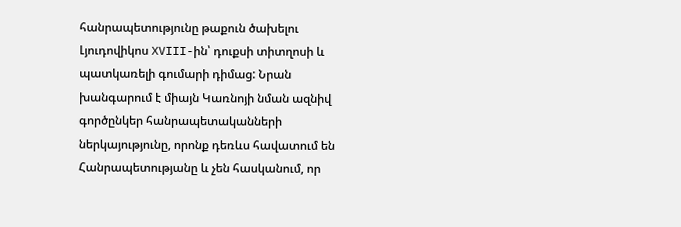հանրապետությունը թաքուն ծախելու Լյուդովիկոս XVIII-ին՝ դուքսի տիտղոսի և պատկառելի գումարի դիմաց: Նրան խանգարում է միայն Կառնոյի նման ազնիվ գործընկեր հանրապետականների ներկայությունը, որոնք դեռևս հավատում են Հանրապետությանը և չեն հասկանում, որ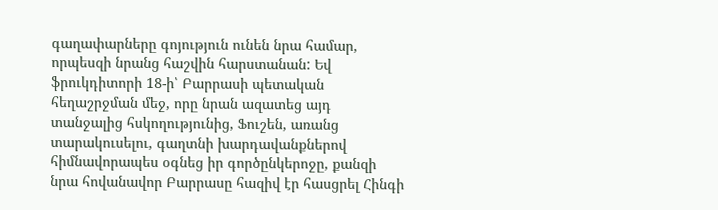գաղափարները գոյություն ունեն նրա համար, որպեսզի նրանց հաշվին հարստանան: Եվ ֆրուկդիտորի 18-ի՝ Բարրասի պետական հեղաշրջման մեջ, որը նրան ազատեց այդ տանջալից հսկողությունից, Ֆուշեն, առանց տարակուսելու, գաղտնի խարդավանքներով հիմնավորապես օգնեց իր գործընկերոջը, քանզի նրա հովանավոր Բարրասը հազիվ էր հասցրել Հինգի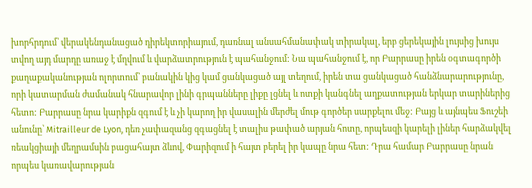խորհրդում՝ վերակենդանացած դիրեկտորիայում, դառնալ անսահմանափակ տիրակալ, երբ ցերեկային լույսից խույս տվող այդ մարդը առաջ է մղվում և վարձատրություն է պահանջում: Նա պահանջում է, որ Բարրասը իրեն օգտագործի քաղաքականության ոլորտում՝ բանակին կից կամ ցանկացած այլ տեղում, իրեն տա ցանկացած հանձնարարությունը, որի կատարման ժամանակ հնարավոր լինի գրպանները լիքը լցնել և ոտքի կանգնել աղքատության երկար տարիներից հետո: Բարրասը նրա կարիքն զգում է և չի կարող իր վասալին մերժել մութ գործեր սարքելու մեջ: Բայց և այնպես Ֆուշեի անունը՝ Mitrailleur de Lyon, դեռ չափազանց զգացնել է տալիս թափած արյան հոտը, որպեսզի կարելի լիներ հարձակվել ռեակցիայի մեղրամսին բացահայտ ձևով, Փարիզում ի հայտ բերել իր կապը նրա հետ: Դրա համար Բարրասը նրան որպես կառավարության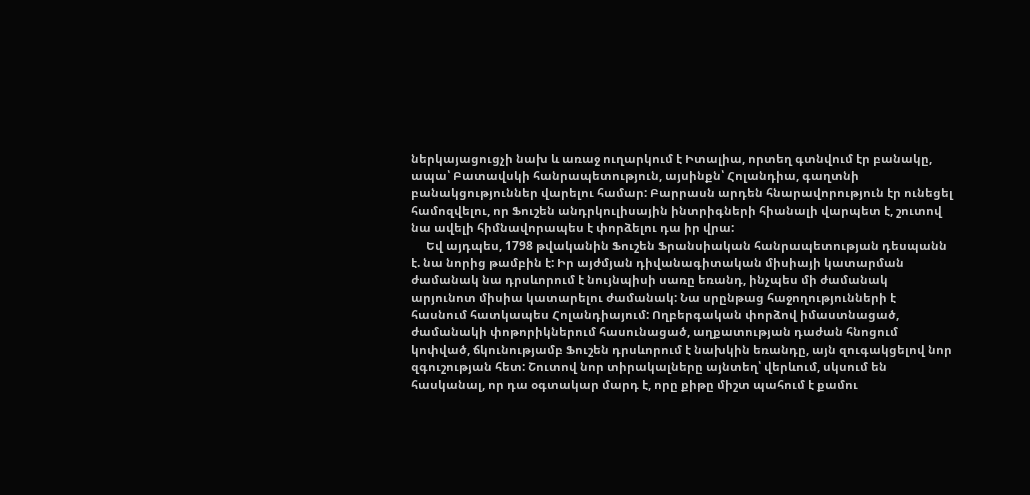ներկայացուցչի նախ և առաջ ուղարկում է Իտալիա, որտեղ գտնվում էր բանակը, ապա՝ Բատավսկի հանրապետություն, այսինքն՝ Հոլանդիա, գաղտնի բանակցություններ վարելու համար: Բարրասն արդեն հնարավորություն էր ունեցել համոզվելու, որ Ֆուշեն անդրկուլիսային ինտրիգների հիանալի վարպետ է, շուտով նա ավելի հիմնավորապես է փորձելու դա իր վրա:
     Եվ այդպես, 1798 թվականին Ֆուշեն Ֆրանսիական հանրապետության դեսպանն է. նա նորից թամբին է: Իր այժմյան դիվանագիտական միսիայի կատարման ժամանակ նա դրսևորում է նույնպիսի սառը եռանդ, ինչպես մի ժամանակ արյունոտ միսիա կատարելու ժամանակ: Նա սրընթաց հաջողությունների է հասնում հատկապես Հոլանդիայում: Ողբերգական փորձով իմաստնացած, ժամանակի փոթորիկներում հասունացած, աղքատության դաժան հնոցում կոփված, ճկունությամբ Ֆուշեն դրսևորում է նախկին եռանդը, այն զուգակցելով նոր զգուշության հետ: Շուտով նոր տիրակալները այնտեղ՝ վերևում, սկսում են հասկանալ, որ դա օգտակար մարդ է, որը քիթը միշտ պահում է քամու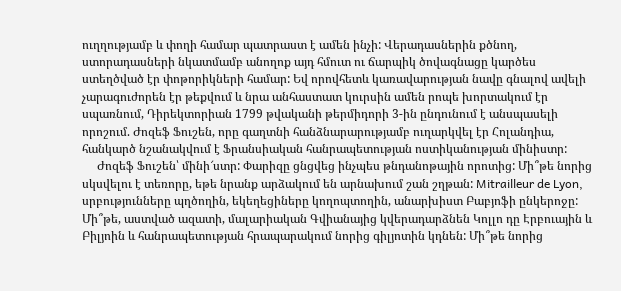ուղղությամբ և փողի համար պատրաստ է ամեն ինչի: Վերադասներին քծնող, ստորադասների նկատմամբ անողոք այդ հմուտ ու ճարպիկ ծովագնացը կարծես ստեղծված էր փոթորիկների համար: Եվ որովհետև կառավարության նավը գնալով ավելի չարագուժորեն էր թեքվում և նրա անհաստատ կուրսին ամեն րոպե խորտակում էր սպառնում, Դիրեկտորիան 1799 թվականի թերմիդորի 3-ին ընդունում է անսպասելի որոշում. Ժոզեֆ Ֆուշեն, որը գաղտնի հանձնարարությամբ ուղարկվել էր Հոլանդիա, հանկարծ նշանակվում է Ֆրանսիական հանրապետության ոստիկանության մինիստր:
     Ժոզեֆ Ֆուշեն՝ մինի՜ստր: Փարիզը ցնցվեց ինչպես թնդանոթային որոտից: Մի՞թե նորից սկսվելու է տեռորը, եթե նրանք արձակում են արնախում շան շղթան: Mitrailleur de Lyon, սրբությունները պղծողին, եկեղեցիները կողոպտողին, անարխիստ Բաբյոֆի ընկերոջը: Մի՞թե, աստված ազատի, մալարիական Գվիանայից կվերադարձնեն Կոլլո դը Էրբուային և Բիլյոին և հանրապետության հրապարակում նորից գիլյոտին կդնեն: Մի՞թե նորից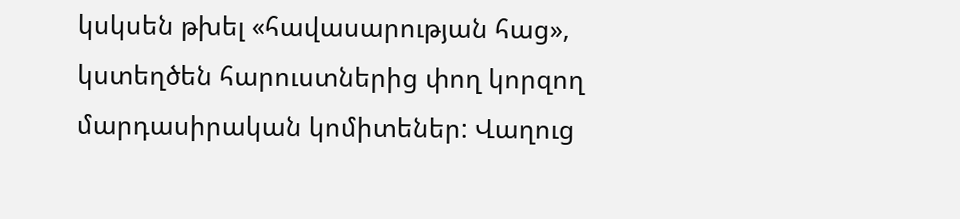կսկսեն թխել «հավասարության հաց», կստեղծեն հարուստներից փող կորզող մարդասիրական կոմիտեներ: Վաղուց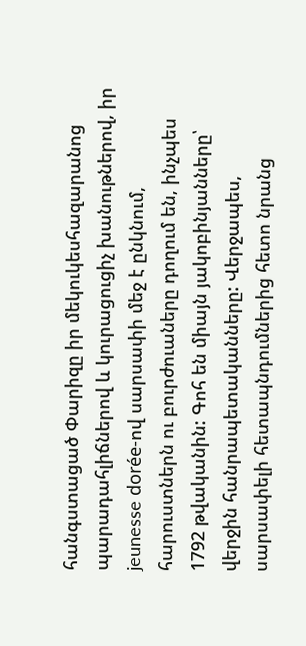հանգստացած Փարիզը իր մեկուկեսհազարանոց պարադահլիճներով և կուրացուցիչ խանութներով, իր jeunesse dorée-ով սարսափի մեջ է ընկնում, հարուստներն ու բուրժուաները դողում են, ինչպես 1792 թվականին: Գոհ են միայն յակոբինյանները՝ վերջին հանրապետականները: Վերջապես, սարսափելի հետապնդումներից հետո նրանց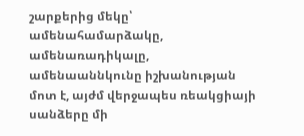շարքերից մեկը՝ ամենահամարձակը, ամենառադիկալը, ամենաաննկունը իշխանության մոտ է, այժմ վերջապես ռեակցիայի սանձերը մի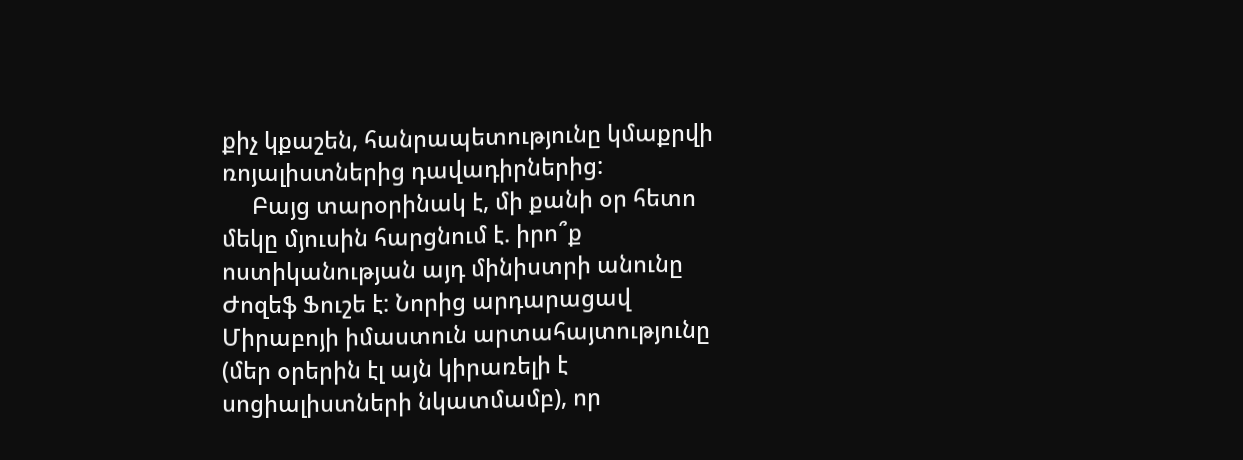քիչ կքաշեն, հանրապետությունը կմաքրվի ռոյալիստներից դավադիրներից:
     Բայց տարօրինակ է, մի քանի օր հետո մեկը մյուսին հարցնում է. իրո՞ք ոստիկանության այդ մինիստրի անունը Ժոզեֆ Ֆուշե է: Նորից արդարացավ Միրաբոյի իմաստուն արտահայտությունը (մեր օրերին էլ այն կիրառելի է սոցիալիստների նկատմամբ), որ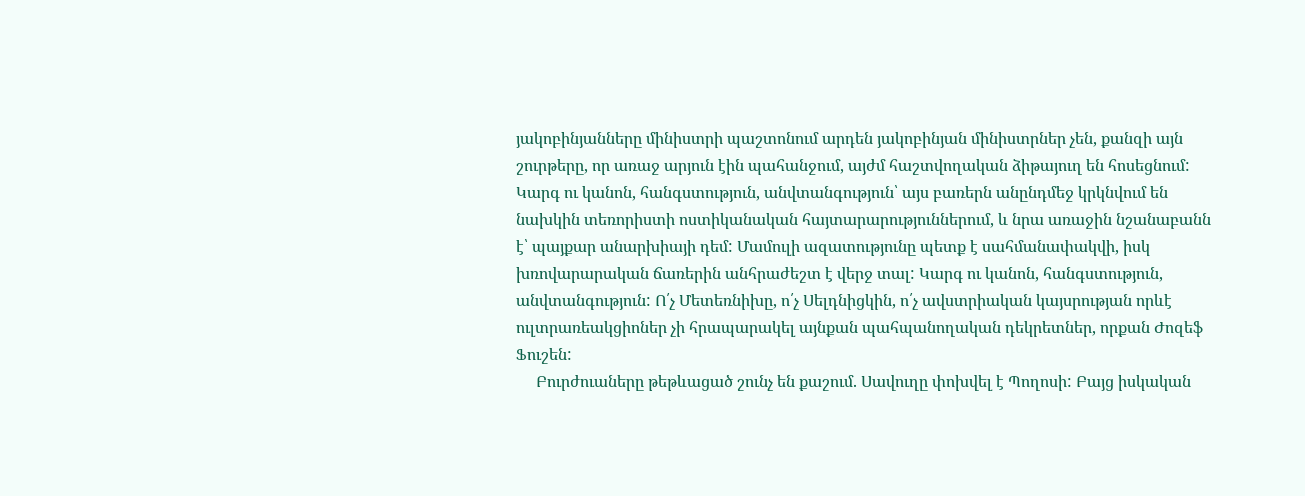յակոբինյանները մինիստրի պաշտոնում արդեն յակոբինյան մինիստրներ չեն, քանզի այն շուրթերը, որ առաջ արյուն էին պահանջում, այժմ հաշտվողական ձիթայուղ են հոսեցնում: Կարգ ու կանոն, հանգստություն, անվտանգություն՝ այս բառերն անընդմեջ կրկնվում են նախկին տեռորիստի ոստիկանական հայտարարություններում, և նրա առաջին նշանաբանն է՝ պայքար անարխիայի դեմ: Մամուլի ազատությունը պետք է սահմանափակվի, իսկ խռովարարական ճառերին անհրաժեշտ է վերջ տալ: Կարգ ու կանոն, հանգստություն, անվտանգություն: Ո՛չ Մետեռնիխը, ո՛չ Սելդնիցկին, ո՛չ ավստրիական կայսրության որևէ ուլտրառեակցիոներ չի հրապարակել այնքան պահպանողական դեկրետներ, որքան Ժոզեֆ Ֆուշեն:
     Բուրժուաները թեթևացած շունչ են քաշում. Սավուղը փոխվել է Պողոսի: Բայց իսկական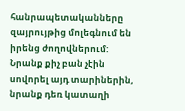հանրապետականները զայրույթից մոլեգնում են իրենց ժողովներում: Նրանք քիչ բան չէին սովորել այդ տարիներին, նրանք դեռ կատաղի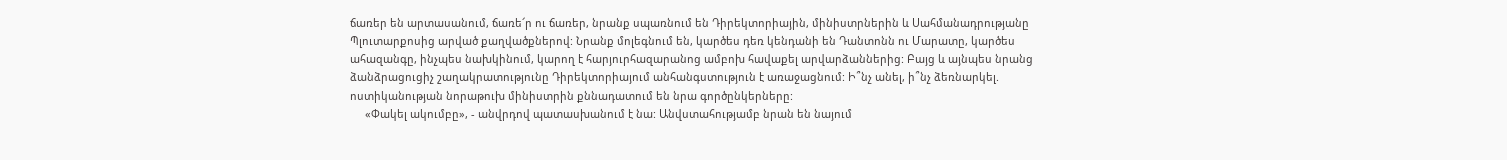ճառեր են արտասանում, ճառե՜ր ու ճառեր, նրանք սպառնում են Դիրեկտորիային, մինիստրներին և Սահմանադրությանը Պլուտարքոսից արված քաղվածքներով: Նրանք մոլեգնում են, կարծես դեռ կենդանի են Դանտոնն ու Մարատը, կարծես ահազանգը, ինչպես նախկինում, կարող է հարյուրհազարանոց ամբոխ հավաքել արվարձաններից: Բայց և այնպես նրանց ձանձրացուցիչ շաղակրատությունը Դիրեկտորիայում անհանգստություն է առաջացնում: Ի՞նչ անել, ի՞նչ ձեռնարկել. ոստիկանության նորաթուխ մինիստրին քննադատում են նրա գործընկերները:
     «Փակել ակումբը», - անվրդով պատասխանում է նա: Անվստահությամբ նրան են նայում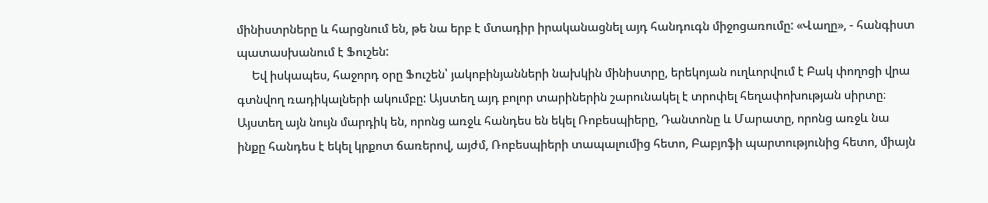մինիստրները և հարցնում են, թե նա երբ է մտադիր իրականացնել այդ հանդուգն միջոցառումը: «Վաղը», - հանգիստ պատասխանում է Ֆուշեն:
     Եվ իսկապես, հաջորդ օրը Ֆուշեն՝ յակոբինյանների նախկին մինիստրը, երեկոյան ուղևորվում է Բակ փողոցի վրա գտնվող ռադիկալների ակումբը: Այստեղ այդ բոլոր տարիներին շարունակել է տրոփել հեղափոխության սիրտը։ Այստեղ այն նույն մարդիկ են, որոնց առջև հանդես են եկել Ռոբեսպիերը, Դանտոնը և Մարատը, որոնց առջև նա ինքը հանդես է եկել կրքոտ ճառերով, այժմ, Ռոբեսպիերի տապալումից հետո, Բաբյոֆի պարտությունից հետո, միայն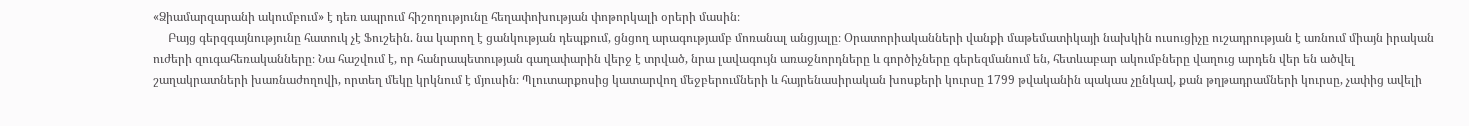«Ձիամարզարանի ակումբում» է դեռ ապրում հիշողությունը հեղափոխության փոթորկալի օրերի մասին։
     Բայց գերզգայնությունը հատուկ չէ Ֆուշեին. նա կարող է ցանկության դեպքում, ցնցող արագությամբ մոռանալ անցյալը։ Օրատորիականների վանքի մաթեմատիկայի նախկին ուսուցիչը ուշադրության է առնում միայն իրական ուժերի զուգահեռականները։ Նա հաշվում է, որ հանրապետության գաղափարին վերջ է տրված, նրա լավագույն առաջնորդները և գործիչները գերեզմանում են, հետևաբար ակումբները վաղուց արդեն վեր են ածվել շաղակրատների խառնաժողովի, որտեղ մեկը կրկնում է մյուսին։ Պլուտարքոսից կատարվող մեջբերումների և հայրենասիրական խոսքերի կուրսը 1799 թվականին պակաս չընկավ, քան թղթադրամների կուրսը, չափից ավելի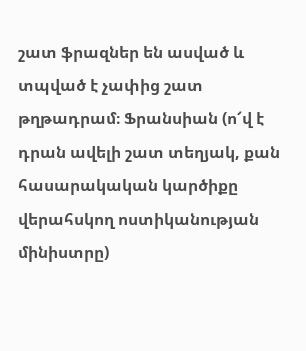շատ ֆրազներ են ասված և տպված է չափից շատ թղթադրամ։ Ֆրանսիան (ո՜վ է դրան ավելի շատ տեղյակ, քան հասարակական կարծիքը վերահսկող ոստիկանության մինիստրը)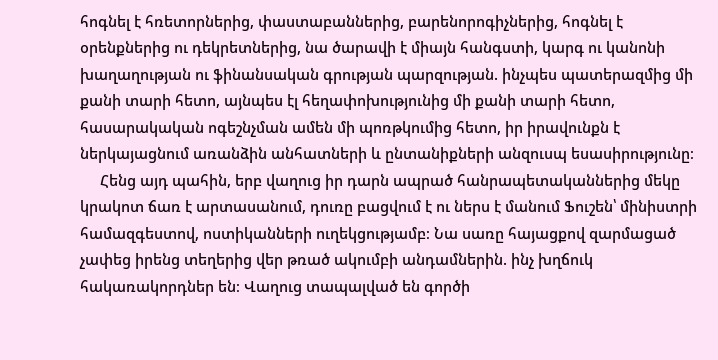հոգնել է հռետորներից, փաստաբաններից, բարենորոգիչներից, հոգնել է օրենքներից ու դեկրետներից, նա ծարավի է միայն հանգստի, կարգ ու կանոնի խաղաղության ու ֆինանսական գրության պարզության. ինչպես պատերազմից մի քանի տարի հետո, այնպես էլ հեղափոխությունից մի քանի տարի հետո, հասարակական ոգեշնչման ամեն մի պոռթկումից հետո, իր իրավունքն է ներկայացնում առանձին անհատների և ընտանիքների անզուսպ եսասիրությունը։
     Հենց այդ պահին, երբ վաղուց իր դարն ապրած հանրապետականներից մեկը կրակոտ ճառ է արտասանում, դուռը բացվում է ու ներս է մանում Ֆուշեն՝ մինիստրի համազգեստով, ոստիկանների ուղեկցությամբ։ Նա սառը հայացքով զարմացած չափեց իրենց տեղերից վեր թռած ակումբի անդամներին. ինչ խղճուկ հակառակորդներ են։ Վաղուց տապալված են գործի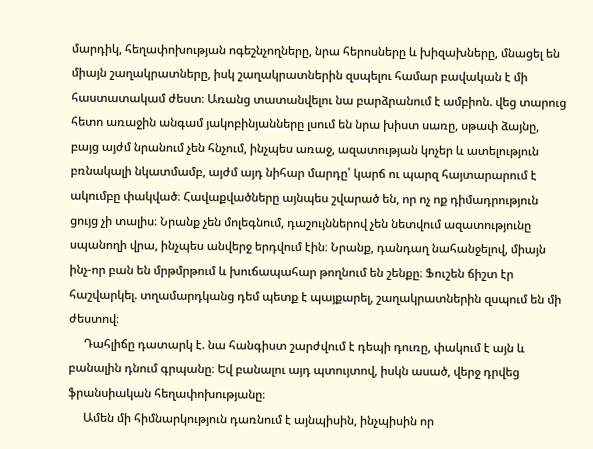մարդիկ, հեղափոխության ոգեշնչողները, նրա հերոսները և խիզախները, մնացել են միայն շաղակրատները, իսկ շաղակրատներին զսպելու համար բավական է մի հաստատակամ ժեստ։ Առանց տատանվելու նա բարձրանում է ամբիոն. վեց տարուց հետո առաջին անգամ յակոբինյանները լսում են նրա խիստ սառը, սթափ ձայնը, բայց այժմ նրանում չեն հնչում, ինչպես առաջ, ազատության կոչեր և ատելություն բռնակալի նկատմամբ, այժմ այդ նիհար մարդը՝ կարճ ու պարզ հայտարարում է ակումբը փակված։ Հավաքվածները այնպես շվարած են, որ ոչ ոք դիմադրություն ցույց չի տալիս։ Նրանք չեն մոլեգնում, դաշույններով չեն նետվում ազատությունը սպանողի վրա, ինչպես անվերջ երդվում էին։ Նրանք, դանդաղ նահանջելով, միայն ինչ-որ բան են մրթմրթում և խուճապահար թողնում են շենքը։ Ֆուշեն ճիշտ էր հաշվարկել. տղամարդկանց դեմ պետք է պայքարել, շաղակրատներին զսպում են մի ժեստով։
     Դահլիճը դատարկ է. նա հանգիստ շարժվում է դեպի դուռը, փակում է այն և բանալին դնում գրպանը։ Եվ բանալու այդ պտույտով, իսկն ասած, վերջ դրվեց ֆրանսիական հեղափոխությանը։
     Ամեն մի հիմնարկություն դառնում է այնպիսին, ինչպիսին որ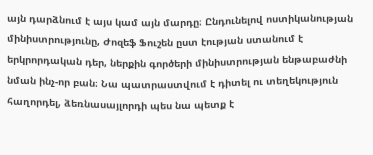այն դարձնում է այս կամ այն մարդը։ Ընդունելով ոստիկանության մինիստրությունը, Ժոզեֆ Ֆուշեն ըստ էության ստանում է երկրորդական դեր, ներքին գործերի մինիստրության ենթաբաժնի նման ինչ-որ բան։ Նա պատրաստվում է դիտել ու տեղեկություն հաղորդել, ձեռնասայլորդի պես նա պետք է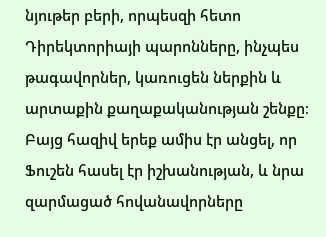նյութեր բերի, որպեսզի հետո Դիրեկտորիայի պարոնները, ինչպես թագավորներ, կառուցեն ներքին և արտաքին քաղաքականության շենքը։ Բայց հազիվ երեք ամիս էր անցել, որ Ֆուշեն հասել էր իշխանության, և նրա զարմացած հովանավորները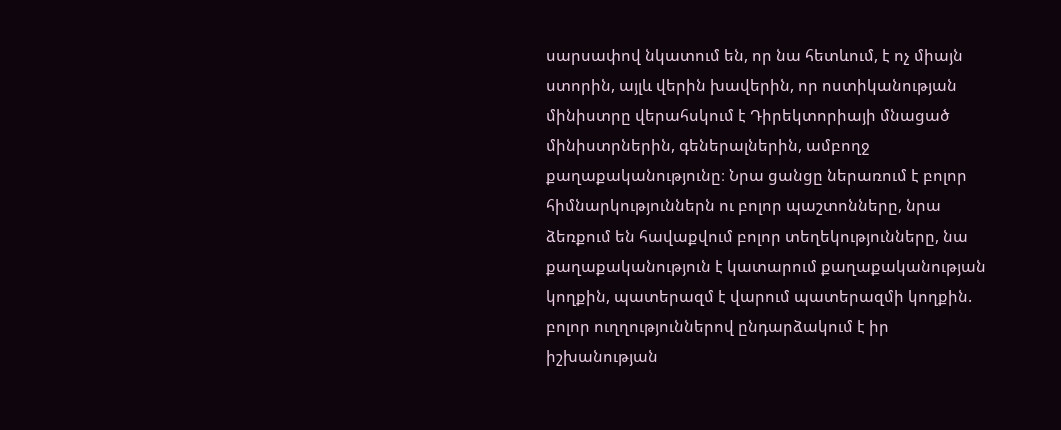սարսափով նկատում են, որ նա հետևում, է ոչ միայն ստորին, այլև վերին խավերին, որ ոստիկանության մինիստրը վերահսկում է Դիրեկտորիայի մնացած մինիստրներին, գեներալներին, ամբողջ քաղաքականությունը։ Նրա ցանցը ներառում է բոլոր հիմնարկություններն ու բոլոր պաշտոնները, նրա ձեռքում են հավաքվում բոլոր տեղեկությունները, նա քաղաքականություն է կատարում քաղաքականության կողքին, պատերազմ է վարում պատերազմի կողքին. բոլոր ուղղություններով ընդարձակում է իր իշխանության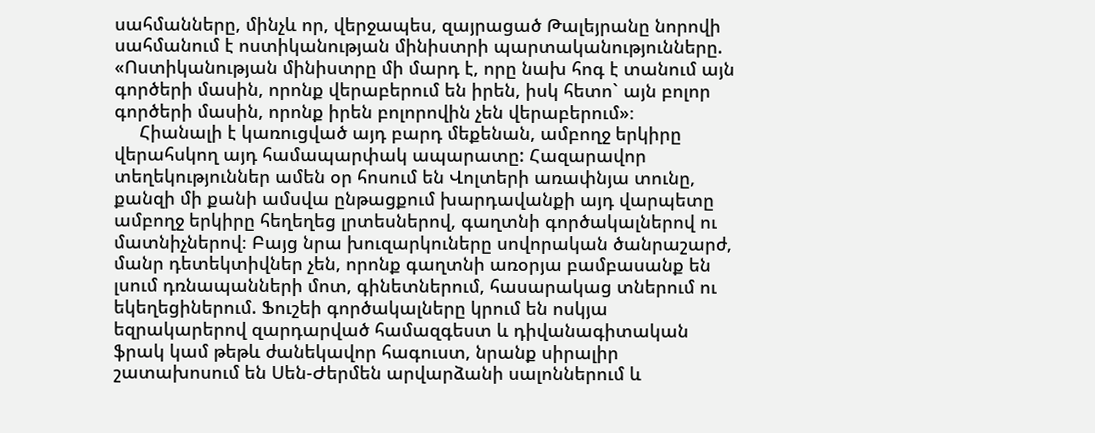սահմանները, մինչև որ, վերջապես, զայրացած Թալեյրանը նորովի սահմանում է ոստիկանության մինիստրի պարտականությունները. «Ոստիկանության մինիստրը մի մարդ է, որը նախ հոգ է տանում այն գործերի մասին, որոնք վերաբերում են իրեն, իսկ հետո` այն բոլոր գործերի մասին, որոնք իրեն բոլորովին չեն վերաբերում»։
     Հիանալի է կառուցված այդ բարդ մեքենան, ամբողջ երկիրը վերահսկող այդ համապարփակ ապարատը: Հազարավոր տեղեկություններ ամեն օր հոսում են Վոլտերի առափնյա տունը, քանզի մի քանի ամսվա ընթացքում խարդավանքի այդ վարպետը ամբողջ երկիրը հեղեղեց լրտեսներով, գաղտնի գործակալներով ու մատնիչներով։ Բայց նրա խուզարկուները սովորական ծանրաշարժ, մանր դետեկտիվներ չեն, որոնք գաղտնի առօրյա բամբասանք են լսում դռնապանների մոտ, գինետներում, հասարակաց տներում ու եկեղեցիներում. Ֆուշեի գործակալները կրում են ոսկյա եզրակարերով զարդարված համազգեստ և դիվանագիտական ֆրակ կամ թեթև ժանեկավոր հագուստ, նրանք սիրալիր շատախոսում են Սեն-Ժերմեն արվարձանի սալոններում և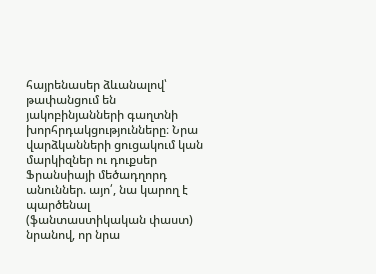հայրենասեր ձևանալով՝ թափանցում են յակոբինյանների գաղտնի խորհրդակցությունները։ Նրա վարձկանների ցուցակում կան մարկիզներ ու դուքսեր Ֆրանսիայի մեծադղորդ անուններ. այո՛, նա կարող է պարծենալ (ֆանտաստիկական փաստ) նրանով, որ նրա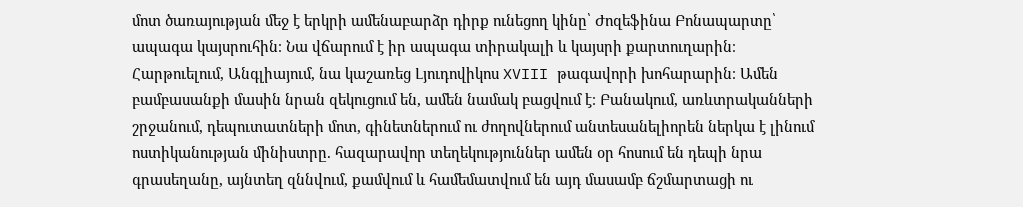մոտ ծառայության մեջ է երկրի ամենաբարձր դիրք ունեցող կինը՝ Ժոզեֆինա Բոնապարտը՝ ապագա կայսրուհին։ Նա վճարում է իր ապագա տիրակալի և կայսրի քարտուղարին։ Հարթուելում, Անգլիայում, նա կաշառեց Լյուդովիկոս XVIII թագավորի խոհարարին։ Ամեն բամբասանքի մասին նրան զեկուցում են, ամեն նամակ բացվում է։ Բանակում, առևտրականների շրջանում, դեպուտատների մոտ, գինետներում ու ժողովներում անտեսանելիորեն ներկա է լինում ոստիկանության մինիստրը. հազարավոր տեղեկություններ ամեն օր հոսում են դեպի նրա գրասեղանը, այնտեղ զննվում, քամվում և համեմատվում են այդ մասամբ ճշմարտացի ու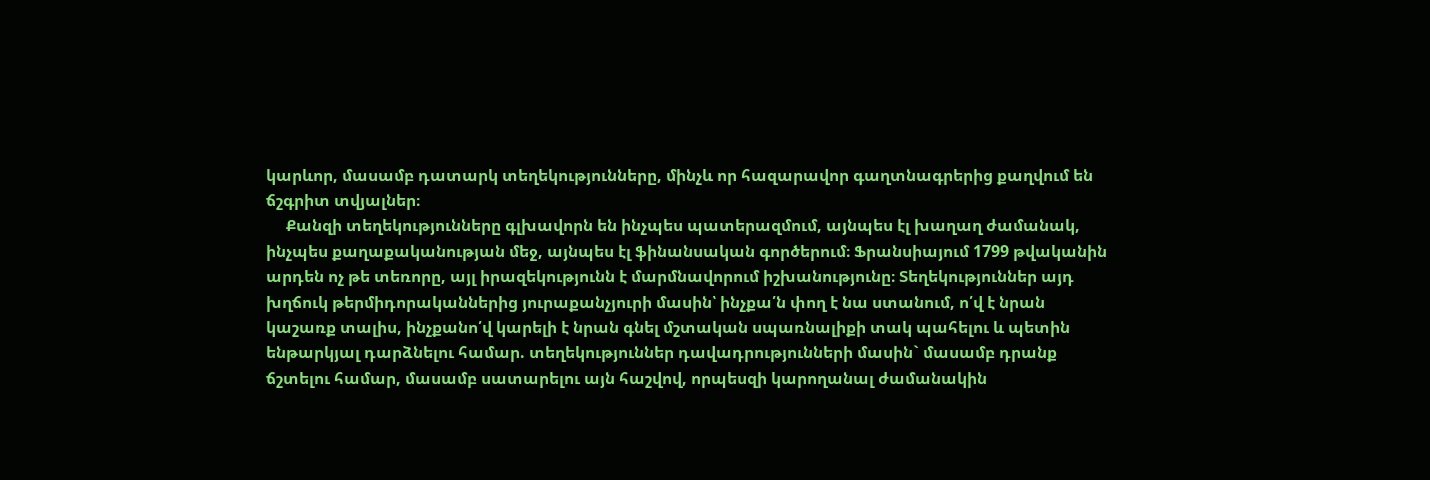կարևոր, մասամբ դատարկ տեղեկությունները, մինչև որ հազարավոր գաղտնագրերից քաղվում են ճշգրիտ տվյալներ։
     Քանզի տեղեկությունները գլխավորն են ինչպես պատերազմում, այնպես էլ խաղաղ ժամանակ, ինչպես քաղաքականության մեջ, այնպես էլ ֆինանսական գործերում։ Ֆրանսիայում 1799 թվականին արդեն ոչ թե տեռորը, այլ իրազեկությունն է մարմնավորում իշխանությունը։ Տեղեկություններ այդ խղճուկ թերմիդորականներից յուրաքանչյուրի մասին՝ ինչքա՛ն փող է նա ստանում, ո՛վ է նրան կաշառք տալիս, ինչքանո՛վ կարելի է նրան գնել մշտական սպառնալիքի տակ պահելու և պետին ենթարկյալ դարձնելու համար. տեղեկություններ դավադրությունների մասին` մասամբ դրանք ճշտելու համար, մասամբ սատարելու այն հաշվով, որպեսզի կարողանալ ժամանակին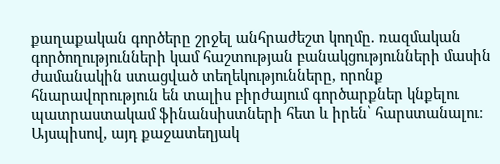քաղաքական գործերը շրջել անհրաժեշտ կողմը. ռազմական գործողությունների կամ հաշտության բանակցությունների մասին ժամանակին ստացված տեղեկությունները, որոնք հնարավորություն են տալիս բիրժայում գործարքներ կնքելու պատրաստակամ ֆինանսիստների հետ և իրեն՝ հարստանալու։ Այսպիսով, այդ քաջատեղյակ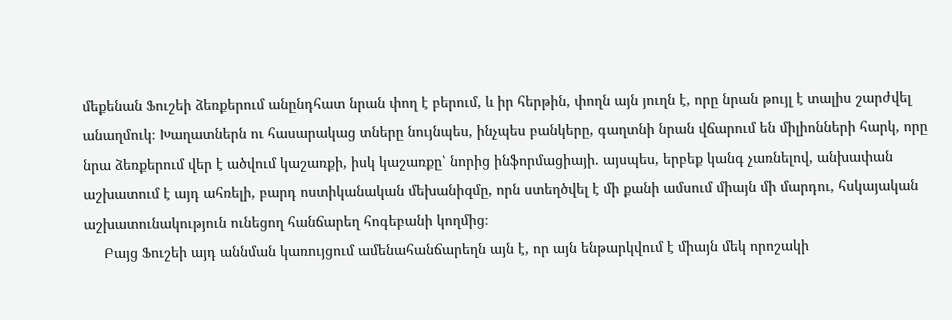մեքենան Ֆուշեի ձեռքերում անընդհատ նրան փող է բերում, և իր հերթին, փողն այն յուղն է, որը նրան թույլ է տալիս շարժվել անաղմուկ։ Խաղատներն ու հասարակաց տները նույնպես, ինչպես բանկերը, գաղտնի նրան վճարում են միլիոնների հարկ, որը նրա ձեռքերում վեր է ածվում կաշառքի, իսկ կաշառքը՝ նորից ինֆորմացիայի. այսպես, երբեք կանգ չառնելով, անխափան աշխատում է այդ ահռելի, բարդ ոստիկանական մեխանիզմը, որն ստեղծվել է մի քանի ամսում միայն մի մարդու, հսկայական աշխատունակություն ունեցող հանճարեղ հոգեբանի կողմից։
     Բայց Ֆուշեի այդ աննման կառույցում ամենահանճարեղն այն է, որ այն ենթարկվում է միայն մեկ որոշակի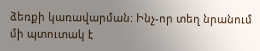ձեռքի կառավարման։ Ինչ-որ տեղ նրանում մի պտուտակ է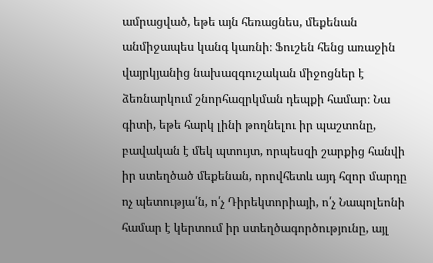ամրացված, եթե այն հեռացնես, մեքենան անմիջապես կանգ կառնի։ Ֆուշեն հենց առաջին վայրկյանից նախազգուշական միջոցներ է ձեռնարկում շնորհազրկման դեպքի համար։ Նա գիտի, եթե հարկ լինի թողնելու իր պաշտոնը, բավական է մեկ պտույտ, որպեսզի շարքից հանվի իր ստեղծած մեքենան, որովհետև այդ հզոր մարդը ոչ պետությա՛ն, ո՛չ Դիրեկտորիայի, ո՛չ Նապոլեոնի համար է կերտում իր ստեղծագործությունը, այլ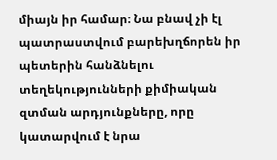միայն իր համար։ Նա բնավ չի էլ պատրաստվում բարեխղճորեն իր պետերին հանձնելու տեղեկությունների քիմիական զտման արդյունքները, որը կատարվում է նրա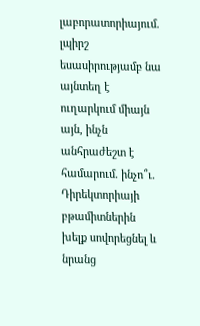լաբորատորիայում. լպիրշ եսասիրությամբ նա այնտեղ է ուղարկում միայն այն, ինչն անհրաժեշտ է համարում. ինչո՞ւ. Դիրեկտորիայի բթամիտներին խելք սովորեցնել և նրանց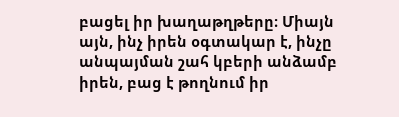բացել իր խաղաթղթերը։ Միայն այն, ինչ իրեն օգտակար է, ինչը անպայման շահ կբերի անձամբ իրեն, բաց է թողնում իր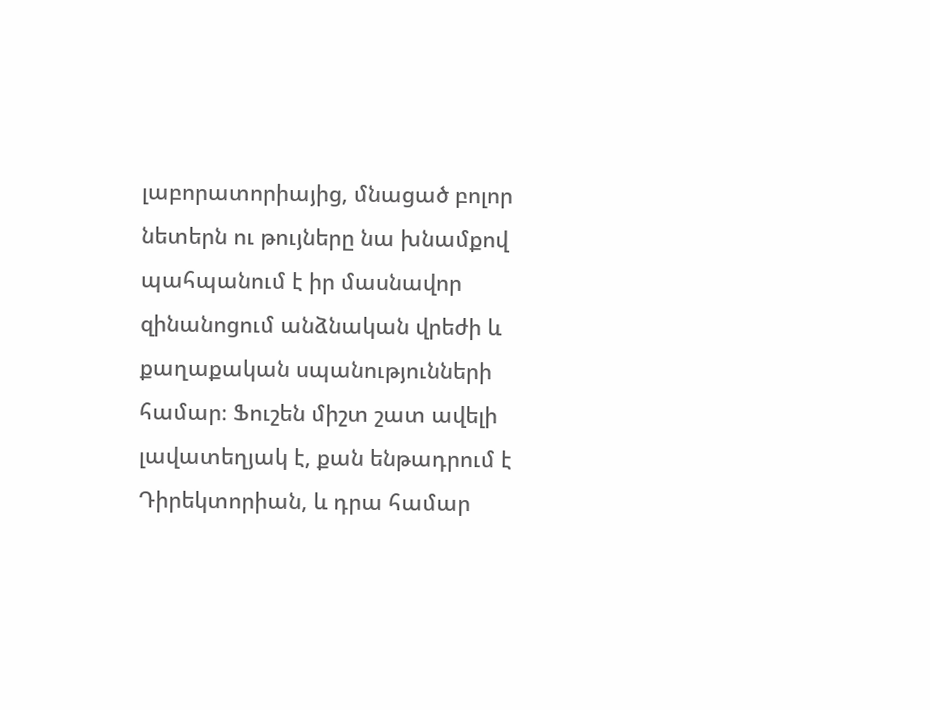լաբորատորիայից, մնացած բոլոր նետերն ու թույները նա խնամքով պահպանում է իր մասնավոր զինանոցում անձնական վրեժի և քաղաքական սպանությունների համար։ Ֆուշեն միշտ շատ ավելի լավատեղյակ է, քան ենթադրում է Դիրեկտորիան, և դրա համար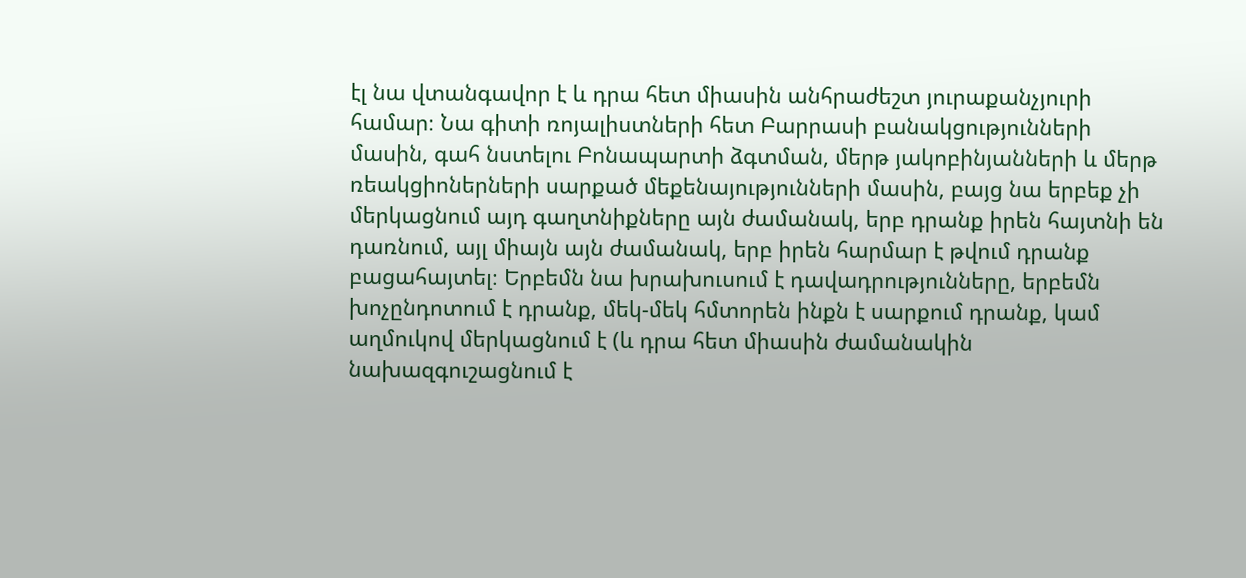էլ նա վտանգավոր է և դրա հետ միասին անհրաժեշտ յուրաքանչյուրի համար։ Նա գիտի ռոյալիստների հետ Բարրասի բանակցությունների մասին, գահ նստելու Բոնապարտի ձգտման, մերթ յակոբինյանների և մերթ ռեակցիոներների սարքած մեքենայությունների մասին, բայց նա երբեք չի մերկացնում այդ գաղտնիքները այն ժամանակ, երբ դրանք իրեն հայտնի են դառնում, այլ միայն այն ժամանակ, երբ իրեն հարմար է թվում դրանք բացահայտել։ Երբեմն նա խրախուսում է դավադրությունները, երբեմն խոչընդոտում է դրանք, մեկ-մեկ հմտորեն ինքն է սարքում դրանք, կամ աղմուկով մերկացնում է (և դրա հետ միասին ժամանակին նախազգուշացնում է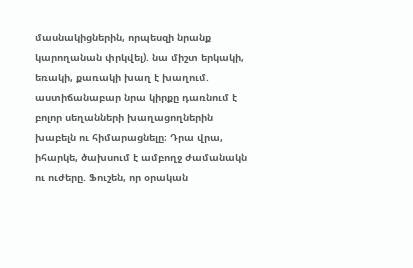մասնակիցներին, որպեսզի նրանք կարողանան փրկվել). նա միշտ երկակի, եռակի, քառակի խաղ է խաղում. աստիճանաբար նրա կիրքը դառնում է բոլոր սեղանների խաղացողներին խաբելն ու հիմարացնելը։ Դրա վրա, իհարկե, ծախսում է ամբողջ ժամանակն ու ուժերը. Ֆուշեն, որ օրական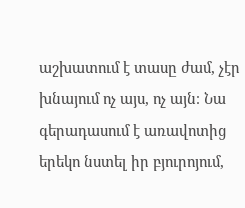աշխատում է տասը ժամ, չէր խնայում ոչ այս, ոչ այն։ Նա գերադասում է առավոտից երեկո նստել իր բյուրոյում,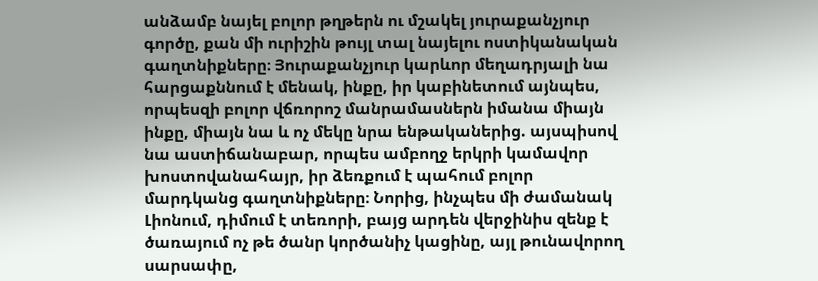անձամբ նայել բոլոր թղթերն ու մշակել յուրաքանչյուր գործը, քան մի ուրիշին թույլ տալ նայելու ոստիկանական գաղտնիքները։ Յուրաքանչյուր կարևոր մեղադրյալի նա հարցաքննում է մենակ, ինքը, իր կաբինետում այնպես, որպեսզի բոլոր վճռորոշ մանրամասներն իմանա միայն ինքը, միայն նա և ոչ մեկը նրա ենթականերից. այսպիսով նա աստիճանաբար, որպես ամբողջ երկրի կամավոր խոստովանահայր, իր ձեռքում է պահում բոլոր մարդկանց գաղտնիքները։ Նորից, ինչպես մի ժամանակ Լիոնում, դիմում է տեռորի, բայց արդեն վերջինիս զենք է ծառայում ոչ թե ծանր կործանիչ կացինը, այլ թունավորող սարսափը,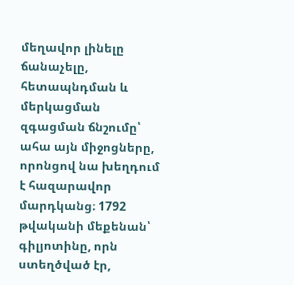մեղավոր լինելը ճանաչելը, հետապնդման և մերկացման զգացման ճնշումը՝ ահա այն միջոցները, որոնցով նա խեղդում է հազարավոր մարդկանց։ 1792 թվականի մեքենան՝ գիլյոտինը, որն ստեղծված էր,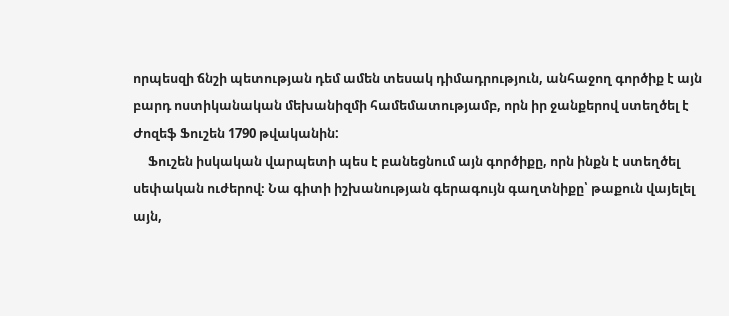որպեսզի ճնշի պետության դեմ ամեն տեսակ դիմադրություն, անհաջող գործիք է այն բարդ ոստիկանական մեխանիզմի համեմատությամբ, որն իր ջանքերով ստեղծել է Ժոզեֆ Ֆուշեն 1790 թվականին:
     Ֆուշեն իսկական վարպետի պես է բանեցնում այն գործիքը, որն ինքն է ստեղծել սեփական ուժերով։ Նա գիտի իշխանության գերագույն գաղտնիքը՝ թաքուն վայելել այն,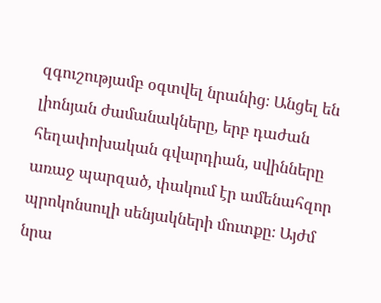զգուշությամբ օգտվել նրանից։ Անցել են լիոնյան ժամանակները, երբ դաժան հեղափոխական գվարդիան, սվինները առաջ պարզած, փակում էր ամենահզոր պրոկոնսուլի սենյակների մուտքը։ Այժմ նրա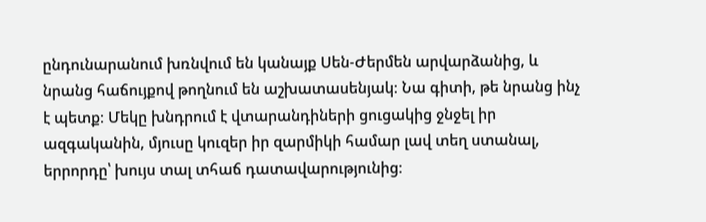ընդունարանում խռնվում են կանայք Սեն-Ժերմեն արվարձանից, և նրանց հաճույքով թողնում են աշխատասենյակ։ Նա գիտի, թե նրանց ինչ է պետք։ Մեկը խնդրում է վտարանդիների ցուցակից ջնջել իր ազգականին, մյուսը կուզեր իր զարմիկի համար լավ տեղ ստանալ, երրորդը՝ խույս տալ տհաճ դատավարությունից։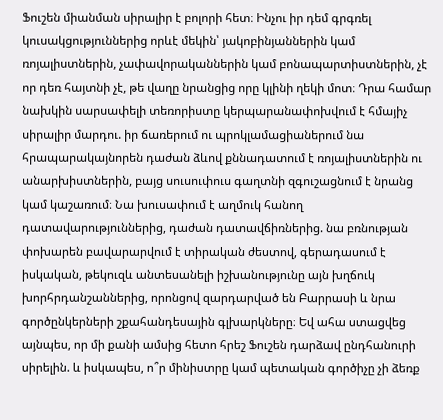Ֆուշեն միանման սիրալիր է բոլորի հետ։ Ինչու իր դեմ գրգռել կուսակցություններից որևէ մեկին՝ յակոբինյաններին կամ ռոյալիստներին, չափավորականներին կամ բոնապարտիստներին, չէ որ դեռ հայտնի չէ, թե վաղը նրանցից որը կլինի ղեկի մոտ։ Դրա համար նախկին սարսափելի տեռորիստը կերպարանափոխվում է հմայիչ սիրալիր մարդու. իր ճառերում ու պրոկլամացիաներում նա հրապարակայնորեն դաժան ձևով քննադատում է ռոյալիստներին ու անարխիստներին, բայց սուսուփուս գաղտնի զգուշացնում է նրանց կամ կաշառում։ Նա խուսափում է աղմուկ հանող դատավարություններից, դաժան դատավճիռներից. նա բռնության փոխարեն բավարարվում է տիրական ժեստով, գերադասում է իսկական, թեկուզև անտեսանելի իշխանությունը այն խղճուկ խորհրդանշաններից, որոնցով զարդարված են Բարրասի և նրա գործընկերների շքահանդեսային գլխարկները։ Եվ ահա ստացվեց այնպես, որ մի քանի ամսից հետո հրեշ Ֆուշեն դարձավ ընդհանուրի սիրելին. և իսկապես, ո՞ր մինիստրը կամ պետական գործիչը չի ձեռք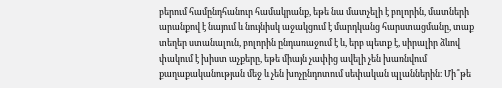բերում համընդհանուր համակրանք, եթե նա մատչելի է բոլորին, մատների արանքով է նայում և նույնիսկ աջակցում է մարդկանց հարստացմանը, տաք տեղեր ստանալուն, բոլորին ընդառաջում է և, երբ պետք է, սիրալիր ձևով փակում է խիստ աչքերը, եթե միայն չափից ավելի չեն խառնվում քաղաքականության մեջ և չեն խոչընդոտում սեփական պլաններին։ Մի՞թե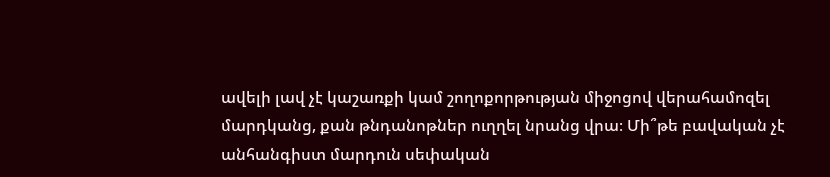ավելի լավ չէ կաշառքի կամ շողոքորթության միջոցով վերահամոզել մարդկանց, քան թնդանոթներ ուղղել նրանց վրա։ Մի՞թե բավական չէ անհանգիստ մարդուն սեփական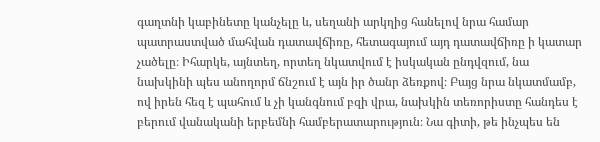գաղտնի կաբինետը կանչելը և, սեղանի արկղից հանելով նրա համար պատրաստված մահվան դատավճիռը, հետագայում այդ դատավճիռը ի կատար չածելը։ Իհարկե, այնտեղ, որտեղ նկատվում է իսկական ընդվզում, նա նախկինի պես անողորմ ճնշում է այն իր ծանր ձեռքով։ Բայց նրա նկատմամբ, ով իրեն հեզ է պահում և չի կանգնում բզի վրա, նախկին տեռորիստը հանդես է բերում վանականի երբեմնի համբերատարություն։ Նա գիտի, թե ինչպես են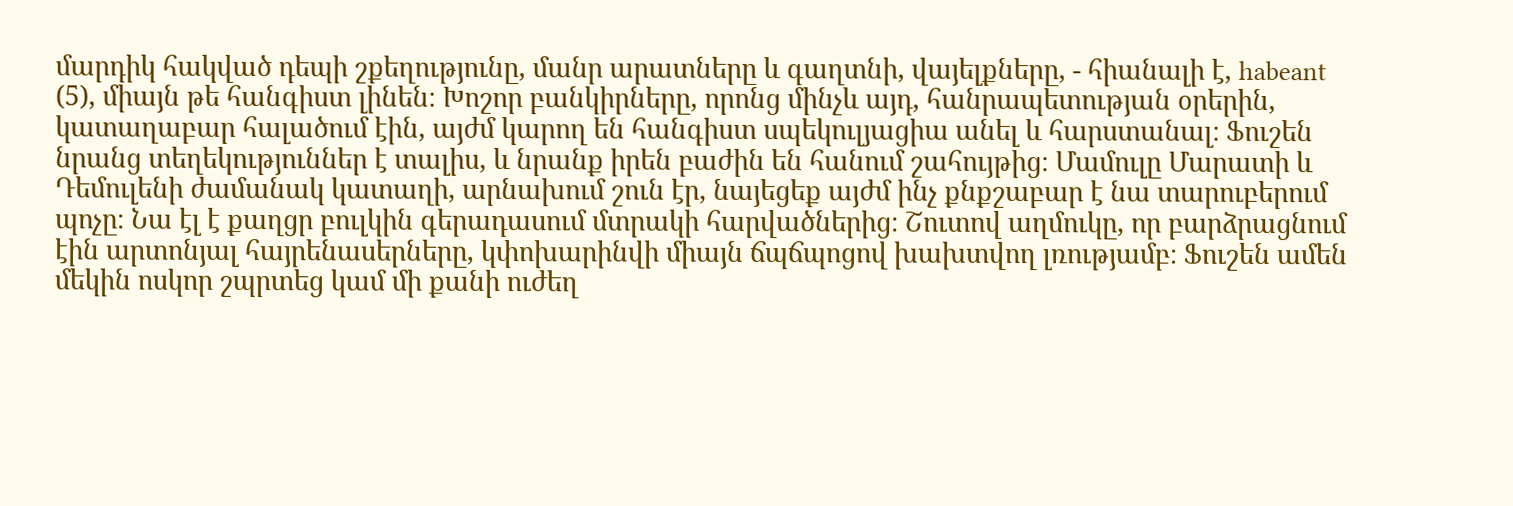մարդիկ հակված դեպի շքեղությունը, մանր արատները և գաղտնի, վայելքները, - հիանալի է, habeant (5), միայն թե հանգիստ լինեն։ Խոշոր բանկիրները, որոնց մինչև այդ, հանրապետության օրերին, կատաղաբար հալածում էին, այժմ կարող են հանգիստ սպեկուլյացիա անել և հարստանալ։ Ֆուշեն նրանց տեղեկություններ է տալիս, և նրանք իրեն բաժին են հանում շահույթից։ Մամուլը Մարատի և Դեմուլենի ժամանակ կատաղի, արնախում շուն էր, նայեցեք այժմ ինչ քնքշաբար է նա տարուբերում պոչը։ Նա էլ է քաղցր բուլկին գերադասում մտրակի հարվածներից։ Շուտով աղմուկը, որ բարձրացնում էին արտոնյալ հայրենասերները, կփոխարինվի միայն ճպճպոցով խախտվող լռությամբ։ Ֆուշեն ամեն մեկին ոսկոր շպրտեց կամ մի քանի ուժեղ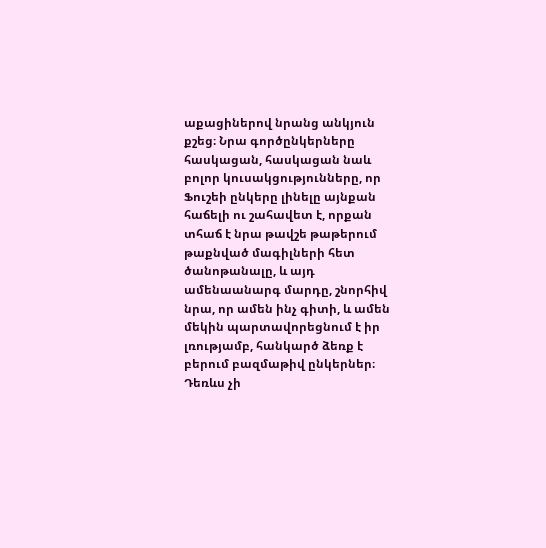աքացիներով նրանց անկյուն քշեց։ Նրա գործընկերները հասկացան, հասկացան նաև բոլոր կուսակցությունները, որ Ֆուշեի ընկերը լինելը այնքան հաճելի ու շահավետ է, որքան տհաճ է նրա թավշե թաթերում թաքնված մագիլների հետ ծանոթանալը, և այդ ամենաանարգ մարդը, շնորհիվ նրա, որ ամեն ինչ գիտի, և ամեն մեկին պարտավորեցնում է իր լռությամբ, հանկարծ ձեռք է բերում բազմաթիվ ընկերներ։ Դեռևս չի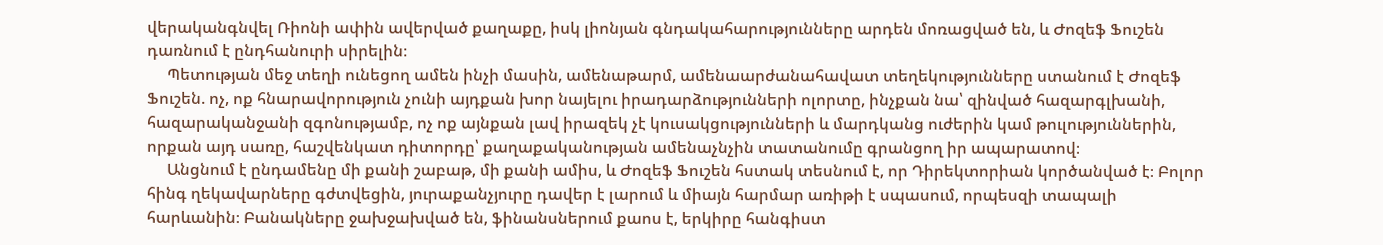վերականգնվել Ռիոնի ափին ավերված քաղաքը, իսկ լիոնյան գնդակահարությունները արդեն մոռացված են, և Ժոզեֆ Ֆուշեն դառնում է ընդհանուրի սիրելին։
     Պետության մեջ տեղի ունեցող ամեն ինչի մասին, ամենաթարմ, ամենաարժանահավատ տեղեկությունները ստանում է Ժոզեֆ Ֆուշեն. ոչ, ոք հնարավորություն չունի այդքան խոր նայելու իրադարձությունների ոլորտը, ինչքան նա՝ զինված հազարգլխանի, հազարականջանի զգոնությամբ, ոչ ոք այնքան լավ իրազեկ չէ կուսակցությունների և մարդկանց ուժերին կամ թուլություններին, որքան այդ սառը, հաշվենկատ դիտորդը՝ քաղաքականության ամենաչնչին տատանումը գրանցող իր ապարատով։
     Անցնում է ընդամենը մի քանի շաբաթ, մի քանի ամիս, և Ժոզեֆ Ֆուշեն հստակ տեսնում է, որ Դիրեկտորիան կործանված է։ Բոլոր հինգ ղեկավարները գժտվեցին, յուրաքանչյուրը դավեր է լարում և միայն հարմար առիթի է սպասում, որպեսզի տապալի հարևանին։ Բանակները ջախջախված են, ֆինանսներում քաոս է, երկիրը հանգիստ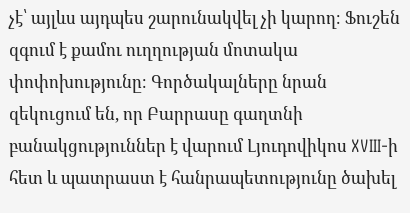չէ՝ այլևս այդպես շարունակվել չի կարող։ Ֆուշեն զգում է քամու ուղղության մոտակա փոփոխությունը։ Գործակալները նրան զեկուցում են, որ Բարրասը գաղտնի բանակցություններ է վարում Լյուդովիկոս XVIII-ի հետ և պատրաստ է հանրապետությունը ծախել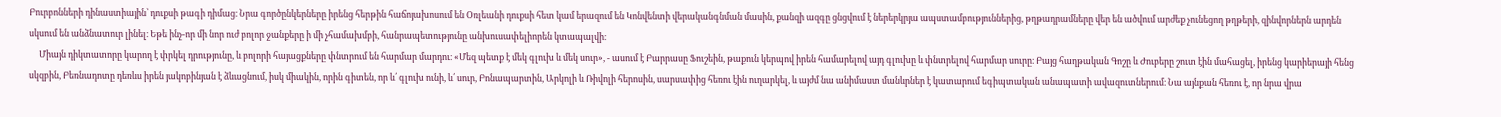Բուրբոնների դինաստիային՝ դուքսի թագի դիմաց։ Նրա գործընկերները իրենց հերթին հաճոյախոսում են Օռլեանի դուքսի հետ կամ երազում են Կոնվենտի վերականգնման մասին, քանզի ազգը ցնցվում է ներերկրյա ապստամբություններից, թղթադրամները վեր են ածվում արժեք չունեցող թղթերի, զինվորներն արդեն սկսում են անձնատուր լինել։ Եթե ինչ-որ մի նոր ուժ բոլոր ջանքերը ի մի չհամախմբի, հանրապետությունը անխուսափելիորեն կտապալվի։
     Միայն դիկտատորը կարող է փրկել դրությունը, և բոլորի հայացքները փնտրում են հարմար մարդու։ «Մեզ պետք է մեկ գլուխ և մեկ սուր», - ասում է Բարրասը Ֆուշեին, թաքուն կերպով իրեն համարելով այդ գլուխը և փնտրելով հարմար սուրը։ Բայց հաղթական Գոշը և Ժուբերը շուտ էին մահացել, իրենց կարիերայի հենց սկզբին, Բեռնադոտը դեռևս իրեն յակոբինյան է ձևացնում, իսկ միակին, որին գիտեն, որ և՛ գլուխ ունի, և՛ սուր, Բոնապարտին, Արկոլի և Ռիվոլի հերոսին, սարսափից հեռու էին ուղարկել, և այժմ նա անիմաստ մանևրներ է կատարում եգիպտական անապատի ավազուտներում։ Նա այնքան հեռու է, որ նրա վրա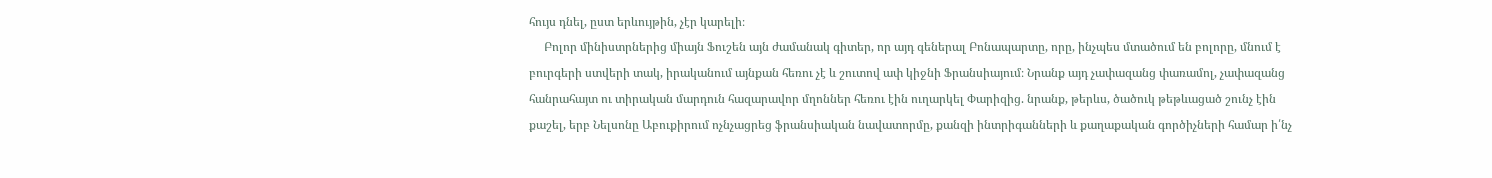հույս դնել, ըստ երևույթին, չէր կարելի։
     Բոլոր մինիստրներից միայն Ֆուշեն այն ժամանակ գիտեր, որ այդ գեներալ Բոնապարտը, որը, ինչպես մտածում են բոլորը, մնում է բուրգերի ստվերի տակ, իրականում այնքան հեռու չէ և շուտով ափ կիջնի Ֆրանսիայում։ Նրանք այդ չափազանց փառամոլ, չափազանց հանրահայտ ու տիրական մարդուն հազարավոր մղոններ հեռու էին ուղարկել Փարիզից. նրանք, թերևս, ծածուկ թեթևացած շունչ էին քաշել, երբ Նելսոնը Աբուքիրում ոչնչացրեց ֆրանսիական նավատորմը, քանզի ինտրիգանների և քաղաքական գործիչների համար ի՛նչ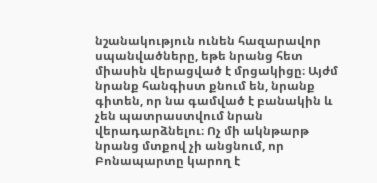նշանակություն ունեն հազարավոր սպանվածները, եթե նրանց հետ միասին վերացված է մրցակիցը։ Այժմ նրանք հանգիստ քնում են, նրանք գիտեն, որ նա գամված է բանակին և չեն պատրաստվում նրան վերադարձնելու։ Ոչ մի ակնթարթ նրանց մտքով չի անցնում, որ Բոնապարտը կարող է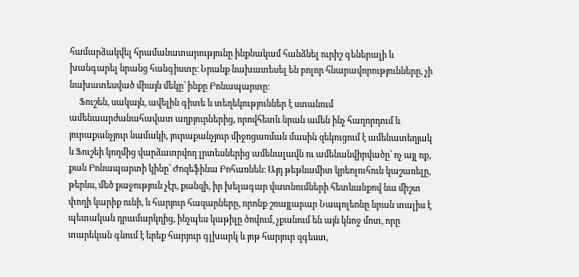համարձակվել հրամանատարությունը ինքնակամ հանձնել ուրիշ գեներալի և խանգարել նրանց հանգիստը։ Նրանք նախատեսել են բոլոր հնարավորությունները, չի նախատեսված միայն մեկը՝ ինքը Բոնապարտը։
     Ֆուշեն, սակայն, ավելին գիտե և տեղեկություններ է ստանում ամենաարժանահավատ աղբյուրներից, որովհետև նրան ամեն ինչ հաղորդում և յուրաքանչյուր նամակի, յուրաքանչյուր միջոցառման մասին զեկուցում է ամենատեղյակ և Ֆուշեի կողմից վարձատրվող լրտեսներից ամենալավն ու ամենանվիրվածը՝ ոչ այլ ոք, քան Բոնապարտի կինը՝ Ժոզեֆինա Բոհառնեն։ Այդ թեթևամիտ կրեոլուհուն կաշառելը, թերևս, մեծ քաջություն չէր, քանզի, իր խելագար վատնումների հետևանքով նա միշտ փողի կարիք ունի, և հարյուր հազարները, որոնք շռայլաբար Նապոլեոնը նրան տալիս է պետական դրամարկղից, ինչպես կաթիլը ծովում, չքանում են այն կնոջ մոտ, որը տարեկան գնում է երեք հարյուր գլխարկ և յոթ հարյուր զգեստ,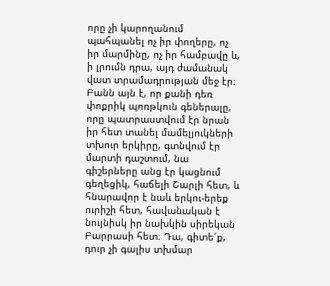որը չի կարողանում պահպանել ոչ իր փողերը, ոչ իր մարմինը, ոչ իր համբավը և, ի լրումն դրա, այդ ժամանակ վատ տրամադրության մեջ էր։ Բանն այն է, որ քանի դեռ փոքրիկ պոռթկուն գեներալը, որը պատրաստվում էր նրան իր հետ տանել մամելյուկների տխուր երկիրը, գտնվում էր մարտի դաշտում, նա գիշերները անց էր կացնում գեղեցիկ, հաճելի Շարլի հետ, և հնարավոր է նաև երկու-երեք ուրիշի հետ, հավանական է նույնիսկ իր նախկին սիրեկան Բարրասի հետ։ Դա, գիտե՜ք, դուր չի գալիս տխմար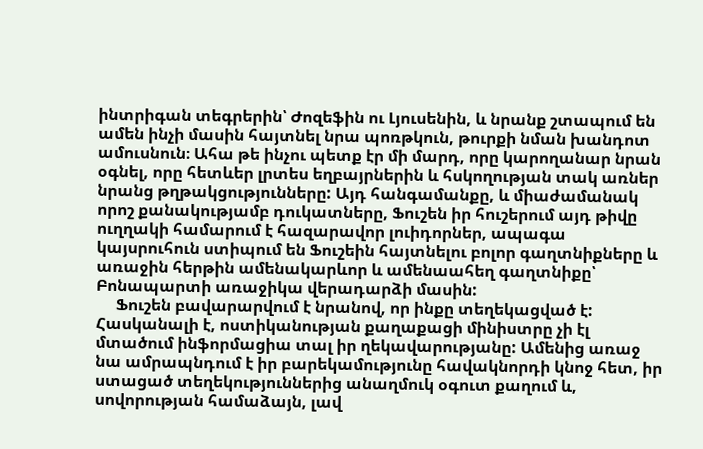ինտրիգան տեգրերին՝ Ժոզեֆին ու Լյուսենին, և նրանք շտապում են ամեն ինչի մասին հայտնել նրա պոռթկուն, թուրքի նման խանդոտ ամուսնուն։ Ահա թե ինչու պետք էր մի մարդ, որը կարողանար նրան օգնել, որը հետևեր լրտես եղբայրներին և հսկողության տակ առներ նրանց թղթակցությունները: Այդ հանգամանքը, և միաժամանակ որոշ քանակությամբ դուկատները, Ֆուշեն իր հուշերում այդ թիվը ուղղակի համարում է հազարավոր լուիդորներ, ապագա կայսրուհուն ստիպում են Ֆուշեին հայտնելու բոլոր գաղտնիքները և առաջին հերթին ամենակարևոր և ամենաահեղ գաղտնիքը՝ Բոնապարտի առաջիկա վերադարձի մասին:
     Ֆուշեն բավարարվում է նրանով, որ ինքը տեղեկացված է: Հասկանալի է, ոստիկանության քաղաքացի մինիստրը չի էլ մտածում ինֆորմացիա տալ իր ղեկավարությանը: Ամենից առաջ նա ամրապնդում է իր բարեկամությունը հավակնորդի կնոջ հետ, իր ստացած տեղեկություններից անաղմուկ օգուտ քաղում և, սովորության համաձայն, լավ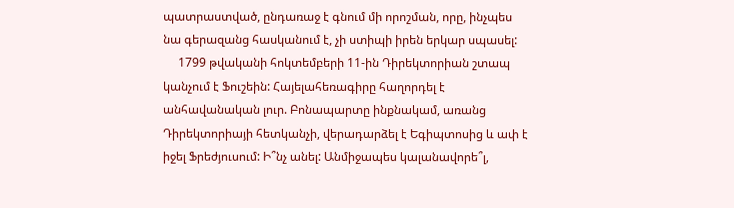պատրաստված, ընդառաջ է գնում մի որոշման, որը, ինչպես նա գերազանց հասկանում է, չի ստիպի իրեն երկար սպասել:
     1799 թվականի հոկտեմբերի 11-ին Դիրեկտորիան շտապ կանչում է Ֆուշեին: Հայելահեռագիրը հաղորդել է անհավանական լուր. Բոնապարտը ինքնակամ, առանց Դիրեկտորիայի հետկանչի, վերադարձել է Եգիպտոսից և ափ է իջել Ֆրեժյուսում: Ի՞նչ անել: Անմիջապես կալանավորե՞լ,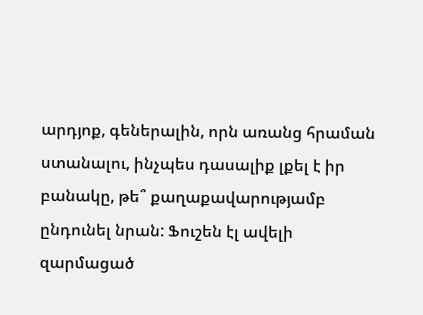արդյոք, գեներալին, որն առանց հրաման ստանալու, ինչպես դասալիք լքել է իր բանակը, թե՞ քաղաքավարությամբ ընդունել նրան: Ֆուշեն էլ ավելի զարմացած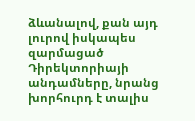ձևանալով, քան այդ լուրով իսկապես զարմացած Դիրեկտորիայի անդամները, նրանց խորհուրդ է տալիս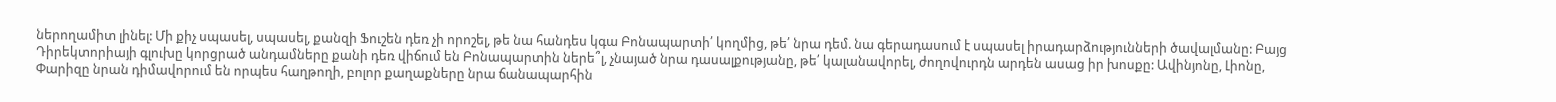ներողամիտ լինել: Մի քիչ սպասել, սպասել, քանզի Ֆուշեն դեռ չի որոշել, թե նա հանդես կգա Բոնապարտի՛ կողմից, թե՛ նրա դեմ. նա գերադասում է սպասել իրադարձությունների ծավալմանը: Բայց Դիրեկտորիայի գլուխը կորցրած անդամները քանի դեռ վիճում են Բոնապարտին ներե՞լ, չնայած նրա դասալքությանը, թե՛ կալանավորել, ժողովուրդն արդեն ասաց իր խոսքը: Ավինյոնը, Լիոնը, Փարիզը նրան դիմավորում են որպես հաղթողի, բոլոր քաղաքները նրա ճանապարհին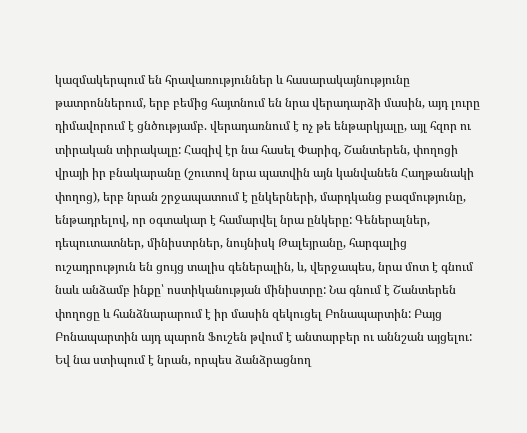կազմակերպում են հրավառություններ և հասարակայնությունը թատրոններում, երբ բեմից հայտնում են նրա վերադարձի մասին, այդ լուրը դիմավորում է ցնծությամբ. վերադառնում է ոչ թե ենթարկյալը, այլ հզոր ու տիրական տիրակալը: Հազիվ էր նա հասել Փարիզ, Շանտերեն, փողոցի վրայի իր բնակարանը (շուտով նրա պատվին այն կանվանեն Հաղթանակի փողոց), երբ նրան շրջապատում է ընկերների, մարդկանց բազմությունը, ենթադրելով, որ օգտակար է համարվել նրա ընկերը: Գեներալներ, դեպուտատներ, մինիստրներ, նույնիսկ Թալեյրանը, հարգալից ուշադրություն են ցույց տալիս գեներալին, և, վերջապես, նրա մոտ է գնում նաև անձամբ ինքը՝ ոստիկանության մինիստրը: Նա գնում է Շանտերեն փողոցը և հանձնարարում է իր մասին զեկուցել Բոնապարտին: Բայց Բոնապարտին այդ պարոն Ֆուշեն թվում է անտարբեր ու աննշան այցելու: Եվ նա ստիպում է նրան, որպես ձանձրացնող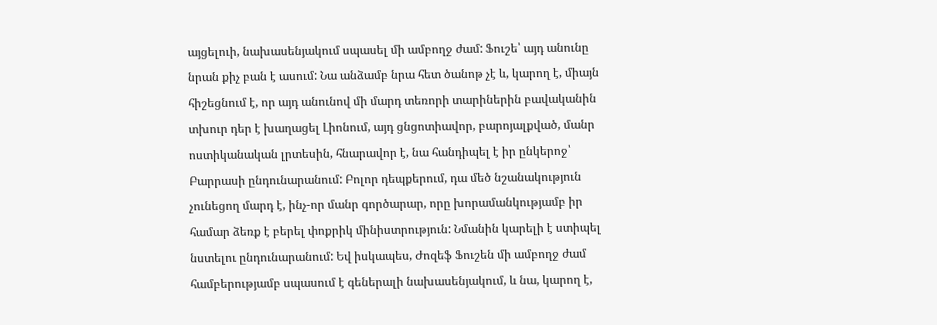այցելուի, նախասենյակում սպասել մի ամբողջ ժամ: Ֆուշե՝ այդ անունը նրան քիչ բան է ասում: Նա անձամբ նրա հետ ծանոթ չէ և, կարող է, միայն հիշեցնում է, որ այդ անունով մի մարդ տեռորի տարիներին բավականին տխուր դեր է խաղացել Լիոնում, այդ ցնցոտիավոր, բարոյալքված, մանր ոստիկանական լրտեսին, հնարավոր է, նա հանդիպել է իր ընկերոջ՝ Բարրասի ընդունարանում: Բոլոր դեպքերում, դա մեծ նշանակություն չունեցող մարդ է, ինչ-որ մանր գործարար, որը խորամանկությամբ իր համար ձեռք է բերել փոքրիկ մինիստրություն: Նմանին կարելի է ստիպել նստելու ընդունարանում: Եվ իսկապես, Ժոզեֆ Ֆուշեն մի ամբողջ ժամ համբերությամբ սպասում է գեներալի նախասենյակում, և նա, կարող է,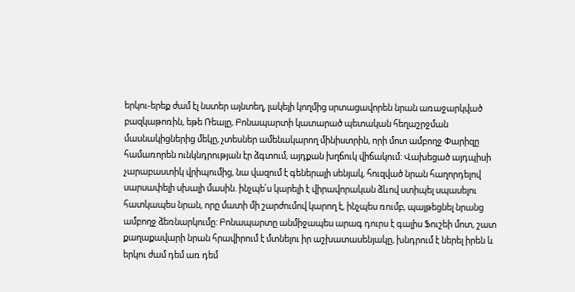երկու-երեք ժամ էլ նստեր այնտեղ, լակեյի կողմից սրտացավորեն նրան առաջարկված բազկաթոռին, եթե Ռեալը, Բոնապարտի կատարած պետական հեղաշրջման մասնակիցներից մեկը, չտեսներ ամենակարող մինիստրին, որի մոտ ամբողջ Փարիզը համառորեն ունկնդրության էր ձգտում, այդքան խղճուկ վիճակում: Վախեցած այդպիսի չարաբաստիկ վրիպումից, նա վազում է գեներալի սենյակ, հուզված նրան հաղորդելով սարսափելի սխալի մասին. ինչպե՛ս կարելի է վիրավորական ձևով ստիպել սպասելու հատկապես նրան, որը մատի մի շարժումով կարող է, ինչպես ռումբ, պայթեցնել նրանց ամբողջ ձեռնարկումը: Բոնապարտը անմիջապես արագ դուրս է գալիս Ֆուշեի մոտ, շատ քաղաքավարի նրան հրավիրում է մտնելու իր աշխատասենյակը, խնդրում է ներել իրեն և երկու ժամ դեմ առ դեմ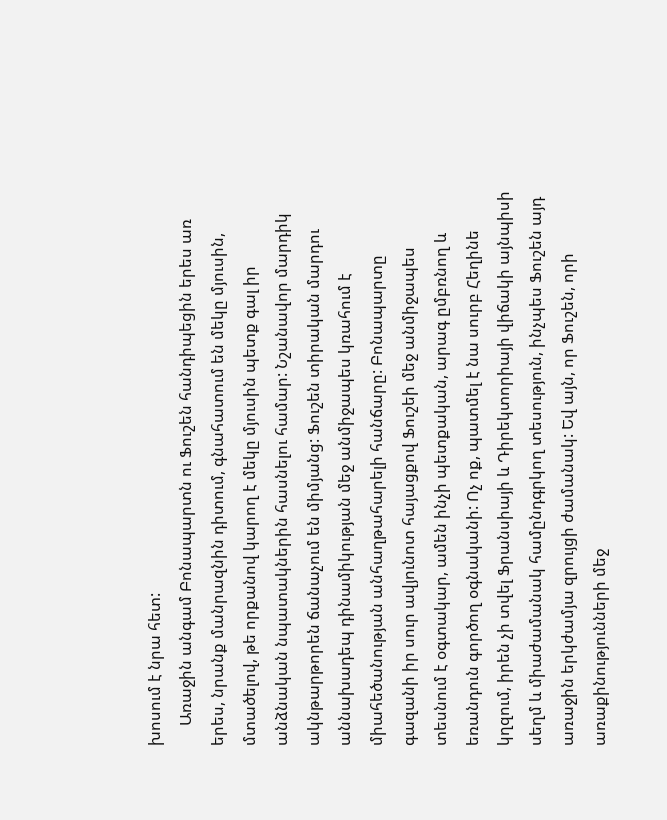խոսում է նրա հետ:
     Առաջին անգամ Բոնապարտն ու Ֆուշեն հանդիպեցին երես առ երես, նրանք մանրազնին դիտում, գնահատում են մեկը մյուսին, մտածելով, թե որքանով կարող է մեկը մյուսին պետք գալ իր անձնական նպատակներին հասնելու համար: Նշանավոր մարդիկ ակնթարթորեն ճանաչում են միմյանց: Ֆուշեն տիրական մարդու աննախադեպ դինամիկության մեջ անմիջապես կռահում է միահեծանության անհաղթահարելի հանճարը: Բոնապարտը գազանի իր սուր ավյունոտ հայացքով Ֆուշեի մեջ անմիջապես տեսնում է օգտակար, ամեն ինչի պետքական, արագ ըմբռնող և եռանդուն գործող օգնականի: Ոչ ոք, պատմել է նա սուրբ Հեղինե կղզում, իրեն չի տվել Ֆրանսիայի և Դիրեկտորիայի վիճակի այնպիսի սեղմ և միաժամանակ համընդգրկող տեսություն, ինչպես Ֆուշեն այդ առաջին երկժամյա զրույցի ժամանակ: Եվ այն, որ Ֆուշեն, որի առաքինությունների մեջ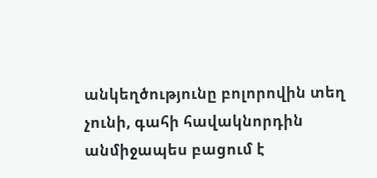անկեղծությունը բոլորովին տեղ չունի, գահի հավակնորդին անմիջապես բացում է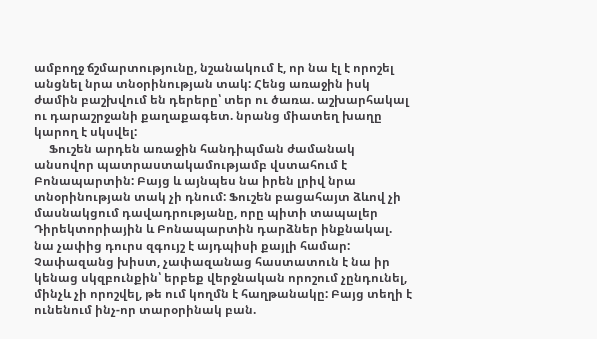ամբողջ ճշմարտությունը, նշանակում է, որ նա էլ է որոշել անցնել նրա տնօրինության տակ: Հենց առաջին իսկ ժամին բաշխվում են դերերը՝ տեր ու ծառա. աշխարհակալ ու դարաշրջանի քաղաքագետ. նրանց միատեղ խաղը կարող է սկսվել:
     Ֆուշեն արդեն առաջին հանդիպման ժամանակ անսովոր պատրաստակամությամբ վստահում է Բոնապարտին: Բայց և այնպես նա իրեն լրիվ նրա տնօրինության տակ չի դնում: Ֆուշեն բացահայտ ձևով չի մասնակցում դավադրությանը, որը պիտի տապալեր Դիրեկտորիային և Բոնապարտին դարձներ ինքնակալ. նա չափից դուրս զգույշ է այդպիսի քայլի համար: Չափազանց խիստ, չափազանաց հաստատուն է նա իր կենաց սկզբունքին՝ երբեք վերջնական որոշում չընդունել, մինչև չի որոշվել, թե ում կողմն է հաղթանակը: Բայց տեղի է ունենում ինչ-որ տարօրինակ բան.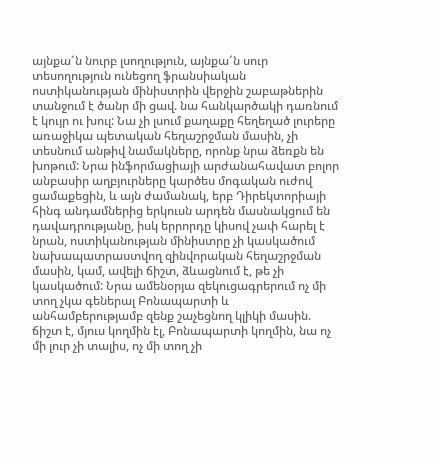այնքա՜ն նուրբ լսողություն, այնքա՜ն սուր տեսողություն ունեցող ֆրանսիական ոստիկանության մինիստրին վերջին շաբաթներին տանջում է ծանր մի ցավ. նա հանկարծակի դառնում է կույր ու խուլ: Նա չի լսում քաղաքը հեղեղած լուրերը առաջիկա պետական հեղաշրջման մասին, չի տեսնում անթիվ նամակները, որոնք նրա ձեռքն են խոթում: Նրա ինֆորմացիայի արժանահավատ բոլոր անբասիր աղբյուրները կարծես մոգական ուժով ցամաքեցին, և այն ժամանակ, երբ Դիրեկտորիայի հինգ անդամներից երկուսն արդեն մասնակցում են դավադրությանը, իսկ երրորդը կիսով չափ հարել է նրան, ոստիկանության մինիստրը չի կասկածում նախապատրաստվող զինվորական հեղաշրջման մասին, կամ, ավելի ճիշտ, ձևացնում է, թե չի կասկածում: Նրա ամենօրյա զեկուցագրերում ոչ մի տող չկա գեներալ Բոնապարտի և անհամբերությամբ զենք շաչեցնող կլիկի մասին. ճիշտ է, մյուս կողմին էլ, Բոնապարտի կողմին, նա ոչ մի լուր չի տալիս, ոչ մի տող չի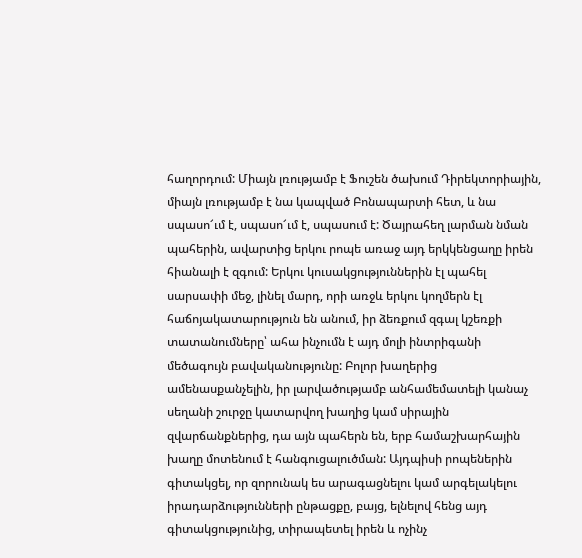հաղորդում: Միայն լռությամբ է Ֆուշեն ծախում Դիրեկտորիային, միայն լռությամբ է նա կապված Բոնապարտի հետ, և նա սպասո՜ւմ է, սպասո՜ւմ է, սպասում է: Ծայրահեղ լարման նման պահերին, ավարտից երկու րոպե առաջ այդ երկկենցաղը իրեն հիանալի է զգում: Երկու կուսակցություններին էլ պահել սարսափի մեջ, լինել մարդ, որի առջև երկու կողմերն էլ հաճոյակատարություն են անում, իր ձեռքում զգալ կշեռքի տատանումները՝ ահա ինչումն է այդ մոլի ինտրիգանի մեծագույն բավականությունը: Բոլոր խաղերից ամենասքանչելին, իր լարվածությամբ անհամեմատելի կանաչ սեղանի շուրջը կատարվող խաղից կամ սիրային զվարճանքներից, դա այն պահերն են, երբ համաշխարհային խաղը մոտենում է հանգուցալուծման: Այդպիսի րոպեներին գիտակցել, որ զորունակ ես արագացնելու կամ արգելակելու իրադարձությունների ընթացքը, բայց, ելնելով հենց այդ գիտակցությունից, տիրապետել իրեն և ոչինչ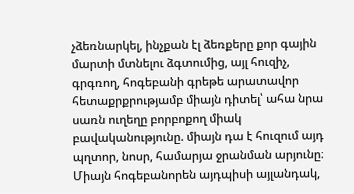չձեռնարկել, ինչքան էլ ձեռքերը քոր գային մարտի մտնելու ձգտումից, այլ հուզիչ, գրգռող, հոգեբանի գրեթե արատավոր հետաքրքրությամբ միայն դիտել՝ ահա նրա սառն ուղեղը բորբոքող միակ բավականությունը. միայն դա է հուզում այդ պղտոր, նոսր, համարյա ջրանման արյունը։ Միայն հոգեբանորեն այդպիսի այլանդակ,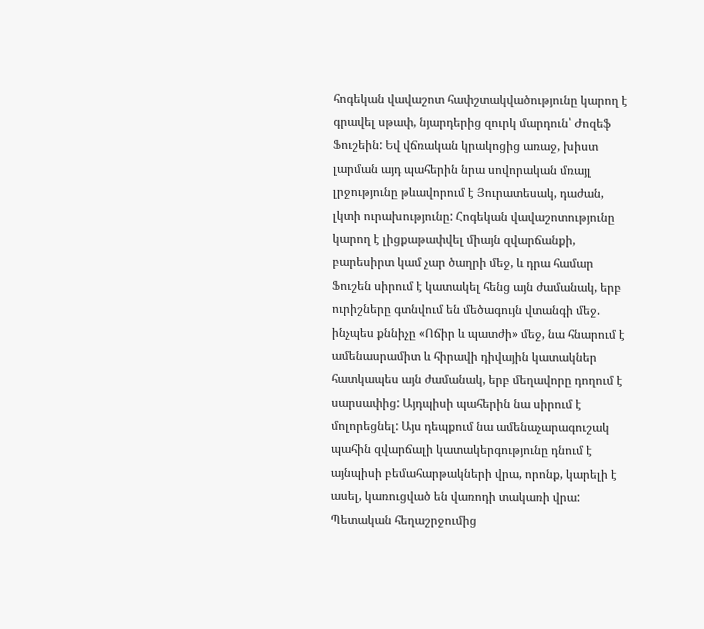հոգեկան վավաշոտ հափշտակվածությունը կարող է գրավել սթափ, նյարդերից զուրկ մարդուն՝ Ժոզեֆ Ֆուշեին: Եվ վճռական կրակոցից առաջ, խիստ լարման այդ պահերին նրա սովորական մռայլ լրջությունը թևավորում է Յուրատեսակ, դաժան, լկտի ուրախությունը: Հոգեկան վավաշոտությունը կարող է լիցքաթափվել միայն զվարճանքի, բարեսիրտ կամ չար ծաղրի մեջ, և դրա համար Ֆուշեն սիրում է կատակել հենց այն ժամանակ, երբ ուրիշները գտնվում են մեծագույն վտանգի մեջ. ինչպես քննիչը «Ոճիր և պատժի» մեջ, նա հնարում է ամենասրամիտ և հիրավի դիվային կատակներ հատկապես այն ժամանակ, երբ մեղավորը դողում է սարսափից: Այդպիսի պահերին նա սիրում է մոլորեցնել: Այս դեպքում նա ամենաչարագուշակ պահին զվարճալի կատակերգությունը դնում է այնպիսի բեմահարթակների վրա, որոնք, կարելի է ասել, կառուցված են վառոդի տակառի վրա: Պետական հեղաշրջումից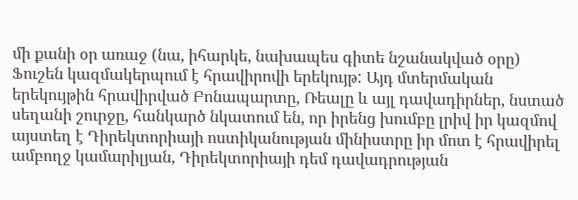մի քանի օր առաջ (նա, իհարկե, նախապես գիտե նշանակված օրը) Ֆուշեն կազմակերպում է հրավիրովի երեկույթ: Այդ մտերմական երեկույթին հրավիրված Բոնապարտը, Ռեալը և այլ դավադիրներ, նստած սեղանի շուրջը, հանկարծ նկատում են, որ իրենց խումբը լրիվ իր կազմով այստեղ է Դիրեկտորիայի ոստիկանության մինիստրը իր մոտ է հրավիրել ամբողջ կամարիլյան, Դիրեկտորիայի դեմ դավադրության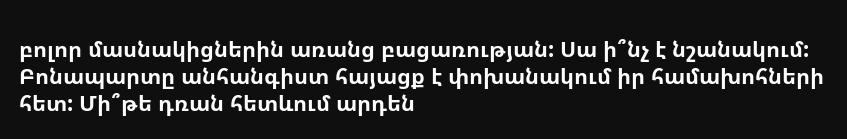բոլոր մասնակիցներին առանց բացառության: Սա ի՞նչ է նշանակում: Բոնապարտը անհանգիստ հայացք է փոխանակում իր համախոհների հետ: Մի՞թե դռան հետևում արդեն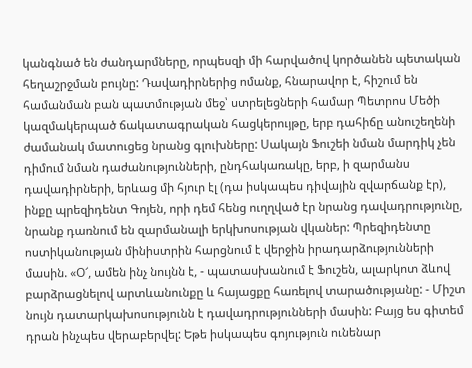կանգնած են ժանդարմները, որպեսզի մի հարվածով կործանեն պետական հեղաշրջման բույնը: Դավադիրներից ոմանք, հնարավոր է, հիշում են համանման բան պատմության մեջ՝ ստրելեցների համար Պետրոս Մեծի կազմակերպած ճակատագրական հացկերույթը, երբ դահիճը անուշեղենի ժամանակ մատուցեց նրանց գլուխները: Սակայն Ֆուշեի նման մարդիկ չեն դիմում նման դաժանությունների, ընդհակառակը, երբ, ի զարմանս դավադիրների, երևաց մի հյուր էլ (դա իսկապես դիվային զվարճանք էր), ինքը պրեզիդենտ Գոյեն, որի դեմ հենց ուղղված էր նրանց դավադրությունը, նրանք դառնում են զարմանալի երկխոսության վկաներ: Պրեզիդենտը ոստիկանության մինիստրին հարցնում է վերջին իրադարձությունների մասին. «Օ՜, ամեն ինչ նույնն է, - պատասխանում է Ֆուշեն, ալարկոտ ձևով բարձրացնելով արտևանունքը և հայացքը հառելով տարածությանը: - Միշտ նույն դատարկախոսությունն է դավադրությունների մասին: Բայց ես գիտեմ դրան ինչպես վերաբերվել: Եթե իսկապես գոյություն ունենար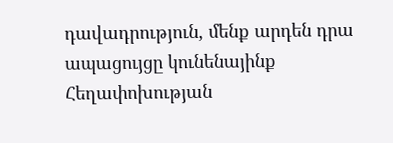դավադրություն, մենք արդեն դրա ապացույցը կունենայինք Հեղափոխության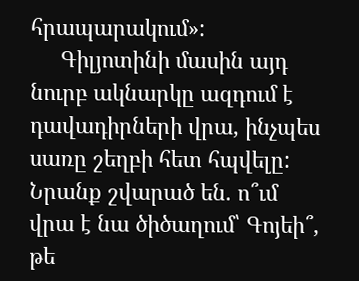հրապարակում»:
     Գիլյոտինի մասին այդ նուրբ ակնարկը ազդում է դավադիրների վրա, ինչպես սառը շեղբի հետ հպվելը: Նրանք շվարած են. ո՞ւմ վրա է նա ծիծաղում՝ Գոյեի՞, թե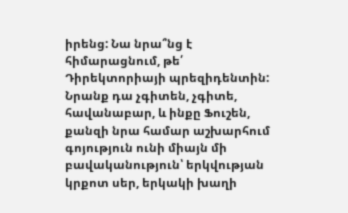իրենց: Նա նրա՞նց է հիմարացնում, թե՛ Դիրեկտորիայի պրեզիդենտին: Նրանք դա չգիտեն, չգիտե, հավանաբար, և ինքը Ֆուշեն, քանզի նրա համար աշխարհում գոյություն ունի միայն մի բավականություն՝ երկվության կրքոտ սեր, երկակի խաղի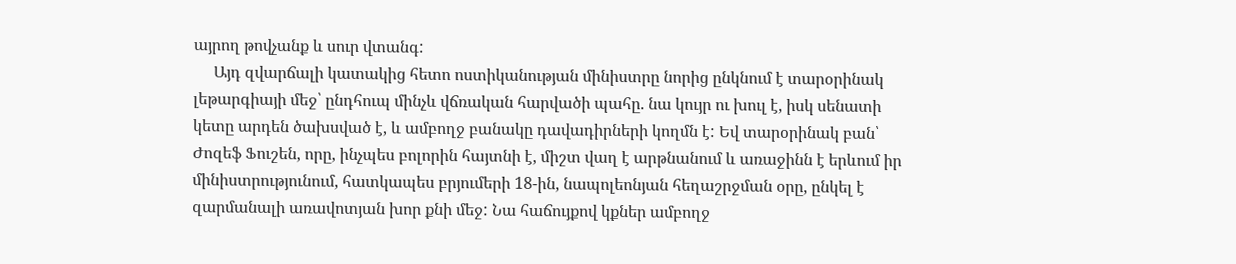այրող թովչանք և սուր վտանգ:
     Այդ զվարճալի կատակից հետո ոստիկանության մինիստրը նորից ընկնում է տարօրինակ լեթարգիայի մեջ՝ ընդհուպ մինչև վճռական հարվածի պահը. նա կույր ու խուլ է, իսկ սենատի կետը արդեն ծախսված է, և ամբողջ բանակը դավադիրների կողմն է: Եվ տարօրինակ բան՝ Ժոզեֆ Ֆուշեն, որը, ինչպես բոլորին հայտնի է, միշտ վաղ է արթնանում և առաջինն է երևում իր մինիստրությունում, հատկապես բրյումերի 18-ին, նապոլեոնյան հեղաշրջման օրը, ընկել է զարմանալի առավոտյան խոր քնի մեջ: Նա հաճույքով կքներ ամբողջ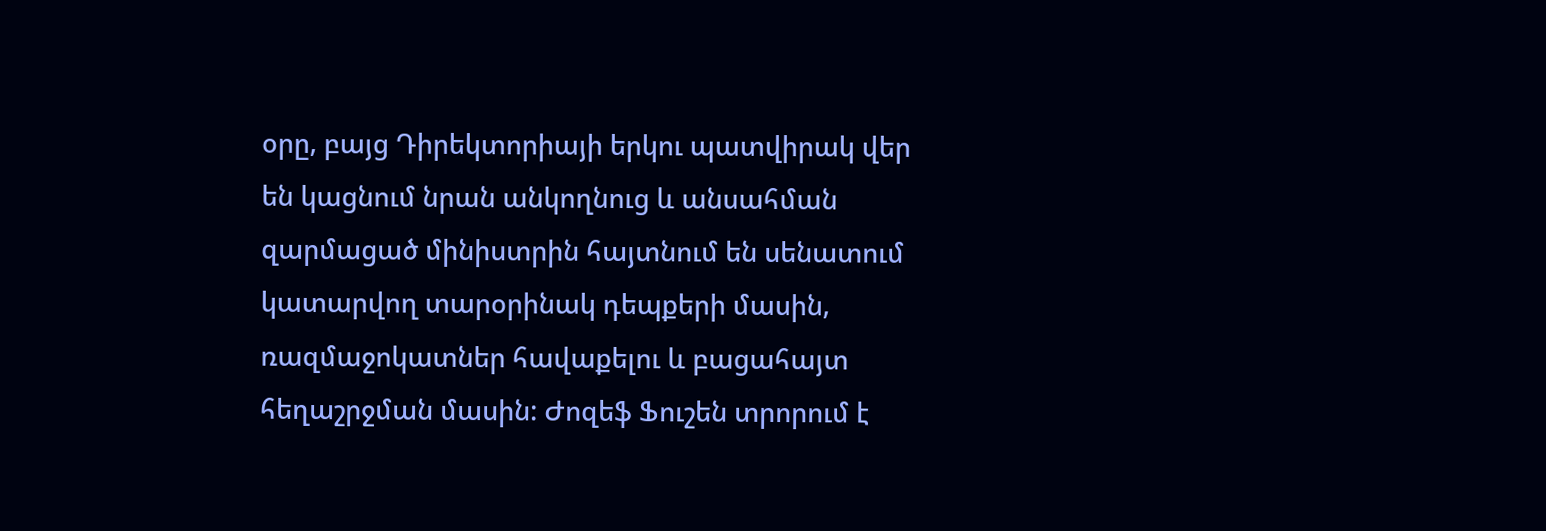օրը, բայց Դիրեկտորիայի երկու պատվիրակ վեր են կացնում նրան անկողնուց և անսահման զարմացած մինիստրին հայտնում են սենատում կատարվող տարօրինակ դեպքերի մասին, ռազմաջոկատներ հավաքելու և բացահայտ հեղաշրջման մասին: Ժոզեֆ Ֆուշեն տրորում է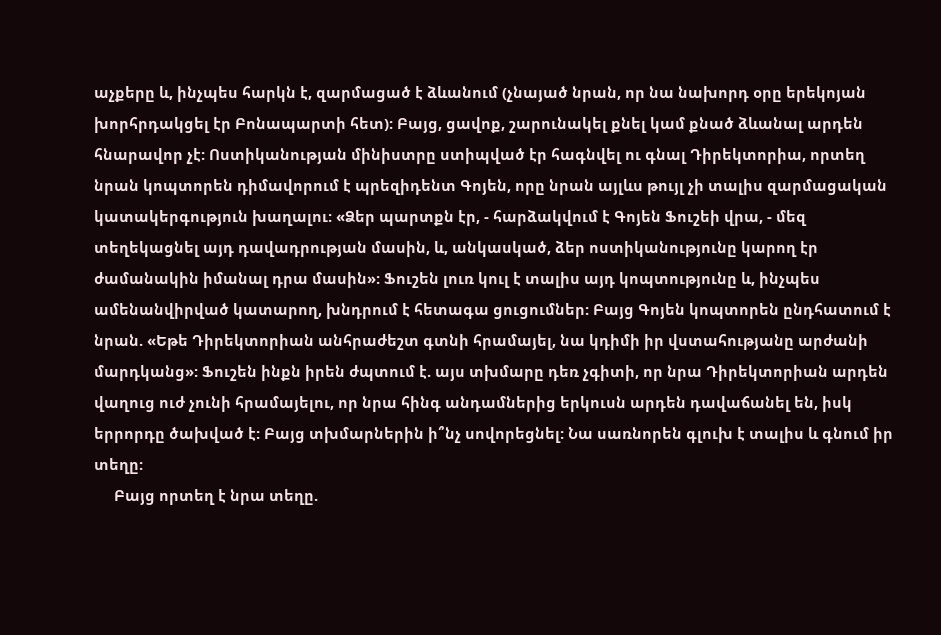աչքերը և, ինչպես հարկն է, զարմացած է ձևանում (չնայած նրան, որ նա նախորդ օրը երեկոյան խորհրդակցել էր Բոնապարտի հետ): Բայց, ցավոք, շարունակել քնել կամ քնած ձևանալ արդեն հնարավոր չէ: Ոստիկանության մինիստրը ստիպված էր հագնվել ու գնալ Դիրեկտորիա, որտեղ նրան կոպտորեն դիմավորում է պրեզիդենտ Գոյեն, որը նրան այլևս թույլ չի տալիս զարմացական կատակերգություն խաղալու: «Ձեր պարտքն էր, - հարձակվում է Գոյեն Ֆուշեի վրա, - մեզ տեղեկացնել այդ դավադրության մասին, և, անկասկած, ձեր ոստիկանությունը կարող էր ժամանակին իմանալ դրա մասին»: Ֆուշեն լուռ կուլ է տալիս այդ կոպտությունը և, ինչպես ամենանվիրված կատարող, խնդրում է հետագա ցուցումներ: Բայց Գոյեն կոպտորեն ընդհատում է նրան. «Եթե Դիրեկտորիան անհրաժեշտ գտնի հրամայել, նա կդիմի իր վստահությանը արժանի մարդկանց»: Ֆուշեն ինքն իրեն ժպտում է. այս տխմարը դեռ չգիտի, որ նրա Դիրեկտորիան արդեն վաղուց ուժ չունի հրամայելու, որ նրա հինգ անդամներից երկուսն արդեն դավաճանել են, իսկ երրորդը ծախված է: Բայց տխմարներին ի՞նչ սովորեցնել: Նա սառնորեն գլուխ է տալիս և գնում իր տեղը:
     Բայց որտեղ է նրա տեղը.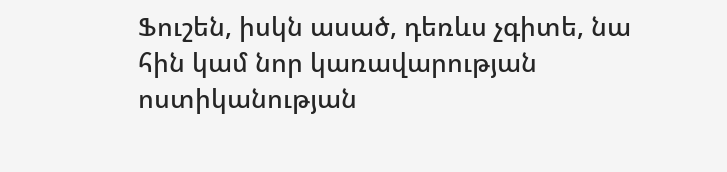Ֆուշեն, իսկն ասած, դեռևս չգիտե, նա հին կամ նոր կառավարության ոստիկանության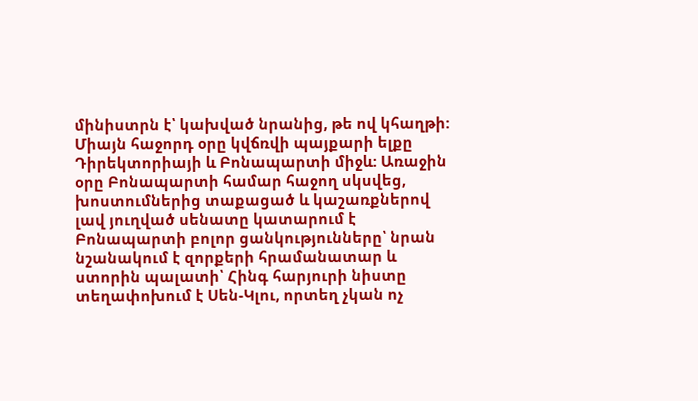մինիստրն է՝ կախված նրանից, թե ով կհաղթի: Միայն հաջորդ օրը կվճռվի պայքարի ելքը Դիրեկտորիայի և Բոնապարտի միջև: Առաջին օրը Բոնապարտի համար հաջող սկսվեց, խոստումներից տաքացած և կաշառքներով լավ յուղված սենատը կատարում է Բոնապարտի բոլոր ցանկությունները՝ նրան նշանակում է զորքերի հրամանատար և ստորին պալատի՝ Հինգ հարյուրի նիստը տեղափոխում է Սեն-Կլու, որտեղ չկան ոչ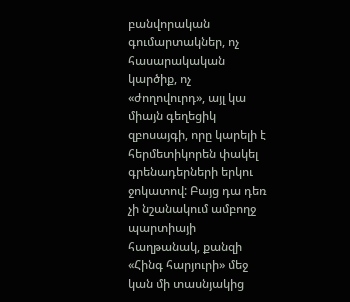բանվորական գումարտակներ, ոչ հասարակական կարծիք, ոչ «ժողովուրդ», այլ կա միայն գեղեցիկ զբոսայգի, որը կարելի է հերմետիկորեն փակել գրենադերների երկու ջոկատով: Բայց դա դեռ չի նշանակում ամբողջ պարտիայի հաղթանակ, քանզի «Հինգ հարյուրի» մեջ կան մի տասնյակից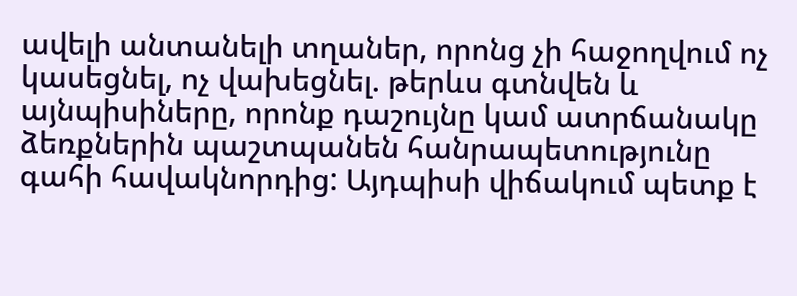ավելի անտանելի տղաներ, որոնց չի հաջողվում ոչ կասեցնել, ոչ վախեցնել. թերևս գտնվեն և այնպիսիները, որոնք դաշույնը կամ ատրճանակը ձեռքներին պաշտպանեն հանրապետությունը գահի հավակնորդից: Այդպիսի վիճակում պետք է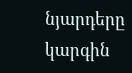նյարդերը կարգին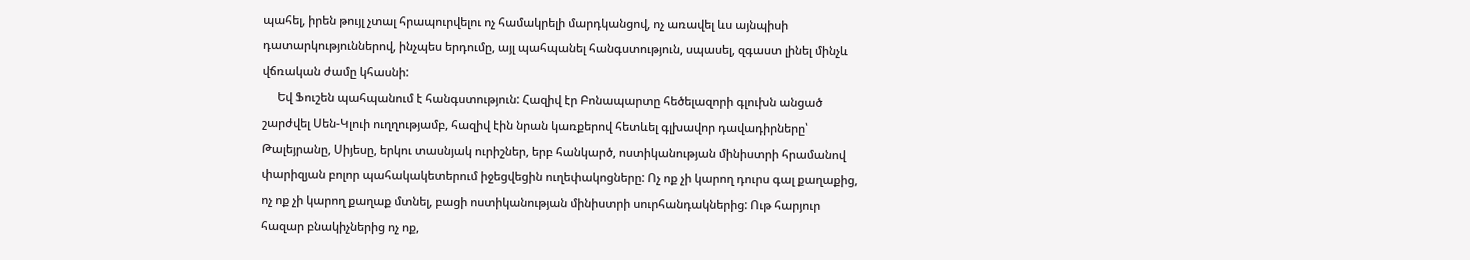պահել, իրեն թույլ չտալ հրապուրվելու ոչ համակրելի մարդկանցով, ոչ առավել ևս այնպիսի դատարկություններով, ինչպես երդումը, այլ պահպանել հանգստություն, սպասել, զգաստ լինել մինչև վճռական ժամը կհասնի:
     Եվ Ֆուշեն պահպանում է հանգստություն: Հազիվ էր Բոնապարտը հեծելազորի գլուխն անցած շարժվել Սեն-Կլուի ուղղությամբ, հազիվ էին նրան կառքերով հետևել գլխավոր դավադիրները՝ Թալեյրանը, Սիյեսը, երկու տասնյակ ուրիշներ, երբ հանկարծ, ոստիկանության մինիստրի հրամանով փարիզյան բոլոր պահակակետերում իջեցվեցին ուղեփակոցները: Ոչ ոք չի կարող դուրս գալ քաղաքից, ոչ ոք չի կարող քաղաք մտնել, բացի ոստիկանության մինիստրի սուրհանդակներից: Ութ հարյուր հազար բնակիչներից ոչ ոք,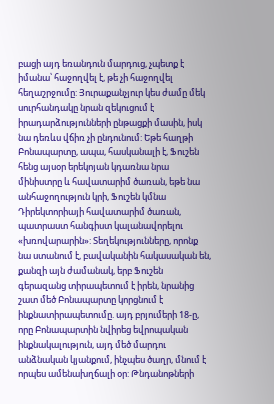բացի այդ եռանդուն մարդուց, չպետք է իմանա՝ հաջողվել է, թե չի հաջողվել հեղաշրջումը: Յուրաքանչյուր կես ժամը մեկ սուրհանդակը նրան զեկուցում է իրադարձությունների ընթացքի մասին, իսկ նա դեռևս վճիռ չի ընդունում: Եթե հաղթի Բոնապարտը, ապա, հասկանալի է, Ֆուշեն հենց այսօր երեկոյան կդառնա նրա մինիստրը և հավատարիմ ծառան, եթե նա անհաջողություն կրի, Ֆուշեն կմնա Դիրեկտորիայի հավատարիմ ծառան, պատրաստ հանգիստ կալանավորելու «խռովարարին»: Տեղեկությունները, որոնք նա ստանում է, բավականին հակասական են, քանզի այն ժամանակ, երբ Ֆուշեն գերազանց տիրապետում է իրեն, նրանից շատ մեծ Բոնապարտը կորցնում է ինքնատիրապետումը. այդ բրյումերի 18-ը, որը Բոնապարտին նվիրեց եվրոպական ինքնակալություն, այդ մեծ մարդու անձնական կյանքում, ինչպես ծաղր, մնում է որպես ամենախղճալի օր: Թնդանոթների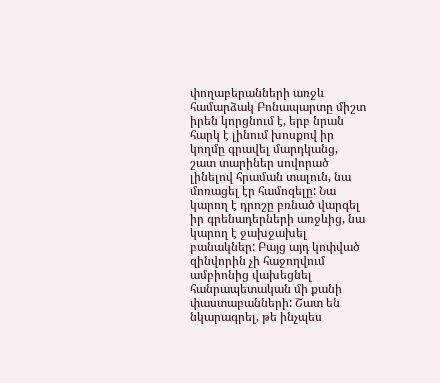փողաբերանների առջև համարձակ Բոնապարտը միշտ իրեն կորցնում է, երբ նրան հարկ է լինում խոսքով իր կողմը գրավել մարդկանց, շատ տարիներ սովորած լինելով հրաման տալուն, նա մոռացել էր համոզելը: Նա կարող է դրոշը բռնած վարգել իր գրենադերների առջևից, նա կարող է ջախջախել բանակներ: Բայց այդ կոփված զինվորին չի հաջողվում ամբիոնից վախեցնել հանրապետական մի քանի փաստաբանների: Շատ են նկարագրել, թե ինչպես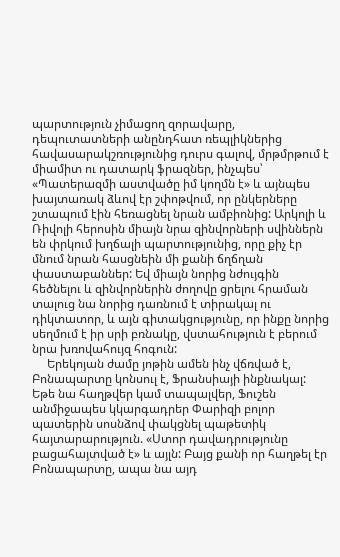պարտություն չիմացող զորավարը, դեպուտատների անընդհատ ռեպլիկներից հավասարակշռությունից դուրս գալով, մրթմրթում է միամիտ ու դատարկ ֆրազներ, ինչպես՝ «Պատերազմի աստվածը իմ կողմն է» և այնպես խայտառակ ձևով էր շփոթվում, որ ընկերները շտապում էին հեռացնել նրան ամբիոնից: Արկոլի և Ռիվոլի հերոսին միայն նրա զինվորների սվիններն են փրկում խղճալի պարտությունից, որը քիչ էր մնում նրան հասցնեին մի քանի ճղճղան փաստաբաններ: Եվ միայն նորից նժույգին հեծնելու և զինվորներին ժողովը ցրելու հրաման տալուց նա նորից դառնում է տիրակալ ու դիկտատոր, և այն գիտակցությունը, որ ինքը նորից սեղմում է իր սրի բռնակը, վստահություն է բերում նրա խռովահույզ հոգուն:
     Երեկոյան ժամը յոթին ամեն ինչ վճռված է, Բոնապարտը կոնսուլ է, Ֆրանսիայի ինքնակալ: Եթե նա հաղթվեր կամ տապալվեր, Ֆուշեն անմիջապես կկարգադրեր Փարիզի բոլոր պատերին սոսնձով փակցնել պաթետիկ հայտարարություն. «Ստոր դավադրությունը բացահայտված է» և այլն: Բայց քանի որ հաղթել էր Բոնապարտը, ապա նա այդ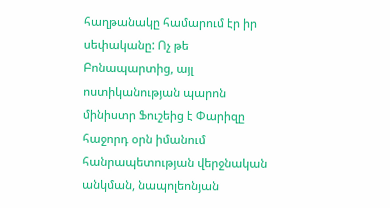հաղթանակը համարում էր իր սեփականը: Ոչ թե Բոնապարտից, այլ ոստիկանության պարոն մինիստր Ֆուշեից է Փարիզը հաջորդ օրն իմանում հանրապետության վերջնական անկման, նապոլեոնյան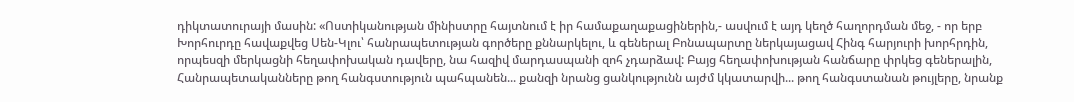դիկտատուրայի մասին: «Ոստիկանության մինիստրը հայտնում է իր համաքաղաքացիներին,- ասվում է այդ կեղծ հաղորդման մեջ, - որ երբ Խորհուրդը հավաքվեց Սեն-Կլու՝ հանրապետության գործերը քննարկելու, և գեներալ Բոնապարտը ներկայացավ Հինգ հարյուրի խորհրդին, որպեսզի մերկացնի հեղափոխական դավերը, նա հազիվ մարդասպանի զոհ չդարձավ: Բայց հեղափոխության հանճարը փրկեց գեներալին, Հանրապետականները թող հանգստություն պահպանեն... քանզի նրանց ցանկությունն այժմ կկատարվի... թող հանգստանան թույլերը, նրանք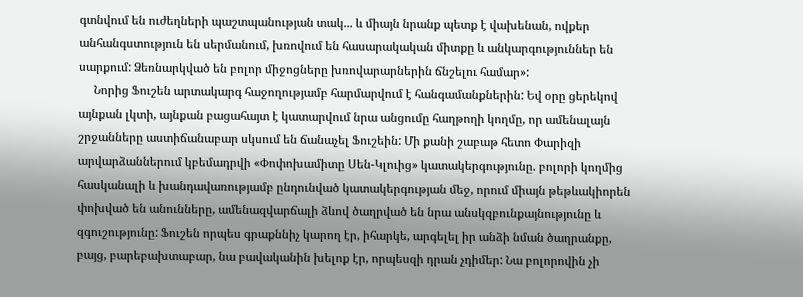գտնվում են ուժեղների պաշտպանության տակ... և միայն նրանք պետք է վախենան, ովքեր անհանգստություն են սերմանում, խռովում են հասարակական միտքը և անկարգություններ են սարքում: Ձեռնարկված են բոլոր միջոցները խռովարարներին ճնշելու համար»:
     Նորից Ֆուշեն արտակարգ հաջողությամբ հարմարվում է հանգամանքներին: Եվ օրը ցերեկով այնքան լկտի, այնքան բացահայտ է կատարվում նրա անցումը հաղթողի կողմը, որ ամենալայն շրջանները աստիճանաբար սկսում են ճանաչել Ֆուշեին: Մի քանի շաբաթ հետո Փարիզի արվարձաններում կբեմադրվի «Փոփոխամիտը Սեն-Կլուից» կատակերգությունը. բոլորի կողմից հասկանալի և խանդավառությամբ ընդունված կատակերգության մեջ, որում միայն թեթևակիորեն փոխված են անունները, ամենազվարճալի ձևով ծաղրված են նրա անսկզբունքայնությունը և զգուշությունը: Ֆուշեն որպես գրաքննիչ կարող էր, իհարկե, արգելել իր անձի նման ծաղրանքը, բայց, բարեբախտաբար, նա բավականին խելոք էր, որպեսզի դրան չդիմեր: Նա բոլորովին չի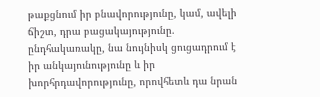թաքցնում իր բնավորությունը, կամ, ավելի ճիշտ, դրա բացակայությունը. ընդհակառակը, նա նույնիսկ ցուցադրում է իր անկայունությունը և իր խորհրդավորությունը, որովհետև դա նրան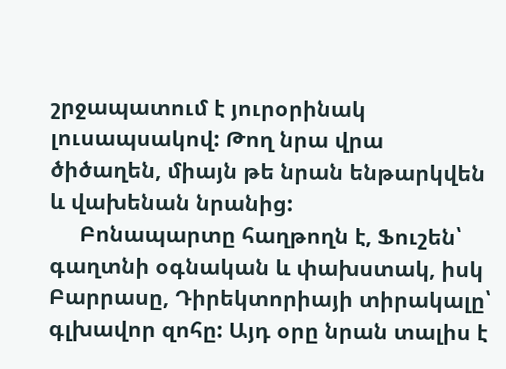շրջապատում է յուրօրինակ լուսապսակով: Թող նրա վրա ծիծաղեն, միայն թե նրան ենթարկվեն և վախենան նրանից:
     Բոնապարտը հաղթողն է, Ֆուշեն՝ գաղտնի օգնական և փախստակ, իսկ Բարրասը, Դիրեկտորիայի տիրակալը՝ գլխավոր զոհը: Այդ օրը նրան տալիս է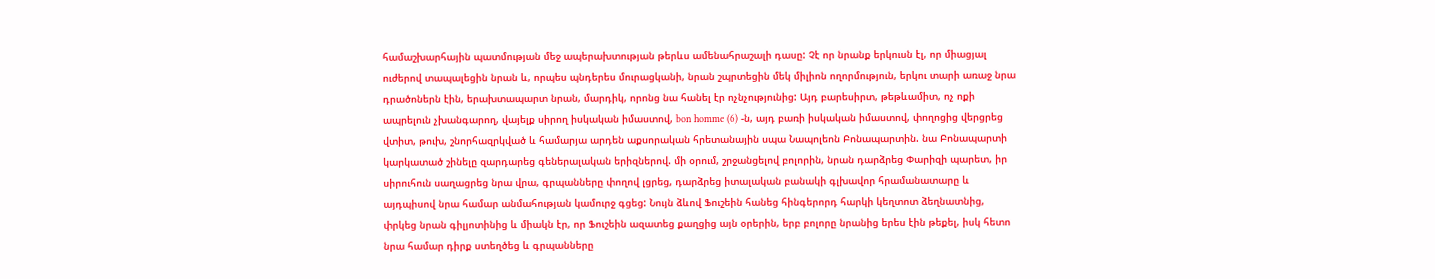համաշխարհային պատմության մեջ ապերախտության թերևս ամենահրաշալի դասը: Չէ որ նրանք երկուսն էլ, որ միացյալ ուժերով տապալեցին նրան և, որպես պնդերես մուրացկանի, նրան շպրտեցին մեկ միլիոն ողորմություն, երկու տարի առաջ նրա դրածոներն էին, երախտապարտ նրան, մարդիկ, որոնց նա հանել էր ոչնչությունից: Այդ բարեսիրտ, թեթևամիտ, ոչ ոքի ապրելուն չխանգարող, վայելք սիրող իսկական իմաստով, bon homme (6) -ն, այդ բառի իսկական իմաստով, փողոցից վերցրեց վտիտ, թուխ, շնորհազրկված և համարյա արդեն աքսորական հրետանային սպա Նապոլեոն Բոնապարտին. նա Բոնապարտի կարկատած շինելը զարդարեց գեներալական երիզներով. մի օրում, շրջանցելով բոլորին, նրան դարձրեց Փարիզի պարետ, իր սիրուհուն սաղացրեց նրա վրա, գրպանները փողով լցրեց, դարձրեց իտալական բանակի գլխավոր հրամանատարը և այդպիսով նրա համար անմահության կամուրջ գցեց: Նույն ձևով Ֆուշեին հանեց հինգերորդ հարկի կեղտոտ ձեղնատնից, փրկեց նրան գիլյոտինից և միակն էր, որ Ֆուշեին ազատեց քաղցից այն օրերին, երբ բոլորը նրանից երես էին թեքել, իսկ հետո նրա համար դիրք ստեղծեց և գրպանները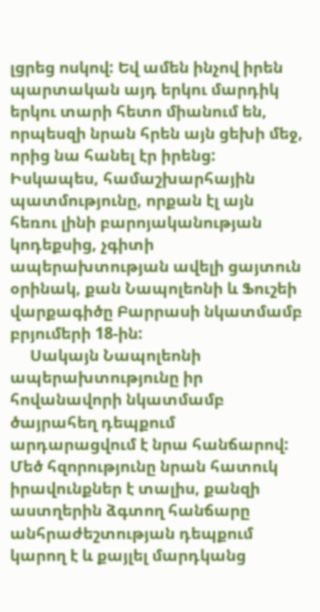լցրեց ոսկով: Եվ ամեն ինչով իրեն պարտական այդ երկու մարդիկ երկու տարի հետո միանում են, որպեսզի նրան հրեն այն ցեխի մեջ, որից նա հանել էր իրենց: Իսկապես, համաշխարհային պատմությունը, որքան էլ այն հեռու լինի բարոյականության կոդեքսից, չգիտի ապերախտության ավելի ցայտուն օրինակ, քան Նապոլեոնի և Ֆուշեի վարքագիծը Բարրասի նկատմամբ բրյումերի 18-ին:
     Սակայն Նապոլեոնի ապերախտությունը իր հովանավորի նկատմամբ ծայրահեղ դեպքում արդարացվում է նրա հանճարով: Մեծ հզորությունը նրան հատուկ իրավունքներ է տալիս, քանզի աստղերին ձգտող հանճարը անհրաժեշտության դեպքում կարող է և քայլել մարդկանց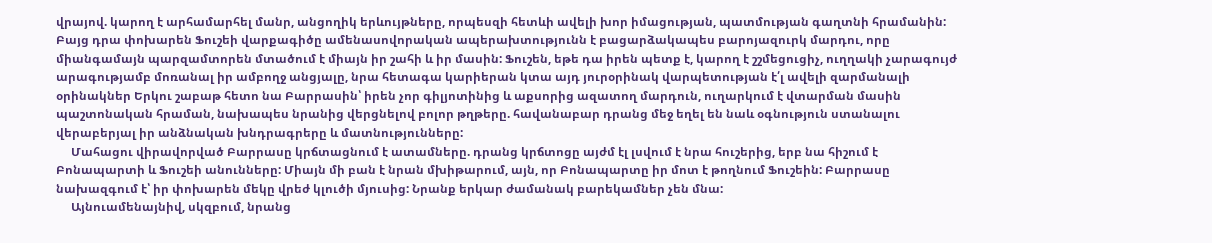վրայով. կարող է արհամարհել մանր, անցողիկ երևույթները, որպեսզի հետևի ավելի խոր իմացության, պատմության գաղտնի հրամանին: Բայց դրա փոխարեն Ֆուշեի վարքագիծը ամենասովորական ապերախտությունն է բացարձակապես բարոյազուրկ մարդու, որը միանգամայն պարզամտորեն մտածում է միայն իր շահի և իր մասին: Ֆուշեն, եթե դա իրեն պետք է, կարող է շշմեցուցիչ, ուղղակի չարագույժ արագությամբ մոռանալ իր ամբողջ անցյալը, նրա հետագա կարիերան կտա այդ յուրօրինակ վարպետության է՛լ ավելի զարմանալի օրինակներ Երկու շաբաթ հետո նա Բարրասին՝ իրեն չոր գիլյոտինից և աքսորից ազատող մարդուն, ուղարկում է վտարման մասին պաշտոնական հրաման, նախապես նրանից վերցնելով բոլոր թղթերը. հավանաբար դրանց մեջ եղել են նաև օգնություն ստանալու վերաբերյալ իր անձնական խնդրագրերը և մատնությունները:
     Մահացու վիրավորված Բարրասը կրճտացնում է ատամները. դրանց կրճտոցը այժմ էլ լսվում է նրա հուշերից, երբ նա հիշում է Բոնապարտի և Ֆուշեի անունները: Միայն մի բան է նրան մխիթարում, այն, որ Բոնապարտը իր մոտ է թողնում Ֆուշեին: Բարրասը նախազգում է՝ իր փոխարեն մեկը վրեժ կլուծի մյուսից: Նրանք երկար ժամանակ բարեկամներ չեն մնա:
     Այնուամենայնիվ, սկզբում, նրանց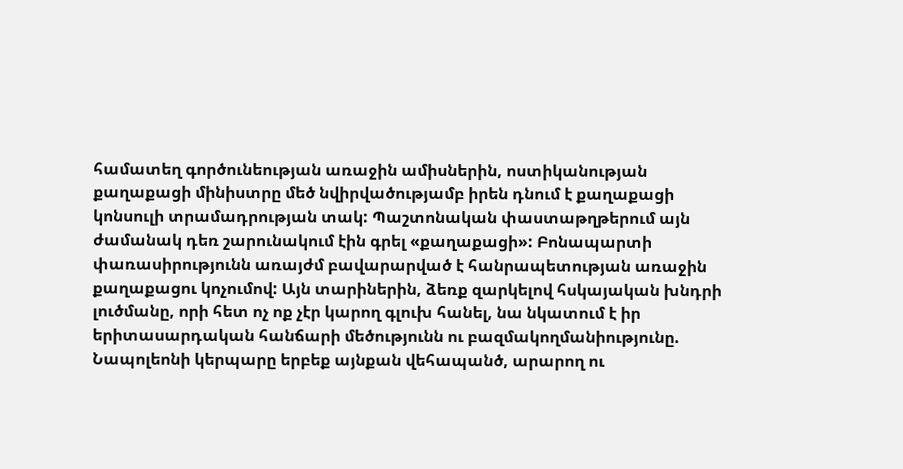համատեղ գործունեության առաջին ամիսներին, ոստիկանության քաղաքացի մինիստրը մեծ նվիրվածությամբ իրեն դնում է քաղաքացի կոնսուլի տրամադրության տակ: Պաշտոնական փաստաթղթերում այն ժամանակ դեռ շարունակում էին գրել «քաղաքացի»: Բոնապարտի փառասիրությունն առայժմ բավարարված է հանրապետության առաջին քաղաքացու կոչումով: Այն տարիներին, ձեռք զարկելով հսկայական խնդրի լուծմանը, որի հետ ոչ ոք չէր կարող գլուխ հանել, նա նկատում է իր երիտասարդական հանճարի մեծությունն ու բազմակողմանիությունը. Նապոլեոնի կերպարը երբեք այնքան վեհապանծ, արարող ու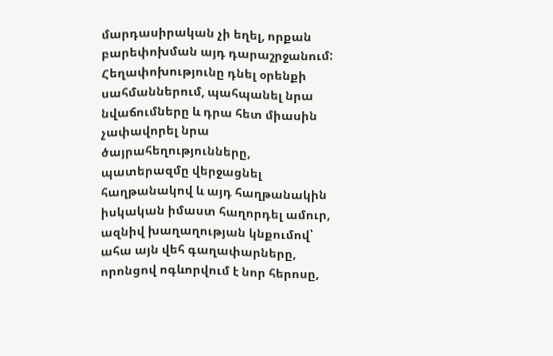մարդասիրական չի եղել, որքան բարեփոխման այդ դարաշրջանում: Հեղափոխությունը դնել օրենքի սահմաններում, պահպանել նրա նվաճումները և դրա հետ միասին չափավորել նրա ծայրահեղությունները, պատերազմը վերջացնել հաղթանակով և այդ հաղթանակին իսկական իմաստ հաղորդել ամուր, ազնիվ խաղաղության կնքումով՝ ահա այն վեհ գաղափարները, որոնցով ոգևորվում է նոր հերոսը,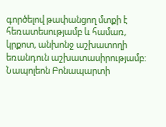գործելով թափանցող մտքի է հեռատեսությամբ և համառ, կրքոտ, անխոնջ աշխատողի եռանդուն աշխատասիրությամբ: Նապոլեոն Բոնապարտի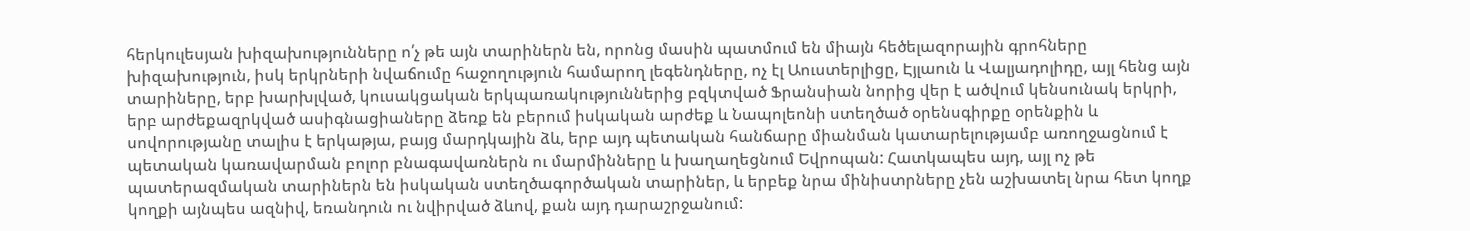հերկուլեսյան խիզախությունները ո՛չ թե այն տարիներն են, որոնց մասին պատմում են միայն հեծելազորային գրոհները խիզախություն, իսկ երկրների նվաճումը հաջողություն համարող լեգենդները, ոչ էլ Աուստերլիցը, Էյլաուն և Վալյադոլիդը, այլ հենց այն տարիները, երբ խարխլված, կուսակցական երկպառակություններից բզկտված Ֆրանսիան նորից վեր է ածվում կենսունակ երկրի, երբ արժեքազրկված ասիգնացիաները ձեռք են բերում իսկական արժեք և Նապոլեոնի ստեղծած օրենսգիրքը օրենքին և սովորությանը տալիս է երկաթյա, բայց մարդկային ձև, երբ այդ պետական հանճարը միանման կատարելությամբ առողջացնում է պետական կառավարման բոլոր բնագավառներն ու մարմինները և խաղաղեցնում Եվրոպան: Հատկապես այդ, այլ ոչ թե պատերազմական տարիներն են իսկական ստեղծագործական տարիներ, և երբեք նրա մինիստրները չեն աշխատել նրա հետ կողք կողքի այնպես ազնիվ, եռանդուն ու նվիրված ձևով, քան այդ դարաշրջանում: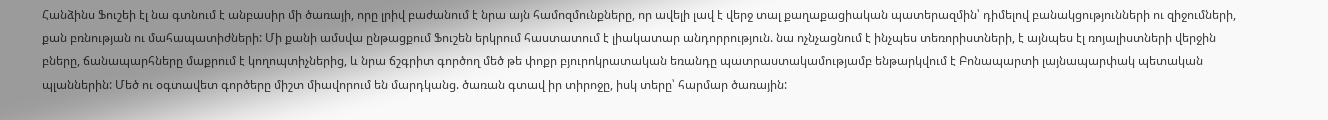Հանձինս Ֆուշեի էլ նա գտնում է անբասիր մի ծառայի, որը լրիվ բաժանում է նրա այն համոզմունքները, որ ավելի լավ է վերջ տալ քաղաքացիական պատերազմին՝ դիմելով բանակցությունների ու զիջումների, քան բռնության ու մահապատիժների: Մի քանի ամսվա ընթացքում Ֆուշեն երկրում հաստատում է լիակատար անդորրություն. նա ոչնչացնում է ինչպես տեռորիստների, է այնպես էլ ռոյալիստների վերջին բները, ճանապարհները մաքրում է կողոպտիչներից, և նրա ճշգրիտ գործող մեծ թե փոքր բյուրոկրատական եռանդը պատրաստակամությամբ ենթարկվում է Բոնապարտի լայնապարփակ պետական պլաններին: Մեծ ու օգտավետ գործերը միշտ միավորում են մարդկանց. ծառան գտավ իր տիրոջը, իսկ տերը՝ հարմար ծառային: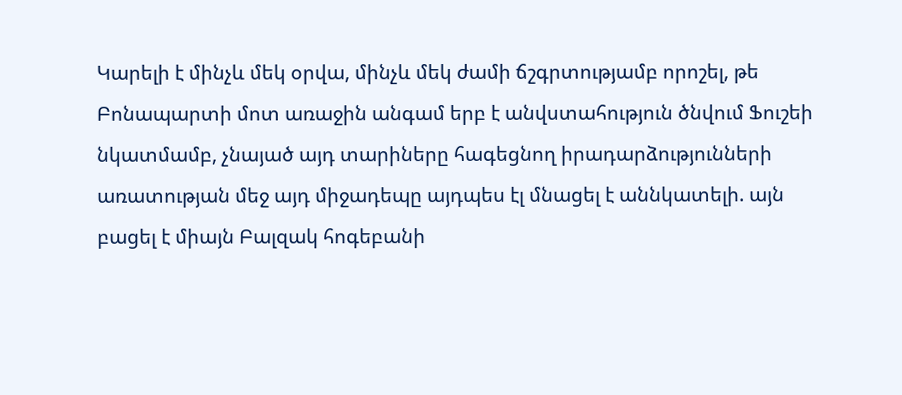Կարելի է մինչև մեկ օրվա, մինչև մեկ ժամի ճշգրտությամբ որոշել, թե Բոնապարտի մոտ առաջին անգամ երբ է անվստահություն ծնվում Ֆուշեի նկատմամբ, չնայած այդ տարիները հագեցնող իրադարձությունների առատության մեջ այդ միջադեպը այդպես էլ մնացել է աննկատելի. այն բացել է միայն Բալզակ հոգեբանի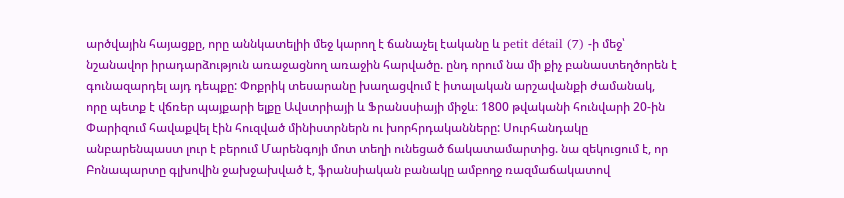արծվային հայացքը, որը աննկատելիի մեջ կարող է ճանաչել էականը և petit détail (7) -ի մեջ՝ նշանավոր իրադարձություն առաջացնող առաջին հարվածը. ընդ որում նա մի քիչ բանաստեղծորեն է գունազարդել այդ դեպքը: Փոքրիկ տեսարանը խաղացվում է իտալական արշավանքի ժամանակ, որը պետք է վճռեր պայքարի ելքը Ավստրիայի և Ֆրանսսիայի միջև։ 1800 թվականի հունվարի 20-ին Փարիզում հավաքվել էին հուզված մինիստրներն ու խորհրդականները: Սուրհանդակը անբարենպաստ լուր է բերում Մարենգոյի մոտ տեղի ունեցած ճակատամարտից. նա զեկուցում է, որ Բոնապարտը գլխովին ջախջախված է, ֆրանսիական բանակը ամբողջ ռազմաճակատով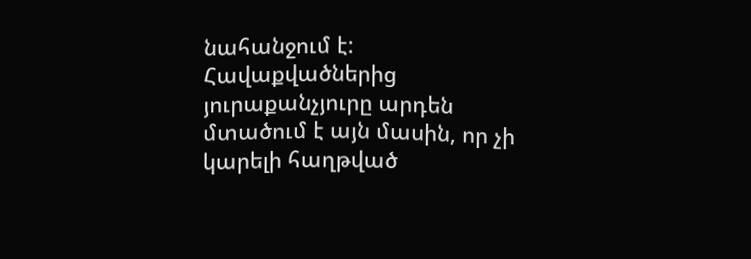նահանջում է: Հավաքվածներից յուրաքանչյուրը արդեն մտածում է այն մասին, որ չի կարելի հաղթված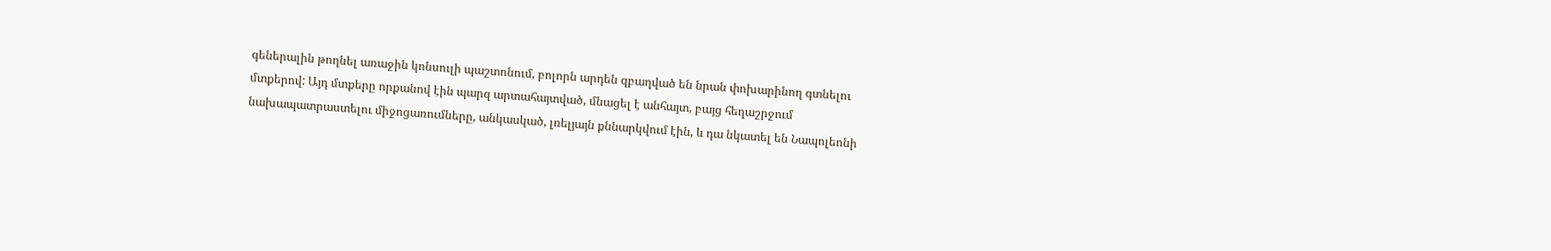գեներալին թողնել առաջին կոնսուլի պաշտոնում, բոլորն արդեն զբաղված են նրան փոխարինող գտնելու մտքերով: Այդ մտքերը որքանով էին պարզ արտահայտված, մնացել է անհայտ, բայց հեղաշրջում նախապատրաստելու միջոցառումները, անկասկած, լռելյայն քննարկվում էին, և դա նկատել են Նապոլեոնի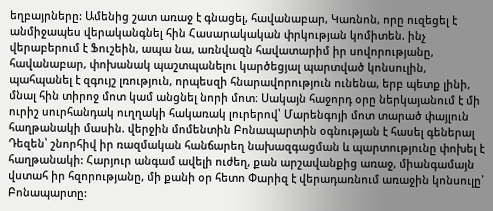եղբայրները: Ամենից շատ առաջ է գնացել, հավանաբար, Կառնոն, որը ուզեցել է անմիջապես վերականգնել հին Հասարակական փրկության կոմիտեն. ինչ վերաբերում է Ֆուշեին, ապա նա, առնվազն հավատարիմ իր սովորությանը, հավանաբար, փոխանակ պաշտպանելու կարծեցյալ պարտված կոնսուլին, պահպանել է զգույշ լռություն, որպեսզի հնարավորություն ունենա, երբ պետք լինի, մնալ հին տիրոջ մոտ կամ անցնել նորի մոտ։ Սակայն հաջորդ օրը ներկայանում է մի ուրիշ սուրհանդակ ուղղակի հակառակ լուրերով՝ Մարենգոյի մոտ տարած փայլուն հաղթանակի մասին. վերջին մոմենտին Բոնապարտին օգնության է հասել գեներալ Դեզեն՝ շնորհիվ իր ռազմական հանճարեղ նախազգացման և պարտությունը փոխել է հաղթանակի: Հարյուր անգամ ավելի ուժեղ, քան արշավանքից առաջ, միանգամայն վստահ իր հզորությանը, մի քանի օր հետո Փարիզ է վերադառնում առաջին կոնսուլը՝ Բոնապարտը: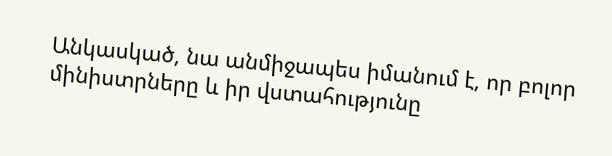Անկասկած, նա անմիջապես իմանում է, որ բոլոր մինիստրները և իր վստահությունը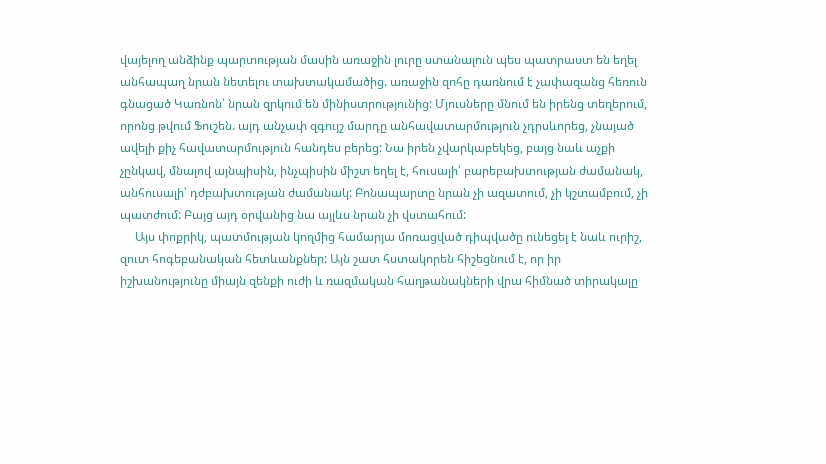վայելող անձինք պարտության մասին առաջին լուրը ստանալուն պես պատրաստ են եղել անհապաղ նրան նետելու տախտակամածից. առաջին զոհը դառնում է չափազանց հեռուն գնացած Կառնոն՝ նրան զրկում են մինիստրությունից: Մյուսները մնում են իրենց տեղերում, որոնց թվում Ֆուշեն. այդ անչափ զգույշ մարդը անհավատարմություն չդրսևորեց, չնայած ավելի քիչ հավատարմություն հանդես բերեց: Նա իրեն չվարկաբեկեց, բայց նաև աչքի չընկավ, մնալով այնպիսին, ինչպիսին միշտ եղել է, հուսալի՝ բարեբախտության ժամանակ, անհուսալի՝ դժբախտության ժամանակ: Բոնապարտը նրան չի ազատում, չի կշտամբում, չի պատժում: Բայց այդ օրվանից նա այլևս նրան չի վստահում:
     Այս փոքրիկ, պատմության կողմից համարյա մոռացված դիպվածը ունեցել է նաև ուրիշ, զուտ հոգեբանական հետևանքներ: Այն շատ հստակորեն հիշեցնում է, որ իր իշխանությունը միայն զենքի ուժի և ռազմական հաղթանակների վրա հիմնած տիրակալը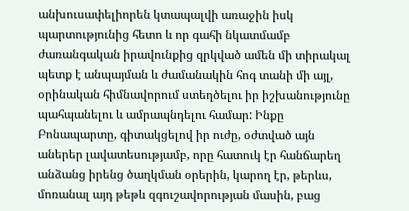անխուսափելիորեն կտապալվի առաջին իսկ պարտությունից հետո և որ գահի նկատմամբ ժառանգական իրավունքից զրկված ամեն մի տիրակալ պետք է անպայման և ժամանակին հոգ տանի մի այլ, օրինական հիմնավորում ստեղծելու իր իշխանությունը պահպանելու և ամրապնդելու համար: Ինքը Բոնապարտը, գիտակցելով իր ուժը, օժտված այն աներեր լավատեսությամբ, որը հատուկ էր հանճարեղ անձանց իրենց ծաղկման օրերին, կարող էր, թերևս, մոռանալ այդ թեթև զգուշավորության մասին, բաց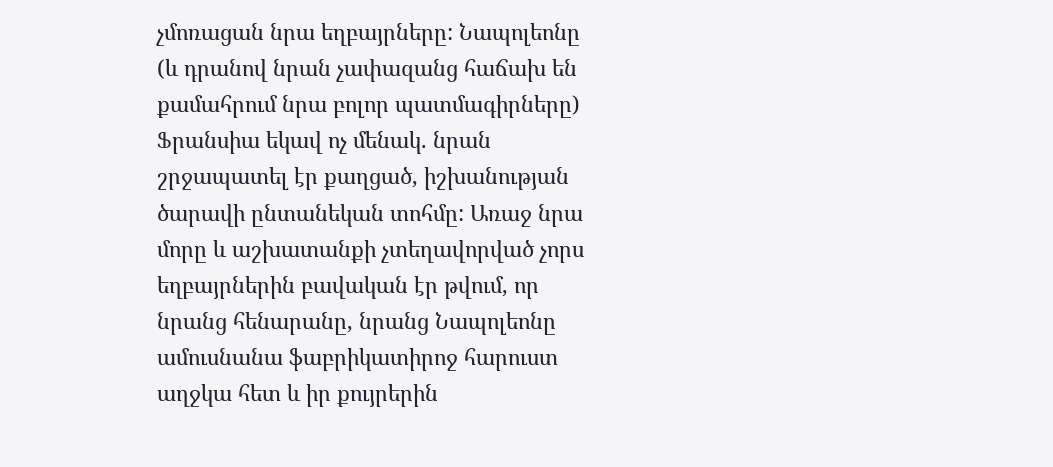չմոռացան նրա եղբայրները: Նապոլեոնը (և դրանով նրան չափազանց հաճախ են քամահրում նրա բոլոր պատմագիրները) Ֆրանսիա եկավ ոչ մենակ. նրան շրջապատել էր քաղցած, իշխանության ծարավի ընտանեկան տոհմը: Առաջ նրա մորը և աշխատանքի չտեղավորված չորս եղբայրներին բավական էր թվում, որ նրանց հենարանը, նրանց Նապոլեոնը ամուսնանա ֆաբրիկատիրոջ հարուստ աղջկա հետ և իր քույրերին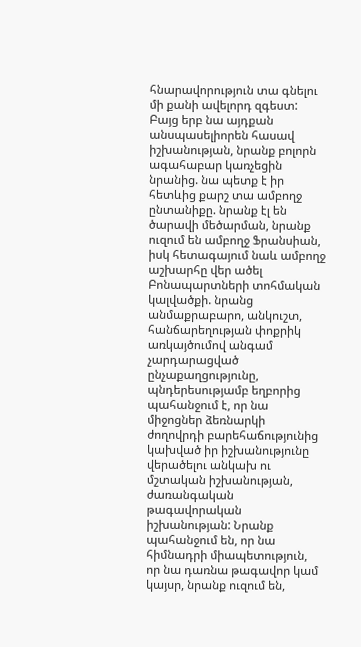հնարավորություն տա գնելու մի քանի ավելորդ զգեստ: Բայց երբ նա այդքան անսպասելիորեն հասավ իշխանության, նրանք բոլորն ագահաբար կառչեցին նրանից. նա պետք է իր հետևից քարշ տա ամբողջ ընտանիքը. նրանք էլ են ծարավի մեծարման, նրանք ուզում են ամբողջ Ֆրանսիան, իսկ հետագայում նաև ամբողջ աշխարհը վեր ածել Բոնապարտների տոհմական կալվածքի. նրանց անմաքրաբարո, անկուշտ, հանճարեղության փոքրիկ առկայծումով անգամ չարդարացված ընչաքաղցությունը, պնդերեսությամբ եղբորից պահանջում է, որ նա միջոցներ ձեռնարկի ժողովրդի բարեհաճությունից կախված իր իշխանությունը վերածելու անկախ ու մշտական իշխանության, ժառանգական թագավորական իշխանության: Նրանք պահանջում են, որ նա հիմնադրի միապետություն, որ նա դառնա թագավոր կամ կայսր, նրանք ուզում են,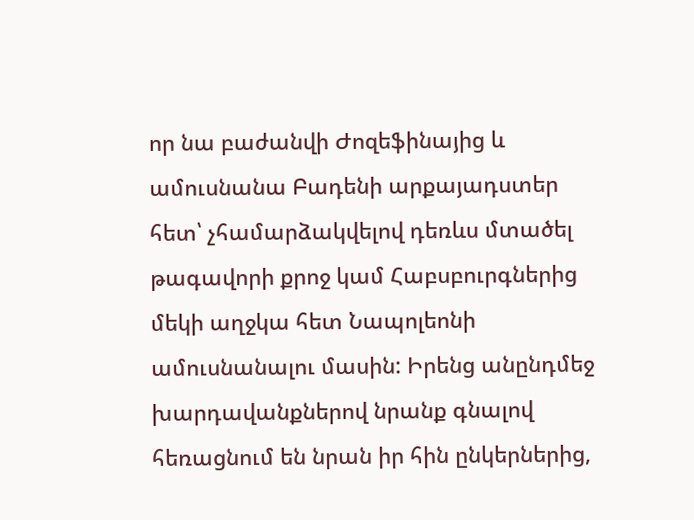որ նա բաժանվի Ժոզեֆինայից և ամուսնանա Բադենի արքայադստեր հետ՝ չհամարձակվելով դեռևս մտածել թագավորի քրոջ կամ Հաբսբուրգներից մեկի աղջկա հետ Նապոլեոնի ամուսնանալու մասին: Իրենց անընդմեջ խարդավանքներով նրանք գնալով հեռացնում են նրան իր հին ընկերներից,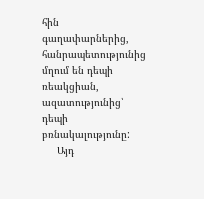հին գաղափարներից, հանրապետությունից մղում են դեպի ռեակցիան, ազատությունից՝ դեպի բռնակալությունը:
     Այդ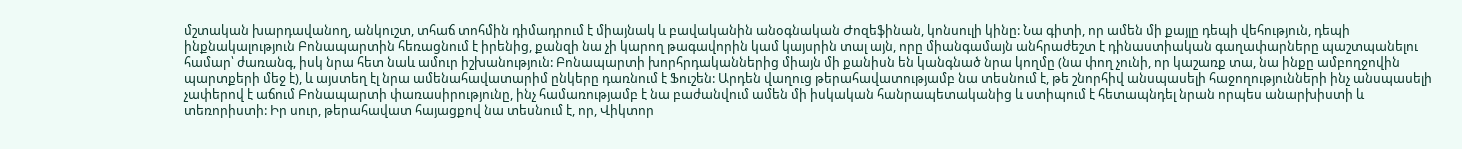մշտական խարդավանող, անկուշտ, տհաճ տոհմին դիմադրում է միայնակ և բավականին անօգնական Ժոզեֆինան, կոնսուլի կինը: Նա գիտի, որ ամեն մի քայլը դեպի վեհություն, դեպի ինքնակալություն Բոնապարտին հեռացնում է իրենից, քանզի նա չի կարող թագավորին կամ կայսրին տալ այն, որը միանգամայն անհրաժեշտ է դինաստիական գաղափարները պաշտպանելու համար՝ ժառանգ, իսկ նրա հետ նաև ամուր իշխանություն: Բոնապարտի խորհրդականներից միայն մի քանիսն են կանգնած նրա կողմը (նա փող չունի, որ կաշառք տա, նա ինքը ամբողջովին պարտքերի մեջ է), և այստեղ էլ նրա ամենահավատարիմ ընկերը դառնում է Ֆուշեն: Արդեն վաղուց թերահավատությամբ նա տեսնում է, թե շնորհիվ անսպասելի հաջողությունների ինչ անսպասելի չափերով է աճում Բոնապարտի փառասիրությունը, ինչ համառությամբ է նա բաժանվում ամեն մի իսկական հանրապետականից և ստիպում է հետապնդել նրան որպես անարխիստի և տեռորիստի: Իր սուր, թերահավատ հայացքով նա տեսնում է, որ, Վիկտոր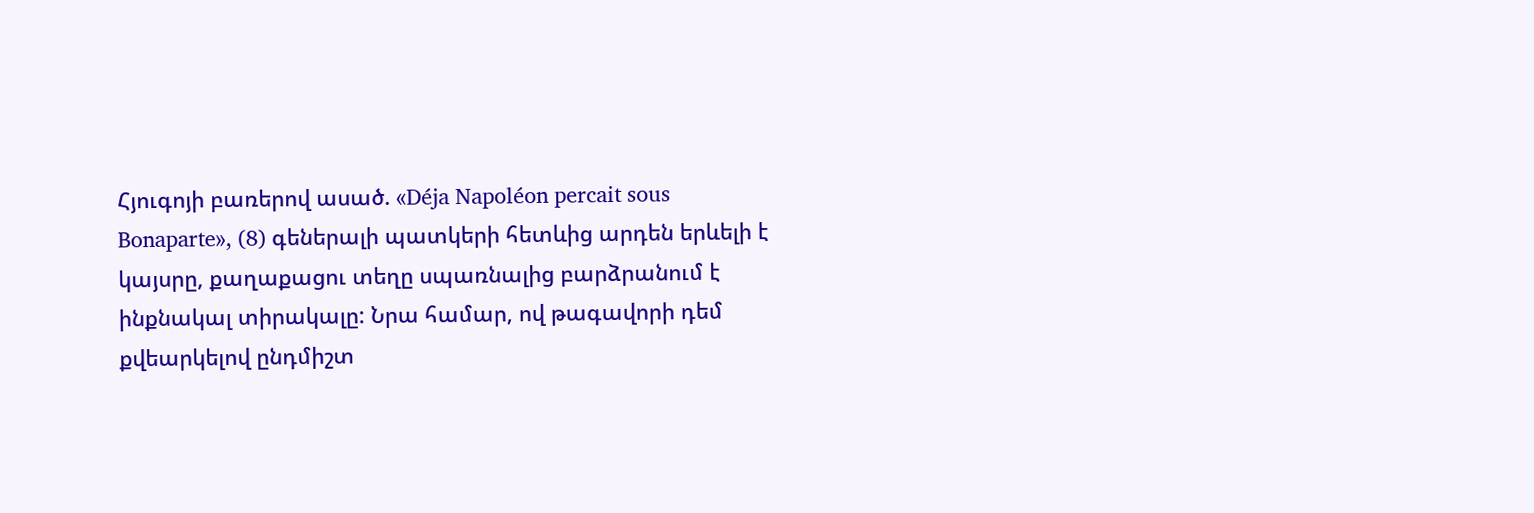Հյուգոյի բառերով ասած. «Déja Napoléon percait sous Bonaparte», (8) գեներալի պատկերի հետևից արդեն երևելի է կայսրը, քաղաքացու տեղը սպառնալից բարձրանում է ինքնակալ տիրակալը: Նրա համար, ով թագավորի դեմ քվեարկելով ընդմիշտ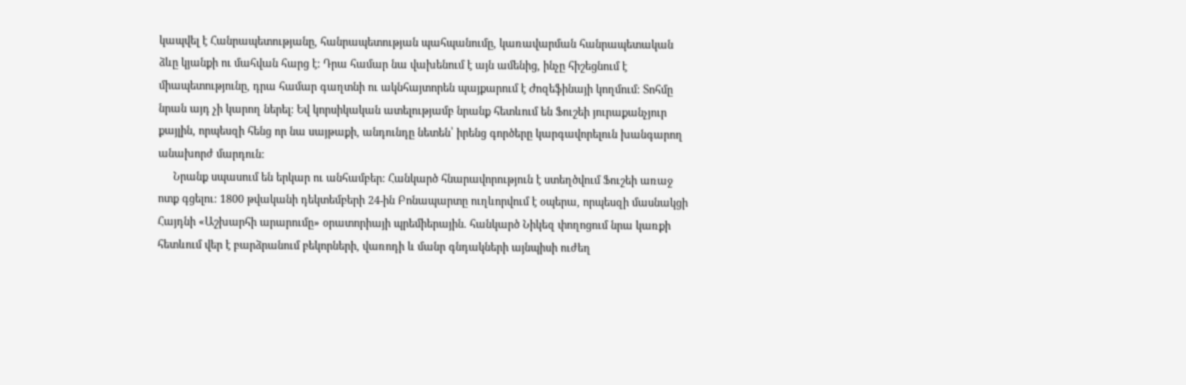կապվել է Հանրապետությանը, հանրապետության պահպանումը, կառավարման հանրապետական ձևը կյանքի ու մահվան հարց է: Դրա համար նա վախենում է այն ամենից, ինչը հիշեցնում է միապետությունը, դրա համար գաղտնի ու ակնհայտորեն պայքարում է Ժոզեֆինայի կողմում: Տոհմը նրան այդ չի կարող ներել: Եվ կորսիկական ատելությամբ նրանք հետևում են Ֆուշեի յուրաքանչյուր քայլին, որպեսզի հենց որ նա սայթաքի, անդունդը նետեն՝ իրենց գործերը կարգավորելուն խանգարող անախորժ մարդուն:
     Նրանք սպասում են երկար ու անհամբեր: Հանկարծ հնարավորություն է ստեղծվում Ֆուշեի առաջ ոտք գցելու: 1800 թվականի դեկտեմբերի 24-ին Բոնապարտը ուղևորվում է օպերա, որպեսզի մասնակցի Հայդնի «Աշխարհի արարումը» օրատորիայի պրեմիերային. հանկարծ Նիկեզ փողոցում նրա կառքի հետևում վեր է բարձրանում բեկորների, վառոդի և մանր գնդակների այնպիսի ուժեղ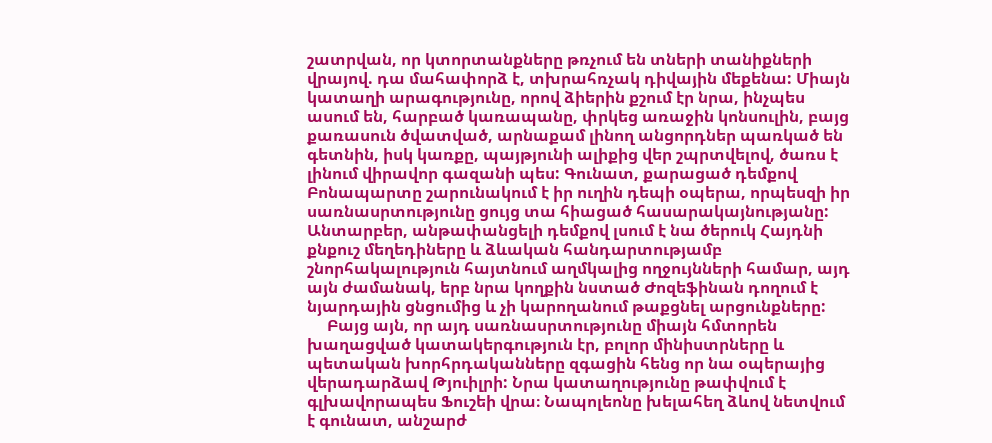շատրվան, որ կտորտանքները թռչում են տների տանիքների վրայով. դա մահափորձ է, տխրահռչակ դիվային մեքենա: Միայն կատաղի արագությունը, որով ձիերին քշում էր նրա, ինչպես ասում են, հարբած կառապանը, փրկեց առաջին կոնսուլին, բայց քառասուն ծվատված, արնաքամ լինող անցորդներ պառկած են գետնին, իսկ կառքը, պայթյունի ալիքից վեր շպրտվելով, ծառս է լինում վիրավոր գազանի պես: Գունատ, քարացած դեմքով Բոնապարտը շարունակում է իր ուղին դեպի օպերա, որպեսզի իր սառնասրտությունը ցույց տա հիացած հասարակայնությանը: Անտարբեր, անթափանցելի դեմքով լսում է նա ծերուկ Հայդնի քնքուշ մեղեդիները և ձևական հանդարտությամբ շնորհակալություն հայտնում աղմկալից ողջույնների համար, այդ այն ժամանակ, երբ նրա կողքին նստած Ժոզեֆինան դողում է նյարդային ցնցումից և չի կարողանում թաքցնել արցունքները:
     Բայց այն, որ այդ սառնասրտությունը միայն հմտորեն խաղացված կատակերգություն էր, բոլոր մինիստրները և պետական խորհրդականները զգացին հենց որ նա օպերայից վերադարձավ Թյուիլրի: Նրա կատաղությունը թափվում է գլխավորապես Ֆուշեի վրա։ Նապոլեոնը խելահեղ ձևով նետվում է գունատ, անշարժ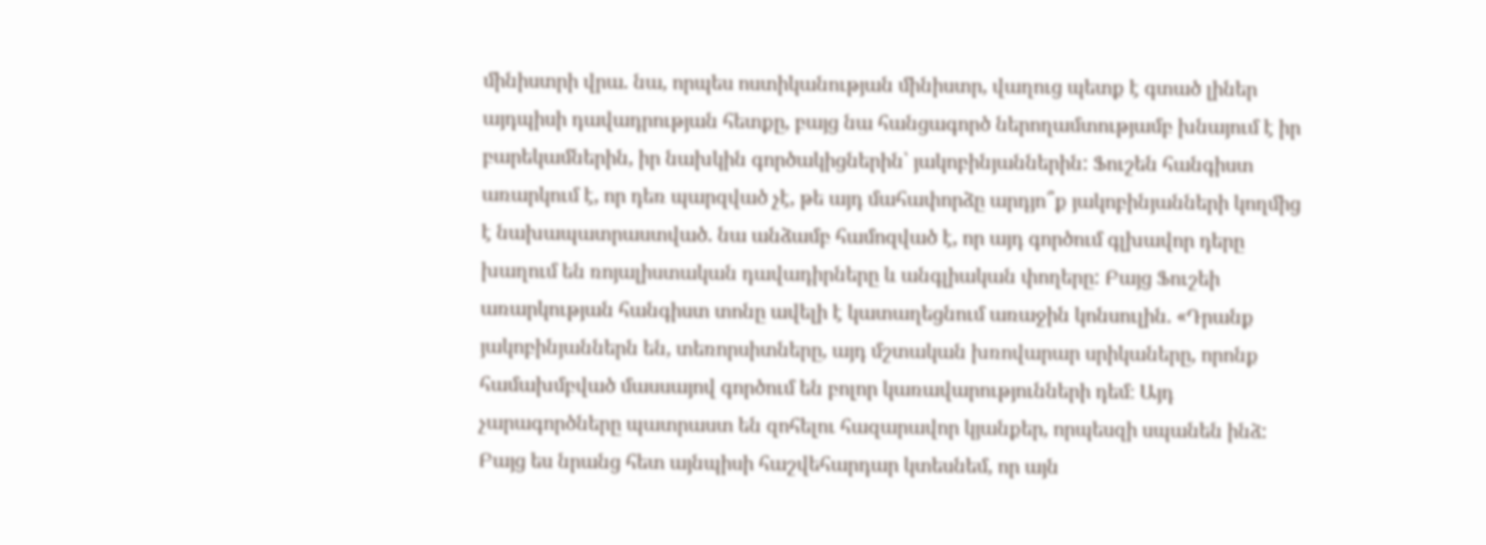մինիստրի վրա. նա, որպես ոստիկանության մինիստր, վաղուց պետք է գտած լիներ այդպիսի դավադրության հետքը, բայց նա հանցագործ ներողամտությամբ խնայում է իր բարեկամներին, իր նախկին գործակիցներին՝ յակոբինյաններին: Ֆուշեն հանգիստ առարկում է, որ դեռ պարզված չէ, թե այդ մահափորձը արդյո՞ք յակոբինյանների կողմից է նախապատրաստված. նա անձամբ համոզված է, որ այդ գործում գլխավոր դերը խաղում են ռոյալիստական դավադիրները և անգլիական փողերը: Բայց Ֆուշեի առարկության հանգիստ տոնը ավելի է կատաղեցնում առաջին կոնսուլին. «Դրանք յակոբինյաններն են, տեռորսիտները, այդ մշտական խռովարար սրիկաները, որոնք համախմբված մասսայով գործում են բոլոր կառավարությունների դեմ։ Այդ չարագործները պատրաստ են զոհելու հազարավոր կյանքեր, որպեսզի սպանեն ինձ: Բայց ես նրանց հետ այնպիսի հաշվեհարդար կտեսնեմ, որ այն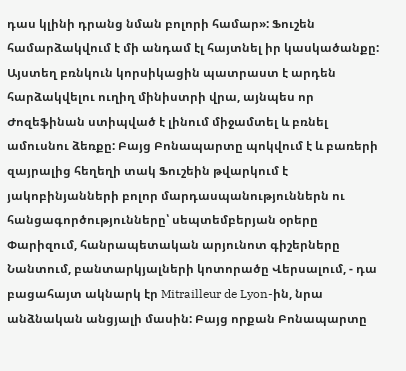դաս կլինի դրանց նման բոլորի համար»: Ֆուշեն համարձակվում է մի անդամ էլ հայտնել իր կասկածանքը: Այստեղ բռնկուն կորսիկացին պատրաստ է արդեն հարձակվելու ուղիղ մինիստրի վրա, այնպես որ Ժոզեֆինան ստիպված է լինում միջամտել և բռնել ամուսնու ձեռքը: Բայց Բոնապարտը պոկվում է և բառերի զայրալից հեղեղի տակ Ֆուշեին թվարկում է յակոբինյանների բոլոր մարդասպանություններն ու հանցագործությունները՝ սեպտեմբերյան օրերը Փարիզում, հանրապետական արյունոտ գիշերները Նանտում, բանտարկյալների կոտորածը Վերսալում, - դա բացահայտ ակնարկ էր Mitrailleur de Lyon-ին, նրա անձնական անցյալի մասին: Բայց որքան Բոնապարտը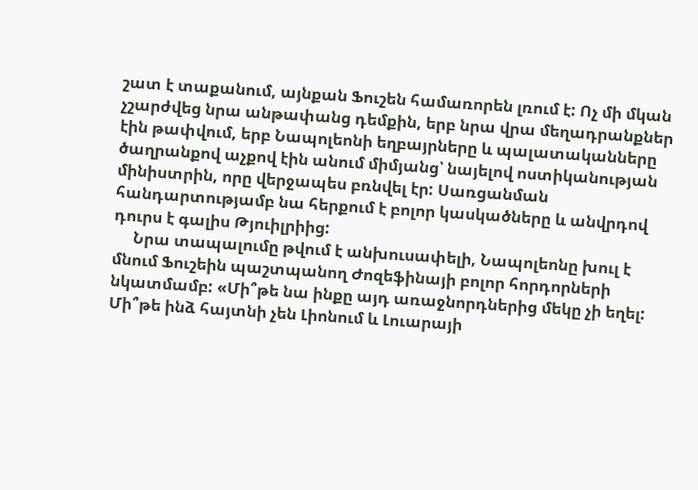շատ է տաքանում, այնքան Ֆուշեն համառորեն լռում է: Ոչ մի մկան չշարժվեց նրա անթափանց դեմքին, երբ նրա վրա մեղադրանքներ էին թափվում, երբ Նապոլեոնի եղբայրները և պալատականները ծաղրանքով աչքով էին անում միմյանց՝ նայելով ոստիկանության մինիստրին, որը վերջապես բռնվել էր: Սառցանման հանդարտությամբ նա հերքում է բոլոր կասկածները և անվրդով դուրս է գալիս Թյուիլրիից:
     Նրա տապալումը թվում է անխուսափելի, Նապոլեոնը խուլ է մնում Ֆուշեին պաշտպանող Ժոզեֆինայի բոլոր հորդորների նկատմամբ: «Մի՞թե նա ինքը այդ առաջնորդներից մեկը չի եղել: Մի՞թե ինձ հայտնի չեն Լիոնում և Լուարայի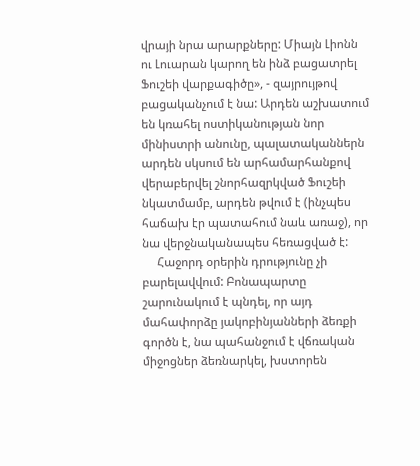վրայի նրա արարքները: Միայն Լիոնն ու Լուարան կարող են ինձ բացատրել Ֆուշեի վարքագիծը», - զայրույթով բացականչում է նա: Արդեն աշխատում են կռահել ոստիկանության նոր մինիստրի անունը, պալատականներն արդեն սկսում են արհամարհանքով վերաբերվել շնորհազրկված Ֆուշեի նկատմամբ, արդեն թվում է (ինչպես հաճախ էր պատահում նաև առաջ), որ նա վերջնականապես հեռացված է:
     Հաջորդ օրերին դրությունը չի բարելավվում: Բոնապարտը շարունակում է պնդել, որ այդ մահափորձը յակոբինյանների ձեռքի գործն է, նա պահանջում է վճռական միջոցներ ձեռնարկել, խստորեն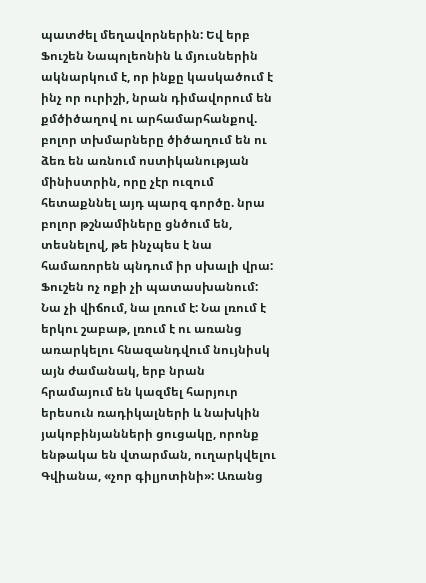պատժել մեղավորներին: Եվ երբ Ֆուշեն Նապոլեոնին և մյուսներին ակնարկում է, որ ինքը կասկածում է ինչ որ ուրիշի, նրան դիմավորում են քմծիծաղով ու արհամարհանքով. բոլոր տխմարները ծիծաղում են ու ձեռ են առնում ոստիկանության մինիստրին, որը չէր ուզում հետաքննել այդ պարզ գործը. նրա բոլոր թշնամիները ցնծում են, տեսնելով, թե ինչպես է նա համառորեն պնդում իր սխալի վրա: Ֆուշեն ոչ ոքի չի պատասխանում: Նա չի վիճում, նա լռում է: Նա լռում է երկու շաբաթ, լռում է ու առանց առարկելու հնազանդվում նույնիսկ այն ժամանակ, երբ նրան հրամայում են կազմել հարյուր երեսուն ռադիկալների և նախկին յակոբինյանների ցուցակը, որոնք ենթակա են վտարման, ուղարկվելու Գվիանա, «չոր գիլյոտինի»: Առանց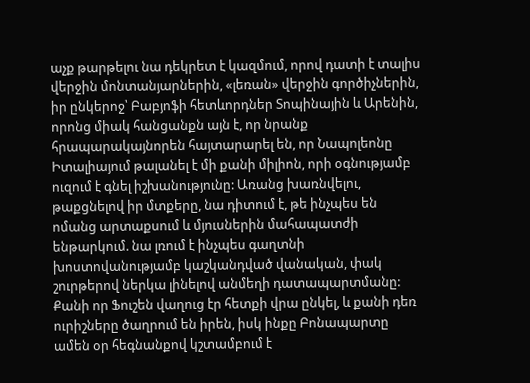աչք թարթելու նա դեկրետ է կազմում, որով դատի է տալիս վերջին մոնտանյարներին, «լեռան» վերջին գործիչներին, իր ընկերոջ՝ Բաբյոֆի հետևորդներ Տոպինային և Արենին, որոնց միակ հանցանքն այն է, որ նրանք հրապարակայնորեն հայտարարել են, որ Նապոլեոնը Իտալիայում թալանել է մի քանի միլիոն, որի օգնությամբ ուզում է գնել իշխանությունը: Առանց խառնվելու, թաքցնելով իր մտքերը, նա դիտում է, թե ինչպես են ոմանց արտաքսում և մյուսներին մահապատժի ենթարկում. նա լռում է ինչպես գաղտնի խոստովանությամբ կաշկանդված վանական, փակ շուրթերով ներկա լինելով անմեղի դատապարտմանը: Քանի որ Ֆուշեն վաղուց էր հետքի վրա ընկել, և քանի դեռ ուրիշները ծաղրում են իրեն, իսկ ինքը Բոնապարտը ամեն օր հեգնանքով կշտամբում է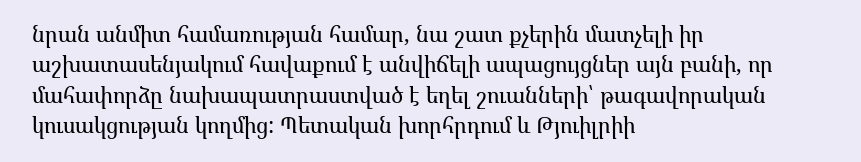նրան անմիտ համառության համար, նա շատ քչերին մատչելի իր աշխատասենյակում հավաքում է անվիճելի ապացույցներ այն բանի, որ մահափորձը նախապատրաստված է եղել շուանների՝ թագավորական կուսակցության կողմից: Պետական խորհրդում և Թյուիլրիի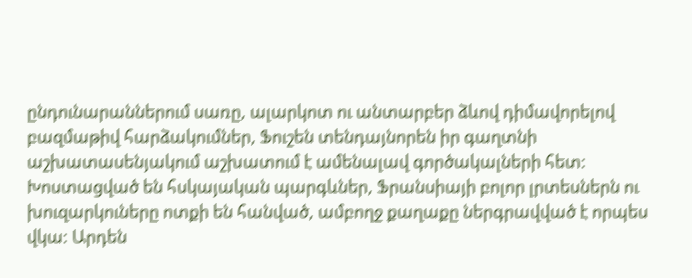ընդունարաններում սառը, ալարկոտ ու անտարբեր ձևով դիմավորելով բազմաթիվ հարձակումներ, Ֆուշեն տենդայնորեն իր գաղտնի աշխատասենյակում աշխատում է ամենալավ գործակալների հետ: Խոստացված են հսկայական պարգևներ, Ֆրանսիայի բոլոր լրտեսներն ու խուզարկուները ոտքի են հանված, ամբողջ քաղաքը ներգրավված է որպես վկա: Արդեն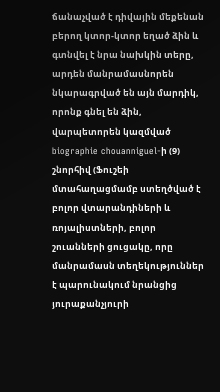ճանաչված է դիվային մեքենան բերող կտոր-կտոր եղած ձին և գտնվել է նրա նախկին տերը, արդեն մանրամասնորեն նկարագրված են այն մարդիկ, որոնք գնել են ձին, վարպետորեն կազմված biographie chouanniguel-ի (9) շնորհիվ (Ֆուշեի մտահաղացմամբ ստեղծված է բոլոր վտարանդիների և ռոյալիստների, բոլոր շուանների ցուցակը, որը մանրամասն տեղեկություններ է պարունակում նրանցից յուրաքանչյուրի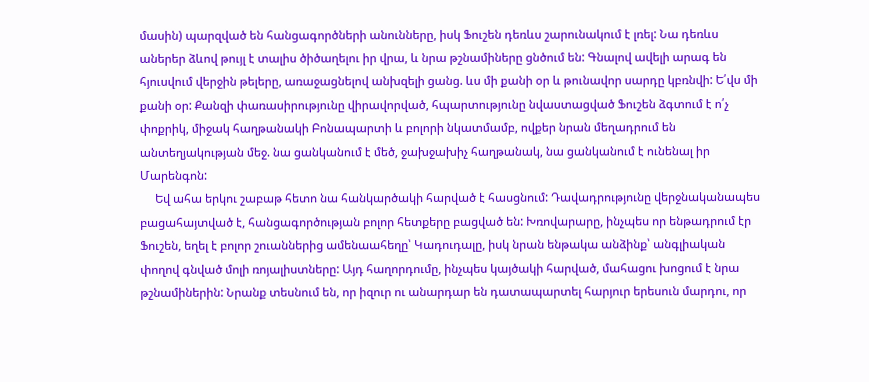մասին) պարզված են հանցագործների անունները, իսկ Ֆուշեն դեռևս շարունակում է լռել: Նա դեռևս աներեր ձևով թույլ է տալիս ծիծաղելու իր վրա, և նրա թշնամիները ցնծում են: Գնալով ավելի արագ են հյուսվում վերջին թելերը, առաջացնելով անխզելի ցանց. ևս մի քանի օր և թունավոր սարդը կբռնվի: Ե՛վս մի քանի օր: Քանզի փառասիրությունը վիրավորված, հպարտությունը նվաստացված Ֆուշեն ձգտում է ո՛չ փոքրիկ, միջակ հաղթանակի Բոնապարտի և բոլորի նկատմամբ, ովքեր նրան մեղադրում են անտեղյակության մեջ. նա ցանկանում է մեծ, ջախջախիչ հաղթանակ, նա ցանկանում է ունենալ իր Մարենգոն:
     Եվ ահա երկու շաբաթ հետո նա հանկարծակի հարված է հասցնում: Դավադրությունը վերջնականապես բացահայտված է, հանցագործության բոլոր հետքերը բացված են: Խռովարարը, ինչպես որ ենթադրում էր Ֆուշեն, եղել է բոլոր շուաններից ամենաահեղը՝ Կադուդալը, իսկ նրան ենթակա անձինք՝ անգլիական փողով գնված մոլի ռոյալիստները: Այդ հաղորդումը, ինչպես կայծակի հարված, մահացու խոցում է նրա թշնամիներին: Նրանք տեսնում են, որ իզուր ու անարդար են դատապարտել հարյուր երեսուն մարդու, որ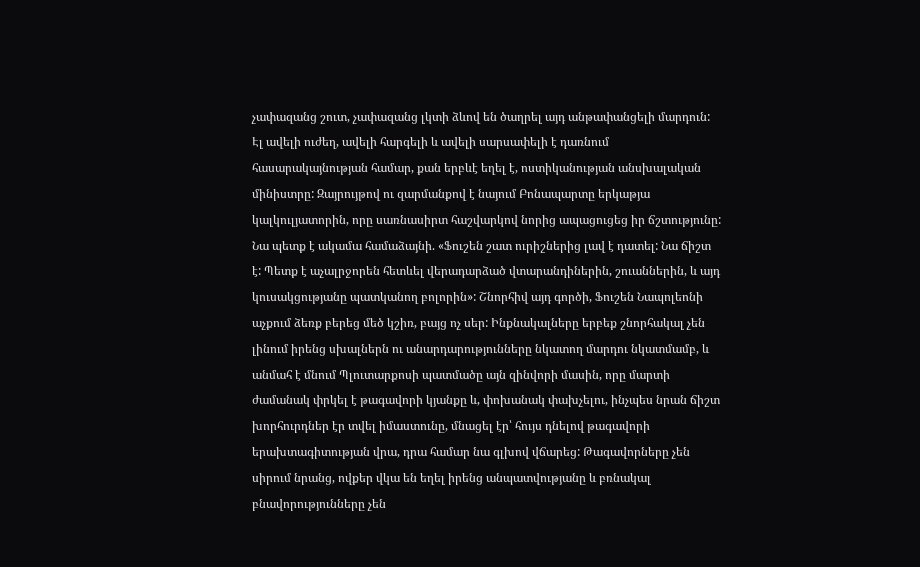չափազանց շուտ, չափազանց լկտի ձևով են ծաղրել այդ անթափանցելի մարդուն: Էլ ավելի ուժեղ, ավելի հարգելի և ավելի սարսափելի է դառնում հասարակայնության համար, քան երբևէ եղել է, ոստիկանության անսխալական մինիստրը: Զայրույթով ու զարմանքով է նայում Բոնապարտը երկաթյա կալկուլյատորին, որը սառնասիրտ հաշվարկով նորից ապացուցեց իր ճշտությունը: Նա պետք է ակամա համաձայնի. «Ֆուշեն շատ ուրիշներից լավ է դատել: Նա ճիշտ է: Պետք է աչալրջորեն հետևել վերադարձած վտարանդիներին, շուաններին, և այդ կուսակցությանը պատկանող բոլորին»: Շնորհիվ այդ գործի, Ֆուշեն Նապոլեոնի աչքում ձեռք բերեց մեծ կշիռ, բայց ոչ սեր: Ինքնակալները երբեք շնորհակալ չեն լինում իրենց սխալներն ու անարդարությունները նկատող մարդու նկատմամբ, և անմահ է մնում Պլուտարքոսի պատմածը այն զինվորի մասին, որը մարտի ժամանակ փրկել է թագավորի կյանքը և, փոխանակ փախչելու, ինչպես նրան ճիշտ խորհուրդներ էր տվել իմաստունը, մնացել էր՝ հույս դնելով թագավորի երախտագիտության վրա, դրա համար նա գլխով վճարեց: Թագավորները չեն սիրում նրանց, ովքեր վկա են եղել իրենց անպատվությանը և բռնակալ բնավորությունները չեն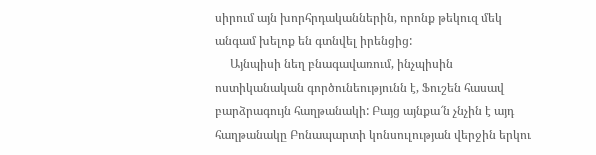սիրում այն խորհրդականներին, որոնք թեկուզ մեկ անգամ խելոք են գտնվել իրենցից:
     Այնպիսի նեղ բնագավառում, ինչպիսին ոստիկանական գործունեությունն է, Ֆուշեն հասավ բարձրագույն հաղթանակի: Բայց այնքա՜ն չնչին է այդ հաղթանակը Բոնապարտի կոնսուլության վերջին երկու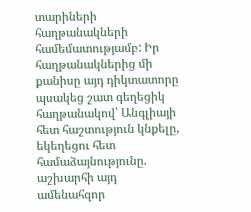տարիների հաղթանակների համեմատությամբ: Իր հաղթանակներից մի քանիսը այդ դիկտատորը պսակեց շատ գեղեցիկ հաղթանակով՝ Անգլիայի հետ հաշտություն կնքելը, եկեղեցու հետ համաձայնությունը. աշխարհի այդ ամենահզոր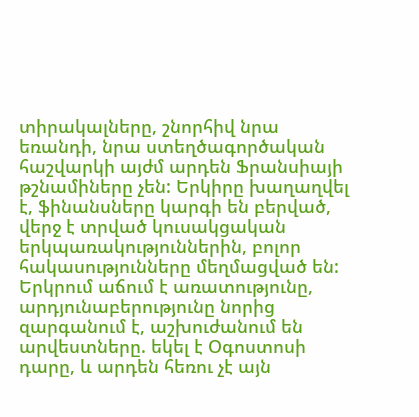տիրակալները, շնորհիվ նրա եռանդի, նրա ստեղծագործական հաշվարկի այժմ արդեն Ֆրանսիայի թշնամիները չեն: Երկիրը խաղաղվել է, ֆինանսները կարգի են բերված, վերջ է տրված կուսակցական երկպառակություններին, բոլոր հակասությունները մեղմացված են: Երկրում աճում է առատությունը, արդյունաբերությունը նորից զարգանում է, աշխուժանում են արվեստները. եկել է Օգոստոսի դարը, և արդեն հեռու չէ այն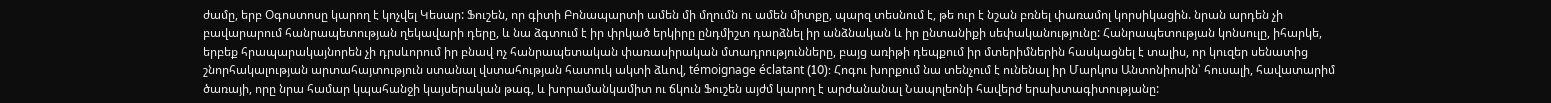ժամը, երբ Օգոստոսը կարող է կոչվել Կեսար: Ֆուշեն, որ գիտի Բոնապարտի ամեն մի մղումն ու ամեն միտքը, պարզ տեսնում է, թե ուր է նշան բռնել փառամոլ կորսիկացին. նրան արդեն չի բավարարում հանրապետության ղեկավարի դերը, և նա ձգտում է իր փրկած երկիրը ընդմիշտ դարձնել իր անձնական և իր ընտանիքի սեփականությունը: Հանրապետության կոնսուլը, իհարկե, երբեք հրապարակայնորեն չի դրսևորում իր բնավ ոչ հանրապետական փառասիրական մտադրությունները, բայց առիթի դեպքում իր մտերիմներին հասկացնել է տալիս, որ կուզեր սենատից շնորհակալության արտահայտություն ստանալ վստահության հատուկ ակտի ձևով, témoignage éclatant (10): Հոգու խորքում նա տենչում է ունենալ իր Մարկոս Անտոնիոսին՝ հուսալի, հավատարիմ ծառայի, որը նրա համար կպահանջի կայսերական թագ, և խորամանկամիտ ու ճկուն Ֆուշեն այժմ կարող է արժանանալ Նապոլեոնի հավերժ երախտագիտությանը: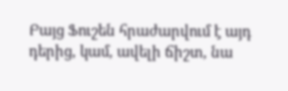Բայց Ֆուշեն հրաժարվում է այդ դերից, կամ, ավելի ճիշտ, նա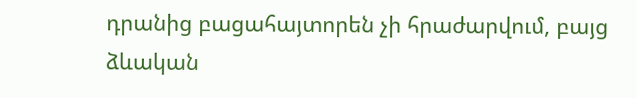դրանից բացահայտորեն չի հրաժարվում, բայց ձևական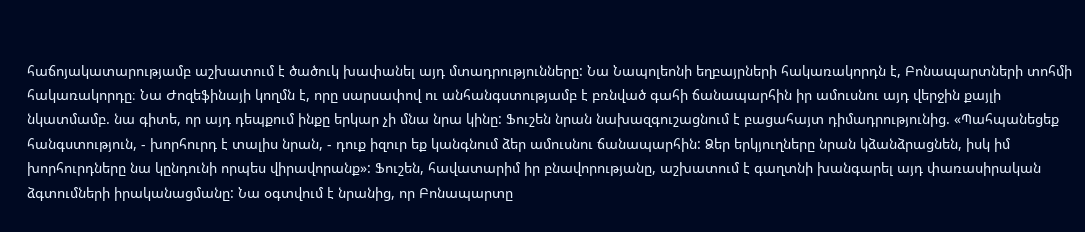հաճոյակատարությամբ աշխատում է ծածուկ խափանել այդ մտադրությունները: Նա Նապոլեոնի եղբայրների հակառակորդն է, Բոնապարտների տոհմի հակառակորդը։ Նա Ժոզեֆինայի կողմն է, որը սարսափով ու անհանգստությամբ է բռնված գահի ճանապարհին իր ամուսնու այդ վերջին քայլի նկատմամբ. նա գիտե, որ այդ դեպքում ինքը երկար չի մնա նրա կինը: Ֆուշեն նրան նախազգուշացնում է բացահայտ դիմադրությունից. «Պահպանեցեք հանգստություն, - խորհուրդ է տալիս նրան, - դուք իզուր եք կանգնում ձեր ամուսնու ճանապարհին: Ձեր երկյուղները նրան կձանձրացնեն, իսկ իմ խորհուրդները նա կընդունի որպես վիրավորանք»: Ֆուշեն, հավատարիմ իր բնավորությանը, աշխատում է գաղտնի խանգարել այդ փառասիրական ձգտումների իրականացմանը: Նա օգտվում է նրանից, որ Բոնապարտը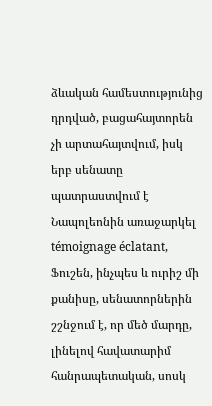ձևական համեստությունից դրդված, բացահայտորեն չի արտահայտվում, իսկ երբ սենատը պատրաստվում է Նապոլեոնին առաջարկել témoignage éclatant, Ֆուշեն, ինչպես և ուրիշ մի քանիսը, սենատորներին շշնջում է, որ մեծ մարդը, լինելով հավատարիմ հանրապետական, սոսկ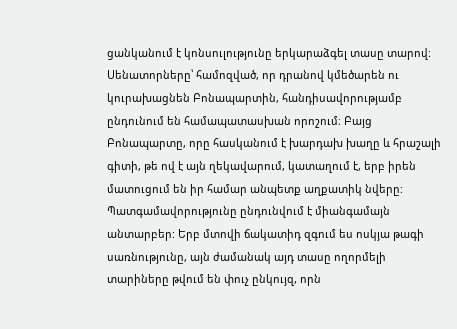ցանկանում է կոնսուլությունը երկարաձգել տասը տարով: Սենատորները՝ համոզված, որ դրանով կմեծարեն ու կուրախացնեն Բոնապարտին, հանդիսավորությամբ ընդունում են համապատասխան որոշում։ Բայց Բոնապարտը, որը հասկանում է խարդախ խաղը և հրաշալի գիտի, թե ով է այն ղեկավարում, կատաղում է, երբ իրեն մատուցում են իր համար անպետք աղքատիկ նվերը: Պատգամավորությունը ընդունվում է միանգամայն անտարբեր: Երբ մտովի ճակատիդ զգում ես ոսկյա թագի սառնությունը, այն ժամանակ այդ տասը ողորմելի տարիները թվում են փուչ ընկույզ, որն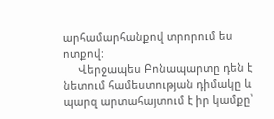արհամարհանքով տրորում ես ոտքով:
     Վերջապես Բոնապարտը դեն է նետում համեստության դիմակը և պարզ արտահայտում է իր կամքը՝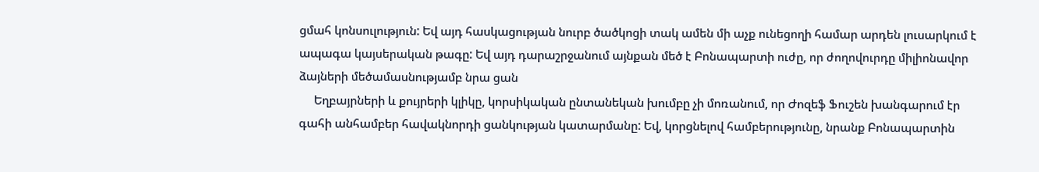ցմահ կոնսուլություն: Եվ այդ հասկացության նուրբ ծածկոցի տակ ամեն մի աչք ունեցողի համար արդեն լուսարկում է ապագա կայսերական թագը: Եվ այդ դարաշրջանում այնքան մեծ է Բոնապարտի ուժը, որ ժողովուրդը միլիոնավոր ձայների մեծամասնությամբ նրա ցան
     Եղբայրների և քույրերի կլիկը, կորսիկական ընտանեկան խումբը չի մոռանում, որ Ժոզեֆ Ֆուշեն խանգարում էր գահի անհամբեր հավակնորդի ցանկության կատարմանը: Եվ, կորցնելով համբերությունը, նրանք Բոնապարտին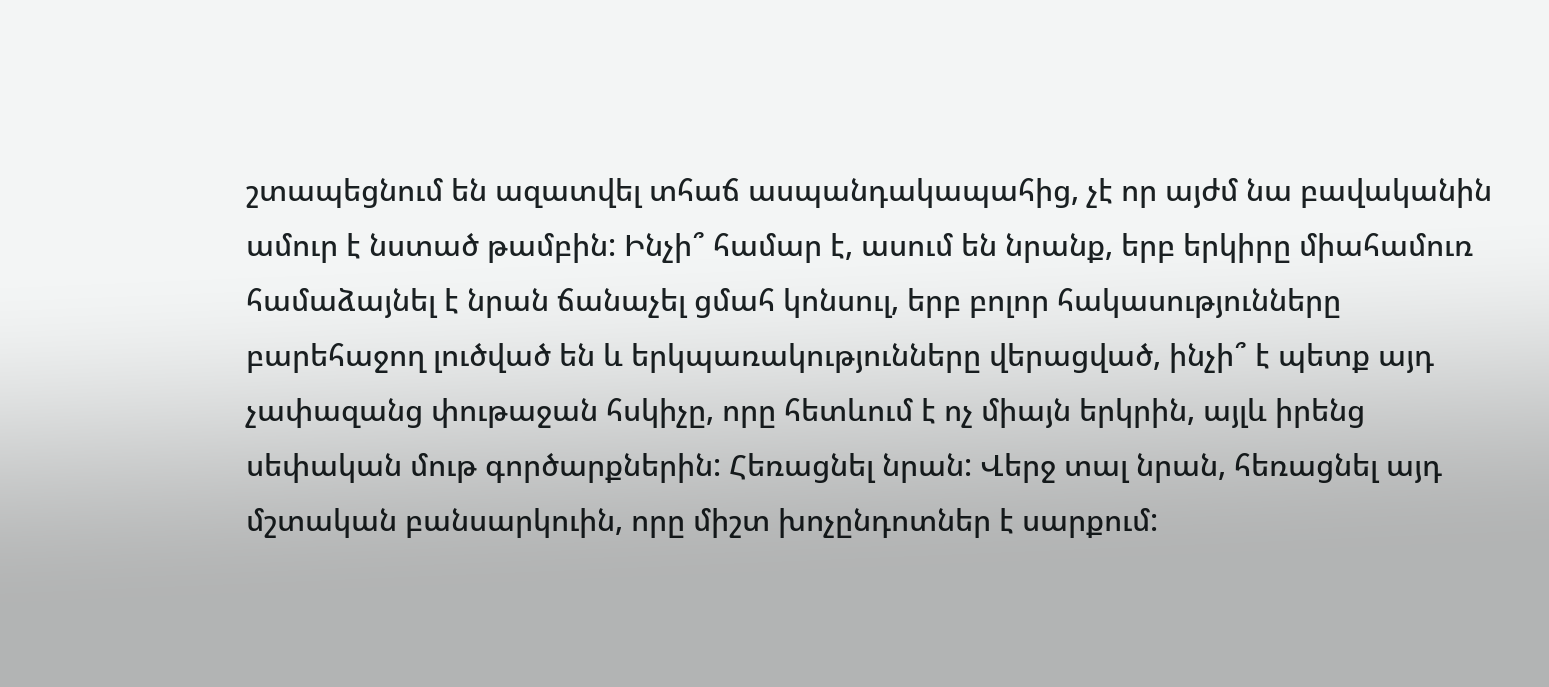շտապեցնում են ազատվել տհաճ ասպանդակապահից, չէ որ այժմ նա բավականին ամուր է նստած թամբին: Ինչի՞ համար է, ասում են նրանք, երբ երկիրը միահամուռ համաձայնել է նրան ճանաչել ցմահ կոնսուլ, երբ բոլոր հակասությունները բարեհաջող լուծված են և երկպառակությունները վերացված, ինչի՞ է պետք այդ չափազանց փութաջան հսկիչը, որը հետևում է ոչ միայն երկրին, այլև իրենց սեփական մութ գործարքներին: Հեռացնել նրան: Վերջ տալ նրան, հեռացնել այդ մշտական բանսարկուին, որը միշտ խոչընդոտներ է սարքում: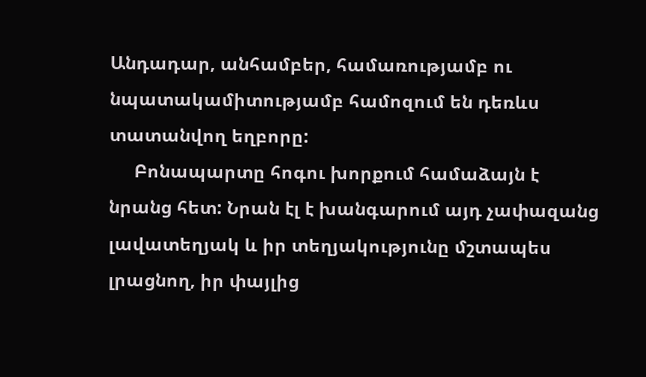Անդադար, անհամբեր, համառությամբ ու նպատակամիտությամբ համոզում են դեռևս տատանվող եղբորը:
     Բոնապարտը հոգու խորքում համաձայն է նրանց հետ: Նրան էլ է խանգարում այդ չափազանց լավատեղյակ և իր տեղյակությունը մշտապես լրացնող, իր փայլից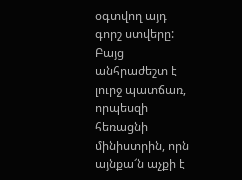օգտվող այդ գորշ ստվերը: Բայց անհրաժեշտ է լուրջ պատճառ, որպեսզի հեռացնի մինիստրին, որն այնքա՜ն աչքի է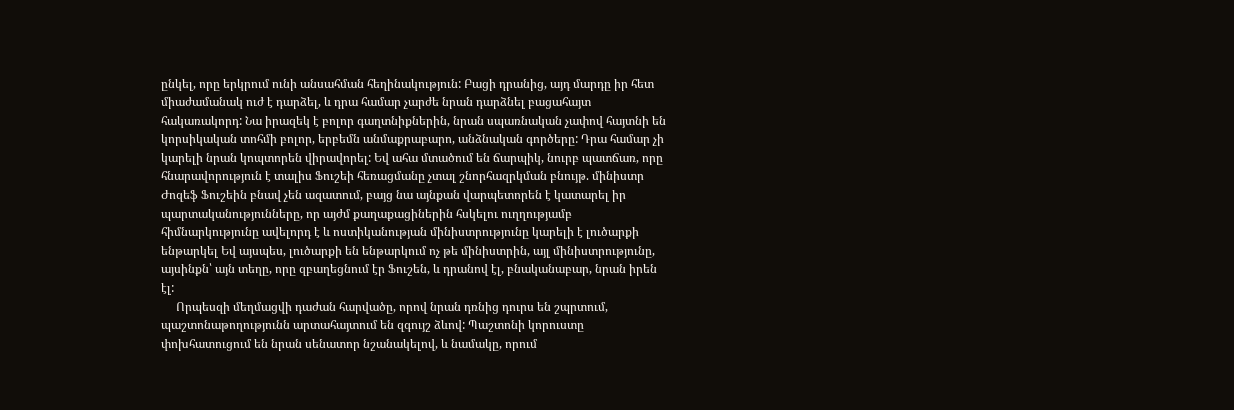ընկել, որը երկրում ունի անսահման հեղինակություն: Բացի դրանից, այդ մարդը իր հետ միաժամանակ ուժ է դարձել, և դրա համար չարժե նրան դարձնել բացահայտ հակառակորդ: Նա իրազեկ է բոլոր գաղտնիքներին, նրան սպառնական չափով հայտնի են կորսիկական տոհմի բոլոր, երբեմն անմաքրաբարո, անձնական գործերը: Դրա համար չի կարելի նրան կոպտորեն վիրավորել: Եվ ահա մտածում են ճարպիկ, նուրբ պատճառ, որը հնարավորություն է տալիս Ֆուշեի հեռացմանը չտալ շնորհազրկման բնույթ. մինիստր Ժոզեֆ Ֆուշեին բնավ չեն ազատում, բայց նա այնքան վարպետորեն է կատարել իր պարտականությունները, որ այժմ քաղաքացիներին հսկելու ուղղությամբ հիմնարկությունը ավելորդ է և ոստիկանության մինիստրությունը կարելի է լուծարքի ենթարկել Եվ այսպես, լուծարքի են ենթարկում ոչ թե մինիստրին, այլ մինիստրությունը, այսինքն՝ այն տեղը, որը զբաղեցնում էր Ֆուշեն, և դրանով էլ, բնականաբար, նրան իրեն էլ:
     Որպեսզի մեղմացվի դաժան հարվածը, որով նրան դռնից դուրս են շպրտում, պաշտոնաթողությունն արտահայտում են զգույշ ձևով: Պաշտոնի կորուստը փոխհատուցում են նրան սենատոր նշանակելով, և նամակը, որում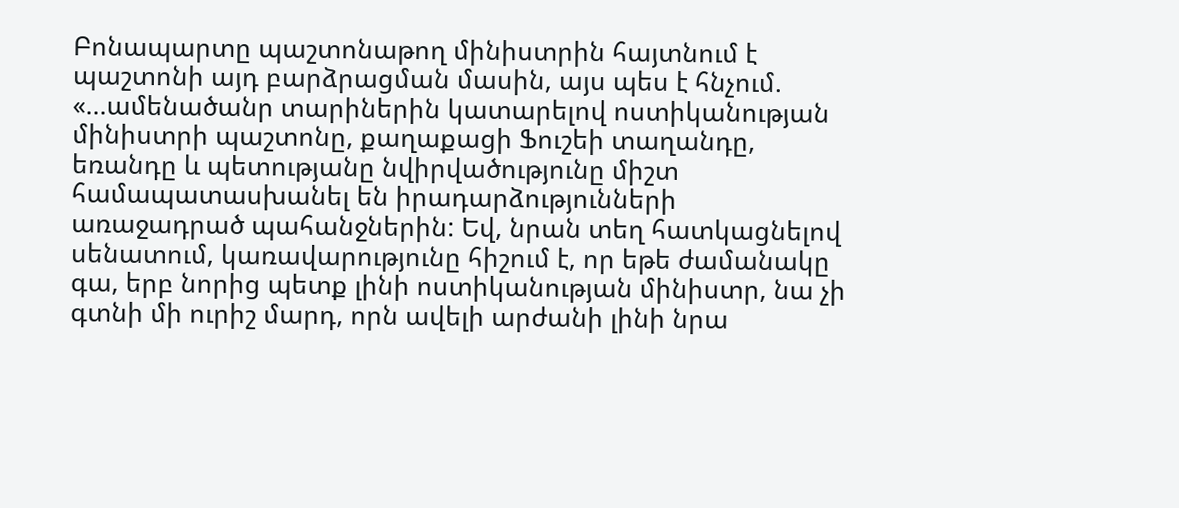Բոնապարտը պաշտոնաթող մինիստրին հայտնում է պաշտոնի այդ բարձրացման մասին, այս պես է հնչում. «...ամենածանր տարիներին կատարելով ոստիկանության մինիստրի պաշտոնը, քաղաքացի Ֆուշեի տաղանդը, եռանդը և պետությանը նվիրվածությունը միշտ համապատասխանել են իրադարձությունների առաջադրած պահանջներին: Եվ, նրան տեղ հատկացնելով սենատում, կառավարությունը հիշում է, որ եթե ժամանակը գա, երբ նորից պետք լինի ոստիկանության մինիստր, նա չի գտնի մի ուրիշ մարդ, որն ավելի արժանի լինի նրա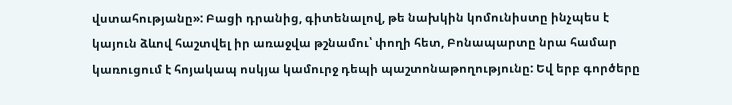վստահությանը»: Բացի դրանից, գիտենալով, թե նախկին կոմունիստը ինչպես է կայուն ձևով հաշտվել իր առաջվա թշնամու՝ փողի հետ, Բոնապարտը նրա համար կառուցում է հոյակապ ոսկյա կամուրջ դեպի պաշտոնաթողությունը: Եվ երբ գործերը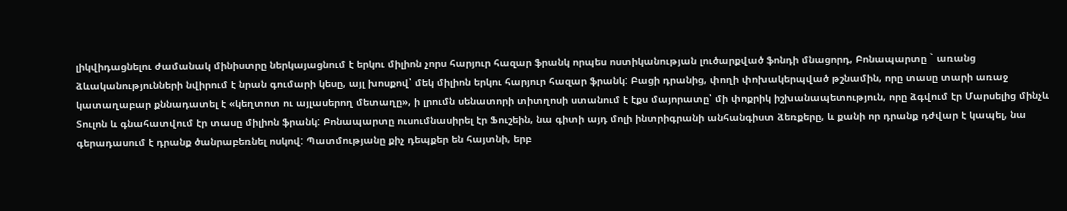լիկվիդացնելու ժամանակ մինիստրը ներկայացնում է երկու միլիոն չորս հարյուր հազար ֆրանկ որպես ոստիկանության լուծարքված ֆոնդի մնացորդ, Բոնապարտը ` առանց ձևականությունների նվիրում է նրան գումարի կեսը, այլ խոսքով՝ մեկ միլիոն երկու հարյուր հազար ֆրանկ: Բացի դրանից, փողի փոխակերպված թշնամին, որը տասը տարի առաջ կատաղաբար քննադատել է «կեղտոտ ու այլասերող մետաղը», ի լրումն սենատորի տիտղոսի ստանում է էքս մայորատը՝ մի փոքրիկ իշխանապետություն, որը ձգվում էր Մարսելից մինչև Տուլոն և գնահատվում էր տասը միլիոն ֆրանկ: Բոնապարտը ուսումնասիրել էր Ֆուշեին, նա գիտի այդ մոլի ինտրիգրանի անհանգիստ ձեռքերը, և քանի որ դրանք դժվար է կապել, նա գերադասում է դրանք ծանրաբեռնել ոսկով: Պատմությանը քիչ դեպքեր են հայտնի, երբ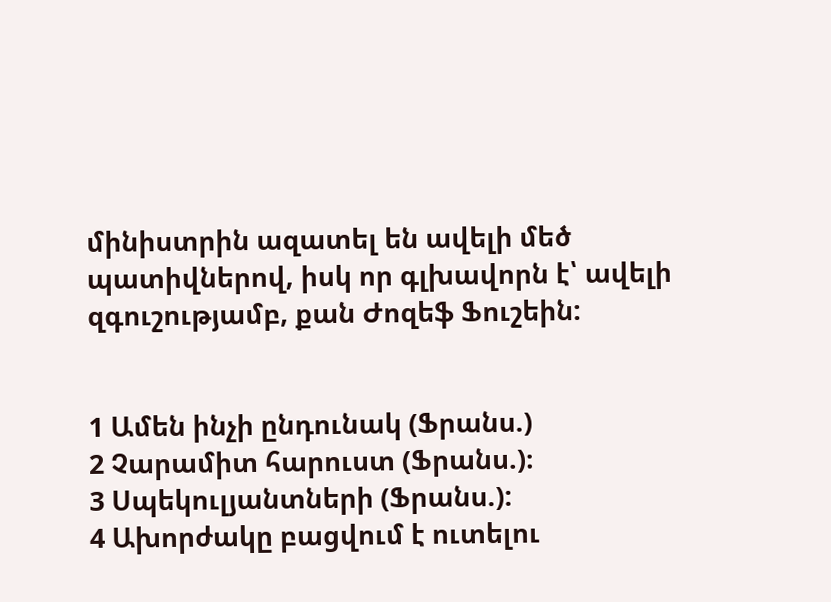մինիստրին ազատել են ավելի մեծ պատիվներով, իսկ որ գլխավորն է՝ ավելի զգուշությամբ, քան Ժոզեֆ Ֆուշեին:


1 Ամեն ինչի ընդունակ (Ֆրանս.)
2 Չարամիտ հարուստ (Ֆրանս.)։
3 Սպեկուլյանտների (Ֆրանս.):
4 Ախորժակը բացվում է ուտելու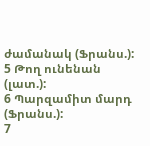ժամանակ (Ֆրանս.):
5 Թող ունենան (լատ.):
6 Պարզամիտ մարդ (Ֆրանս.):
7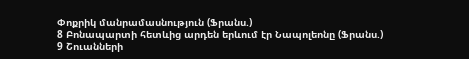Փոքրիկ մանրամասնություն (Ֆրանս.)
8 Բոնապարտի հետևից արդեն երևում էր Նապոլեոնը (Ֆրանս.)
9 Շուանների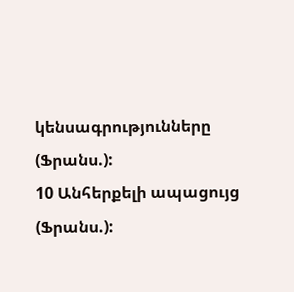կենսագրությունները (Ֆրանս.):
10 Անհերքելի ապացույց (Ֆրանս.):